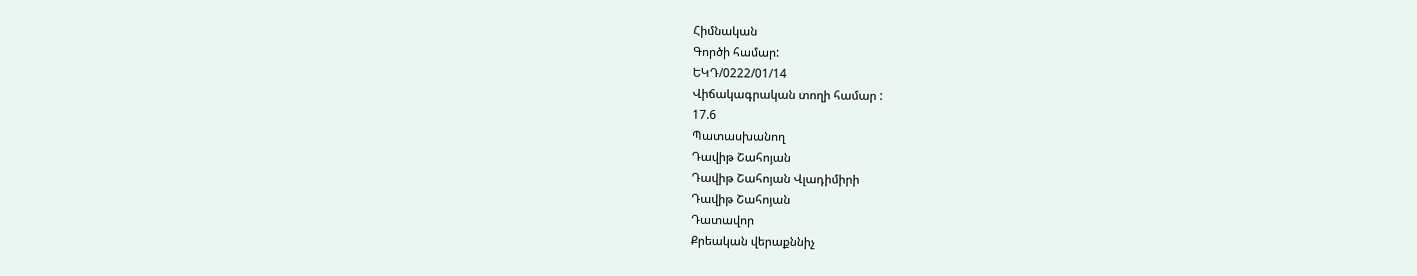Հիմնական
Գործի համար:
ԵԿԴ/0222/01/14
Վիճակագրական տողի համար :
17.6
Պատասխանող
Դավիթ Շահոյան
Դավիթ Շահոյան Վլադիմիրի
Դավիթ Շահոյան
Դատավոր
Քրեական վերաքննիչ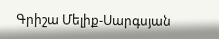Գրիշա Մելիք-Սարգսյան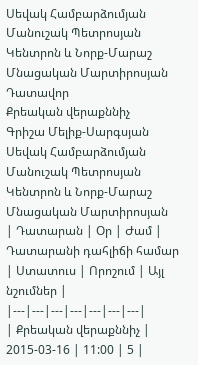Սեվակ Համբարձումյան
Մանուշակ Պետրոսյան
Կենտրոն և Նորք-Մարաշ
Մնացական Մարտիրոսյան
Դատավոր
Քրեական վերաքննիչ
Գրիշա Մելիք-Սարգսյան
Սեվակ Համբարձումյան
Մանուշակ Պետրոսյան
Կենտրոն և Նորք-Մարաշ
Մնացական Մարտիրոսյան
| Դատարան | Օր | Ժամ | Դատարանի դահլիճի համար | Ստատուս | Որոշում | Այլ նշումներ |
|---|---|---|---|---|---|---|
| Քրեական վերաքննիչ | 2015-03-16 | 11:00 | 5 |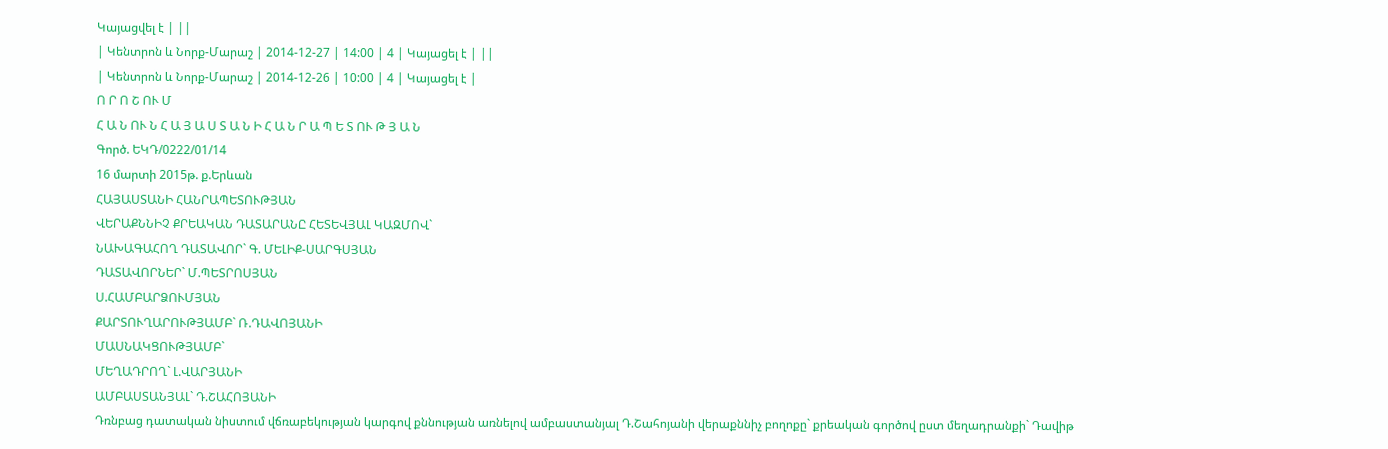Կայացվել է | ||
| Կենտրոն և Նորք-Մարաշ | 2014-12-27 | 14:00 | 4 | Կայացել է | ||
| Կենտրոն և Նորք-Մարաշ | 2014-12-26 | 10:00 | 4 | Կայացել է |
Ո Ր Ո Շ ՈՒ Մ
Հ Ա Ն ՈՒ Ն Հ Ա Յ Ա Ս Տ Ա Ն Ի Հ Ա Ն Ր Ա Պ Ե Տ ՈՒ Թ Յ Ա Ն
Գործ. ԵԿԴ/0222/01/14
16 մարտի 2015թ. ք.Երևան
ՀԱՅԱՍՏԱՆԻ ՀԱՆՐԱՊԵՏՈՒԹՅԱՆ
ՎԵՐԱՔՆՆԻՉ ՔՐԵԱԿԱՆ ԴԱՏԱՐԱՆԸ ՀԵՏԵՎՅԱԼ ԿԱԶՄՈՎ`
ՆԱԽԱԳԱՀՈՂ ԴԱՏԱՎՈՐ` Գ. ՄԵԼԻՔ-ՍԱՐԳՍՅԱՆ
ԴԱՏԱՎՈՐՆԵՐ` Մ.ՊԵՏՐՈՍՅԱՆ
Ս.ՀԱՄԲԱՐՁՈՒՄՅԱՆ
ՔԱՐՏՈՒՂԱՐՈՒԹՅԱՄԲ` Ռ.ԴԱՎՈՅԱՆԻ
ՄԱՍՆԱԿՑՈՒԹՅԱՄԲ`
ՄԵՂԱԴՐՈՂ` Լ.ՎԱՐՅԱՆԻ
ԱՄԲԱՍՏԱՆՅԱԼ` Դ.ՇԱՀՈՅԱՆԻ
Դռնբաց դատական նիստում վճռաբեկության կարգով քննության առնելով ամբաստանյալ Դ.Շահոյանի վերաքննիչ բողոքը` քրեական գործով ըստ մեղադրանքի` Դավիթ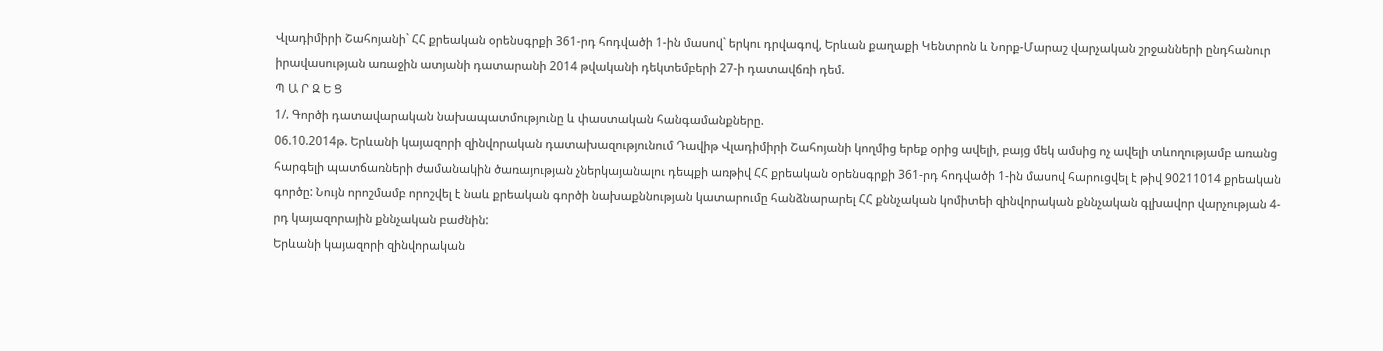Վլադիմիրի Շահոյանի` ՀՀ քրեական օրենսգրքի 361-րդ հոդվածի 1-ին մասով` երկու դրվագով, Երևան քաղաքի Կենտրոն և Նորք-Մարաշ վարչական շրջանների ընդհանուր իրավասության առաջին ատյանի դատարանի 2014 թվականի դեկտեմբերի 27-ի դատավճռի դեմ.
Պ Ա Ր Զ Ե Ց
1/. Գործի դատավարական նախապատմությունը և փաստական հանգամանքները.
06.10.2014թ. Երևանի կայազորի զինվորական դատախազությունում Դավիթ Վլադիմիրի Շահոյանի կողմից երեք օրից ավելի, բայց մեկ ամսից ոչ ավելի տևողությամբ առանց հարգելի պատճառների ժամանակին ծառայության չներկայանալու դեպքի առթիվ ՀՀ քրեական օրենսգրքի 361-րդ հոդվածի 1-ին մասով հարուցվել է թիվ 90211014 քրեական գործը: Նույն որոշմամբ որոշվել է նաև քրեական գործի նախաքննության կատարումը հանձնարարել ՀՀ քննչական կոմիտեի զինվորական քննչական գլխավոր վարչության 4-րդ կայազորային քննչական բաժնին:
Երևանի կայազորի զինվորական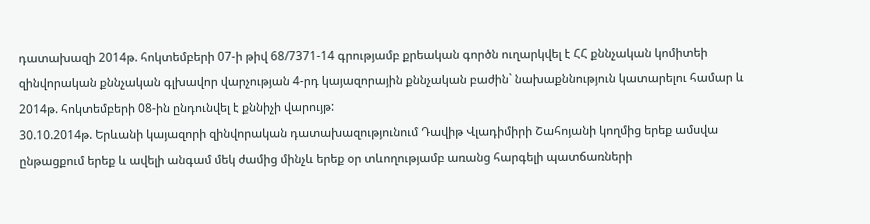դատախազի 2014թ. հոկտեմբերի 07-ի թիվ 68/7371-14 գրությամբ քրեական գործն ուղարկվել է ՀՀ քննչական կոմիտեի զինվորական քննչական գլխավոր վարչության 4-րդ կայազորային քննչական բաժին` նախաքննություն կատարելու համար և 2014թ. հոկտեմբերի 08-ին ընդունվել է քննիչի վարույթ:
30.10.2014թ. Երևանի կայազորի զինվորական դատախազությունում Դավիթ Վլադիմիրի Շահոյանի կողմից երեք ամսվա ընթացքում երեք և ավելի անգամ մեկ ժամից մինչև երեք օր տևողությամբ առանց հարգելի պատճառների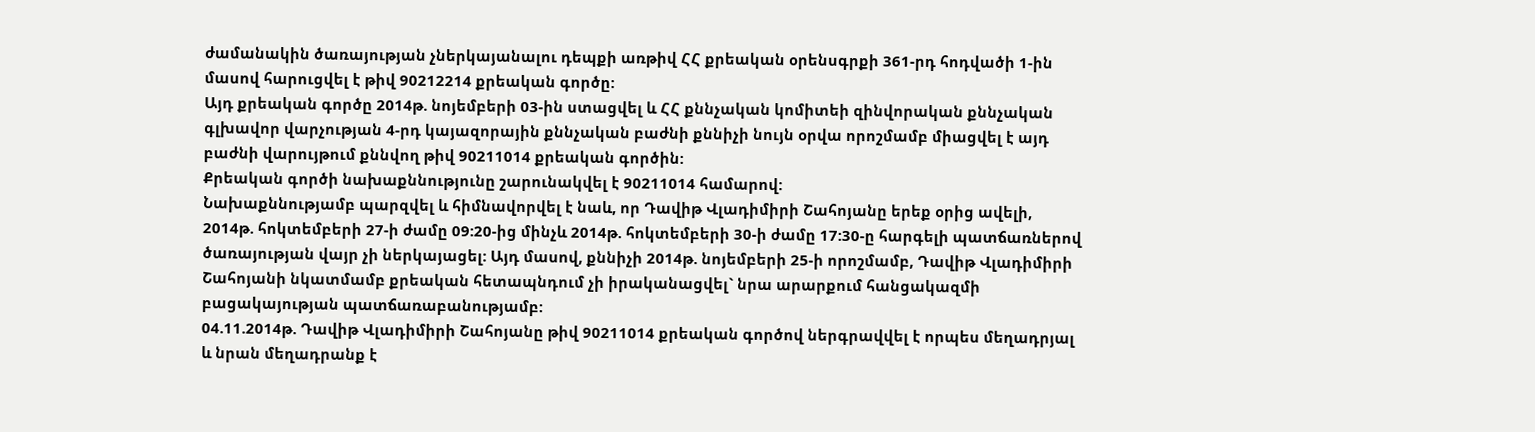ժամանակին ծառայության չներկայանալու դեպքի առթիվ ՀՀ քրեական օրենսգրքի 361-րդ հոդվածի 1-ին մասով հարուցվել է թիվ 90212214 քրեական գործը:
Այդ քրեական գործը 2014թ. նոյեմբերի 03-ին ստացվել և ՀՀ քննչական կոմիտեի զինվորական քննչական գլխավոր վարչության 4-րդ կայազորային քննչական բաժնի քննիչի նույն օրվա որոշմամբ միացվել է այդ բաժնի վարույթում քննվող թիվ 90211014 քրեական գործին:
Քրեական գործի նախաքննությունը շարունակվել է 90211014 համարով:
Նախաքննությամբ պարզվել և հիմնավորվել է նաև, որ Դավիթ Վլադիմիրի Շահոյանը երեք օրից ավելի, 2014թ. հոկտեմբերի 27-ի ժամը 09:20-ից մինչև 2014թ. հոկտեմբերի 30-ի ժամը 17:30-ը հարգելի պատճառներով ծառայության վայր չի ներկայացել: Այդ մասով, քննիչի 2014թ. նոյեմբերի 25-ի որոշմամբ, Դավիթ Վլադիմիրի Շահոյանի նկատմամբ քրեական հետապնդում չի իրականացվել` նրա արարքում հանցակազմի բացակայության պատճառաբանությամբ:
04.11.2014թ. Դավիթ Վլադիմիրի Շահոյանը թիվ 90211014 քրեական գործով ներգրավվել է որպես մեղադրյալ և նրան մեղադրանք է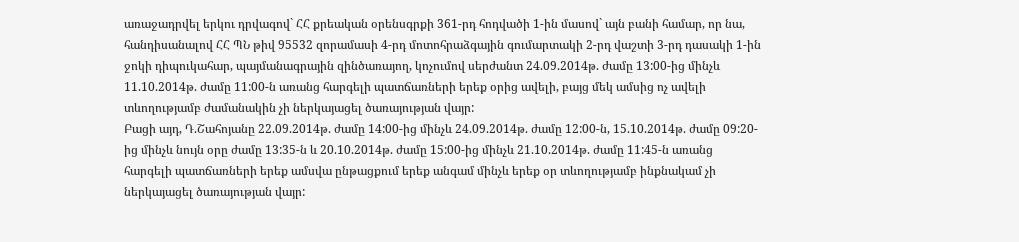առաջադրվել երկու դրվագով` ՀՀ քրեական օրենսգրքի 361-րդ հոդվածի 1-ին մասով` այն բանի համար, որ նա, հանդիսանալով ՀՀ ՊՆ թիվ 95532 զորամասի 4-րդ մոտոհրաձգային գումարտակի 2-րդ վաշտի 3-րդ դասակի 1-ին ջոկի դիպուկահար, պայմանագրային զինծառայող, կոչումով սերժանտ 24.09.2014թ. ժամը 13:00-ից մինչև 11.10.2014թ. ժամը 11:00-ն առանց հարգելի պատճառների երեք օրից ավելի, բայց մեկ ամսից ոչ ավելի տևողությամբ ժամանակին չի ներկայացել ծառայության վայր:
Բացի այդ, Դ.Շահոյանը 22.09.2014թ. ժամը 14:00-ից մինչև 24.09.2014թ. ժամը 12:00-ն, 15.10.2014թ. ժամը 09:20-ից մինչև նույն օրը ժամը 13:35-ն և 20.10.2014թ. ժամը 15:00-ից մինչև 21.10.2014թ. ժամը 11:45-ն առանց հարգելի պատճառների երեք ամսվա ընթացքում երեք անգամ մինչև երեք օր տևողությամբ ինքնակամ չի ներկայացել ծառայության վայր: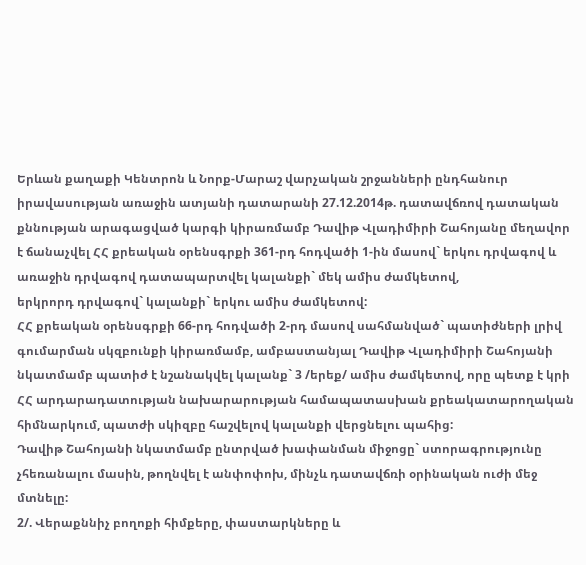Երևան քաղաքի Կենտրոն և Նորք-Մարաշ վարչական շրջանների ընդհանուր իրավասության առաջին ատյանի դատարանի 27.12.2014թ. դատավճռով դատական քննության արագացված կարգի կիրառմամբ Դավիթ Վլադիմիրի Շահոյանը մեղավոր է ճանաչվել ՀՀ քրեական օրենսգրքի 361-րդ հոդվածի 1-ին մասով` երկու դրվագով և առաջին դրվագով դատապարտվել կալանքի` մեկ ամիս ժամկետով,
երկրորդ դրվագով` կալանքի` երկու ամիս ժամկետով:
ՀՀ քրեական օրենսգրքի 66-րդ հոդվածի 2-րդ մասով սահմանված` պատիժների լրիվ գումարման սկզբունքի կիրառմամբ, ամբաստանյալ Դավիթ Վլադիմիրի Շահոյանի նկատմամբ պատիժ է նշանակվել կալանք` 3 /երեք/ ամիս ժամկետով, որը պետք է կրի ՀՀ արդարադատության նախարարության համապատասխան քրեակատարողական հիմնարկում, պատժի սկիզբը հաշվելով կալանքի վերցնելու պահից:
Դավիթ Շահոյանի նկատմամբ ընտրված խափանման միջոցը` ստորագրությունը չհեռանալու մասին, թողնվել է անփոփոխ, մինչև դատավճռի օրինական ուժի մեջ մտնելը:
2/. Վերաքննիչ բողոքի հիմքերը, փաստարկները և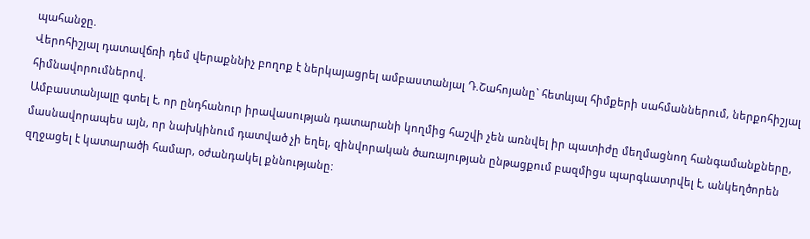պահանջը.
Վերոհիշյալ դատավճռի դեմ վերաքննիչ բողոք է ներկայացրել ամբաստանյալ Դ.Շահոյանը` հետևյալ հիմքերի սահմաններում, ներքոհիշյալ հիմնավորումներով.
Ամբաստանյալը գտել է, որ ընդհանուր իրավասության դատարանի կողմից հաշվի չեն առնվել իր պատիժը մեղմացնող հանգամանքները, մասնավորապես այն, որ նախկինում դատված չի եղել, զինվորական ծառայության ընթացքում բազմիցս պարգևատրվել է, անկեղծորեն զղջացել է կատարածի համար, օժանդակել քննությանը: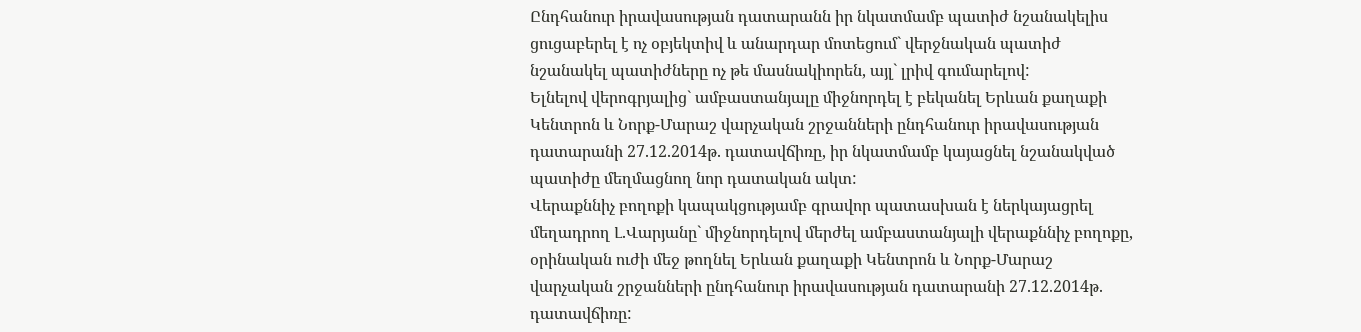Ընդհանուր իրավասության դատարանն իր նկատմամբ պատիժ նշանակելիս ցուցաբերել է ոչ օբյեկտիվ և անարդար մոտեցում` վերջնական պատիժ նշանակել պատիժները ոչ թե մասնակիորեն, այլ` լրիվ գումարելով:
Ելնելով վերոգրյալից` ամբաստանյալը միջնորդել է բեկանել Երևան քաղաքի Կենտրոն և Նորք-Մարաշ վարչական շրջանների ընդհանուր իրավասության դատարանի 27.12.2014թ. դատավճիռը, իր նկատմամբ կայացնել նշանակված պատիժը մեղմացնող նոր դատական ակտ:
Վերաքննիչ բողոքի կապակցությամբ գրավոր պատասխան է ներկայացրել մեղադրող Լ.Վարյանը` միջնորդելով մերժել ամբաստանյալի վերաքննիչ բողոքը, օրինական ուժի մեջ թողնել Երևան քաղաքի Կենտրոն և Նորք-Մարաշ վարչական շրջանների ընդհանուր իրավասության դատարանի 27.12.2014թ. դատավճիռը: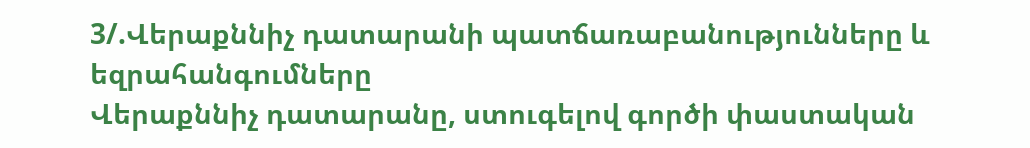3/.Վերաքննիչ դատարանի պատճառաբանությունները և եզրահանգումները
Վերաքննիչ դատարանը, ստուգելով գործի փաստական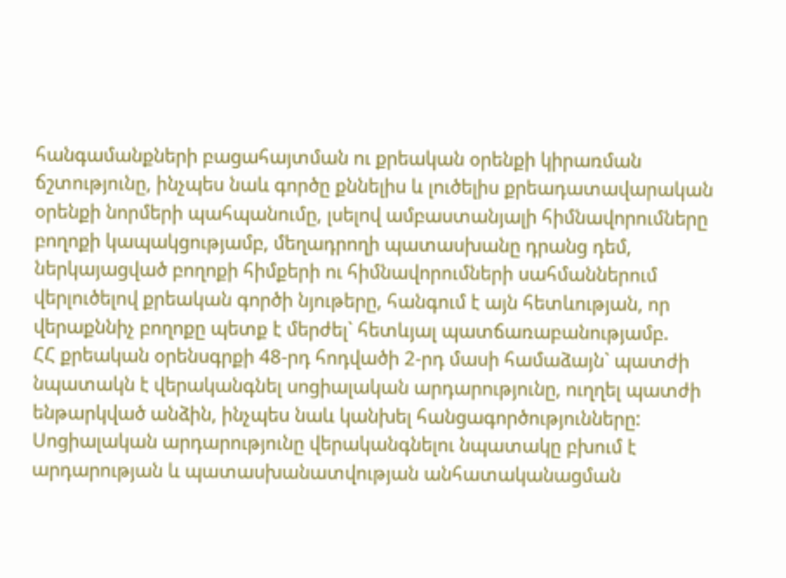հանգամանքների բացահայտման ու քրեական օրենքի կիրառման ճշտությունը, ինչպես նաև գործը քննելիս և լուծելիս քրեադատավարական օրենքի նորմերի պահպանումը, լսելով ամբաստանյալի հիմնավորումները բողոքի կապակցությամբ, մեղադրողի պատասխանը դրանց դեմ, ներկայացված բողոքի հիմքերի ու հիմնավորումների սահմաններում վերլուծելով քրեական գործի նյութերը, հանգում է այն հետևության, որ վերաքննիչ բողոքը պետք է մերժել` հետևյալ պատճառաբանությամբ.
ՀՀ քրեական օրենսգրքի 48-րդ հոդվածի 2-րդ մասի համաձայն` պատժի նպատակն է վերականգնել սոցիալական արդարությունը, ուղղել պատժի ենթարկված անձին, ինչպես նաև կանխել հանցագործությունները: Սոցիալական արդարությունը վերականգնելու նպատակը բխում է արդարության և պատասխանատվության անհատականացման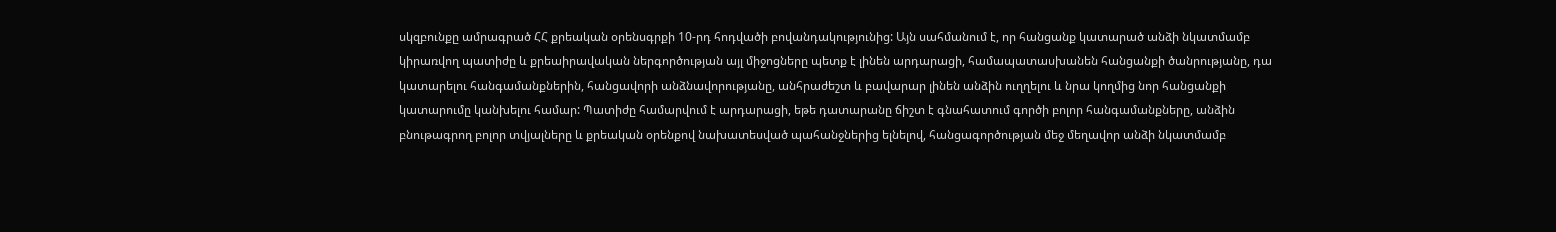սկզբունքը ամրագրած ՀՀ քրեական օրենսգրքի 10-րդ հոդվածի բովանդակությունից: Այն սահմանում է, որ հանցանք կատարած անձի նկատմամբ կիրառվող պատիժը և քրեաիրավական ներգործության այլ միջոցները պետք է լինեն արդարացի, համապատասխանեն հանցանքի ծանրությանը, դա կատարելու հանգամանքներին, հանցավորի անձնավորությանը, անհրաժեշտ և բավարար լինեն անձին ուղղելու և նրա կողմից նոր հանցանքի կատարումը կանխելու համար: Պատիժը համարվում է արդարացի, եթե դատարանը ճիշտ է գնահատում գործի բոլոր հանգամանքները, անձին բնութագրող բոլոր տվյալները և քրեական օրենքով նախատեսված պահանջներից ելնելով, հանցագործության մեջ մեղավոր անձի նկատմամբ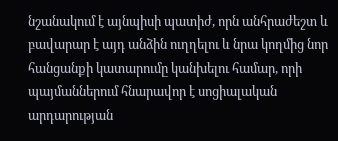նշանակում է այնպիսի պատիժ, որն անհրաժեշտ և բավարար է այդ անձին ուղղելու և նրա կողմից նոր հանցանքի կատարումը կանխելու համար, որի պայմաններում հնարավոր է սոցիալական արդարության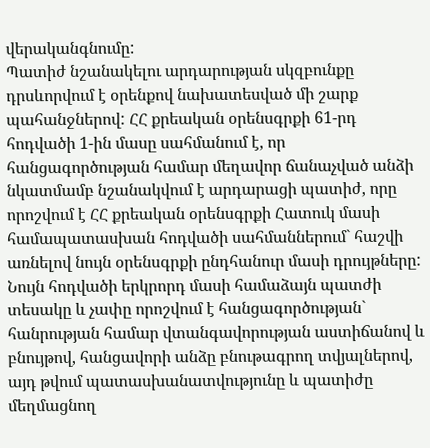վերականգնումը:
Պատիժ նշանակելու արդարության սկզբունքը դրսևորվում է օրենքով նախատեսված մի շարք պահանջներով: ՀՀ քրեական օրենսգրքի 61-րդ հոդվածի 1-ին մասը սահմանում է, որ հանցագործության համար մեղավոր ճանաչված անձի նկատմամբ նշանակվում է արդարացի պատիժ, որը որոշվում է ՀՀ քրեական օրենսգրքի Հատուկ մասի համապատասխան հոդվածի սահմաններում` հաշվի առնելով նույն օրենսգրքի ընդհանուր մասի դրույթները: Նույն հոդվածի երկրորդ մասի համաձայն պատժի տեսակը և չափը որոշվում է հանցագործության` հանրության համար վտանգավորության աստիճանով և բնույթով, հանցավորի անձը բնութագրող տվյալներով, այդ թվում պատասխանատվությունը և պատիժը մեղմացնող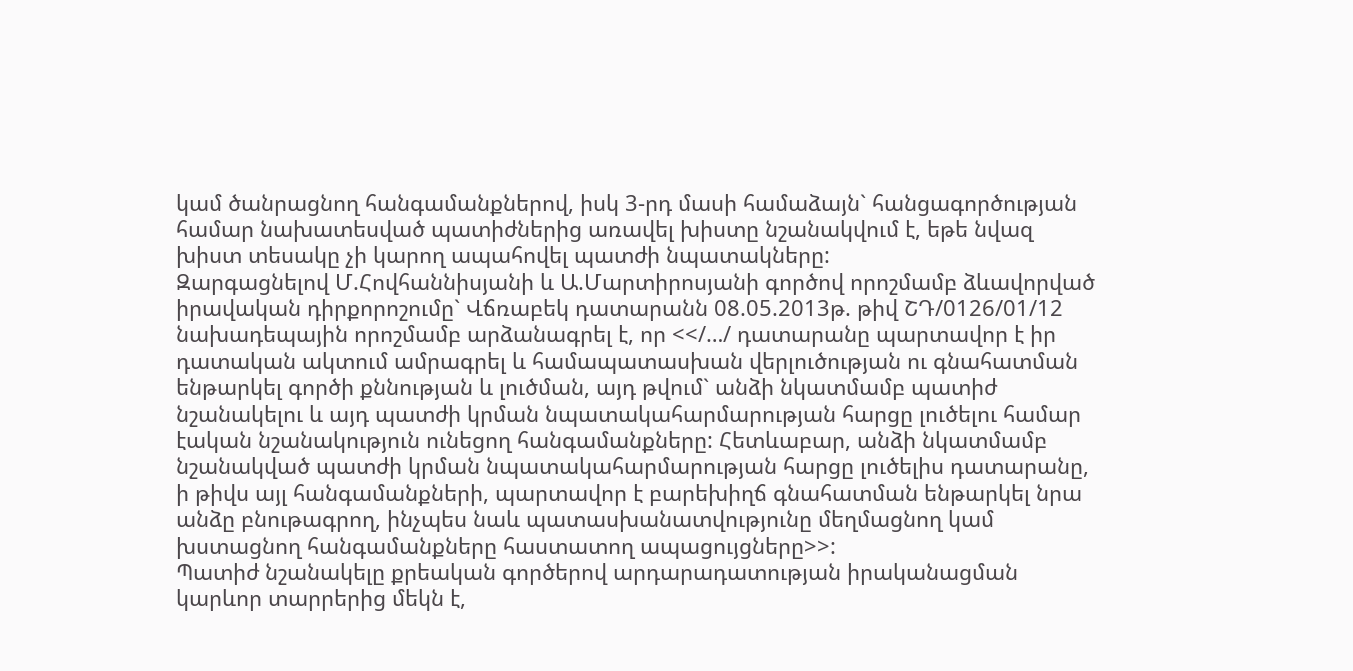կամ ծանրացնող հանգամանքներով, իսկ 3-րդ մասի համաձայն` հանցագործության համար նախատեսված պատիժներից առավել խիստը նշանակվում է, եթե նվազ խիստ տեսակը չի կարող ապահովել պատժի նպատակները:
Զարգացնելով Մ.Հովհաննիսյանի և Ա.Մարտիրոսյանի գործով որոշմամբ ձևավորված իրավական դիրքորոշումը` Վճռաբեկ դատարանն 08.05.2013թ. թիվ ՇԴ/0126/01/12 նախադեպային որոշմամբ արձանագրել է, որ <</…/ դատարանը պարտավոր է իր դատական ակտում ամրագրել և համապատասխան վերլուծության ու գնահատման ենթարկել գործի քննության և լուծման, այդ թվում` անձի նկատմամբ պատիժ նշանակելու և այդ պատժի կրման նպատակահարմարության հարցը լուծելու համար էական նշանակություն ունեցող հանգամանքները: Հետևաբար, անձի նկատմամբ նշանակված պատժի կրման նպատակահարմարության հարցը լուծելիս դատարանը, ի թիվս այլ հանգամանքների, պարտավոր է բարեխիղճ գնահատման ենթարկել նրա անձը բնութագրող, ինչպես նաև պատասխանատվությունը մեղմացնող կամ խստացնող հանգամանքները հաստատող ապացույցները>>:
Պատիժ նշանակելը քրեական գործերով արդարադատության իրականացման կարևոր տարրերից մեկն է,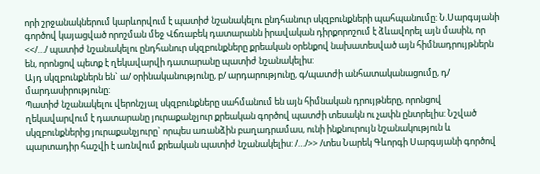որի շրջանակներում կարևորվում է պատիժ նշանակելու ընդհանուր սկզբունքների պահպանումը: Ն.Սարգսյանի գործով կայացված որոշման մեջ Վճռաբեկ դատարանն իրավական դիրքորոշում է ձևավորել այն մասին, որ <</…/ պատիժ նշանակելու ընդհանուր սկզբունքները քրեական օրենքով նախատեսված այն հիմնադրույթներն են, որոնցով պետք է ղեկավարվի դատարանը պատիժ նշանակելիս:
Այդ սկզբունքներն են` ա/ օրինականությունը, բ/ արդարությունը, գ/պատժի անհատականացումը, դ/ մարդասիրությունը:
Պատիժ նշանակելու վերոնշյալ սկզբունքները սահմանում են այն հիմնական դրույթները, որոնցով ղեկավարվում է դատարանը յուրաքանչյուր քրեական գործով պատժի տեսակն ու չափն ընտրելիս: Նշված սկզբունքներից յուրաքանչյուրը` որպես առանձին բաղադրամաս, ունի ինքնուրույն նշանակություն և պարտադիր հաշվի է առնվում քրեական պատիժ նշանակելիս: /…/>> /տես Նարեկ Գևորգի Սարգսյանի գործով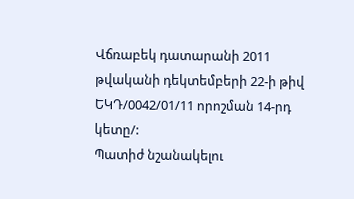Վճռաբեկ դատարանի 2011 թվականի դեկտեմբերի 22-ի թիվ ԵԿԴ/0042/01/11 որոշման 14-րդ կետը/:
Պատիժ նշանակելու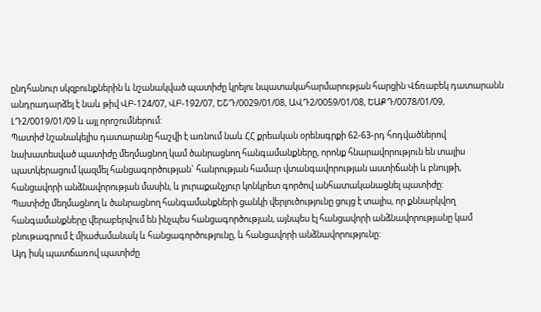ընդհանուր սկզբունքներին և նշանակված պատիժը կրելու նպատակահարմարության հարցին Վճռաբեկ դատարանն անդրադարձել է նաև թիվ ՎԲ-124/07, ՎԲ-192/07, ԵՇԴ/0029/01/08, ԱՎԴ2/0059/01/08, ԵԱՔԴ/0078/01/09, ԼԴ2/0019/01/09 և այլ որոշումներում:
Պատիժ նշանակելիս դատարանը հաշվի է առնում նաև ՀՀ քրեական օրենսգրքի 62-63-րդ հոդվածներով նախատեսված պատիժը մեղմացնող կամ ծանրացնող հանգամանքները, որոնք հնարավորություն են տալիս պատկերացում կազմել հանցագործության` հանրության համար վտանգավորության աստիճանի և բնույթի, հանցավորի անձնավորության մասին, և յուրաքանչյուր կոնկրետ գործով անհատականացնել պատիժը:
Պատիժը մեղմացնող և ծանրացնող հանգամանքների ցանկի վերլուծությունը ցույց է տալիս, որ քննարկվող հանգամանքները վերաբերվում են ինչպես հանցագործության, այնպես էլ հանցավորի անձնավորությանը կամ բնութագրում է միաժամանակ և հանցագործությունը, և հանցավորի անձնավորությունը:
Այդ իսկ պատճառով պատիժը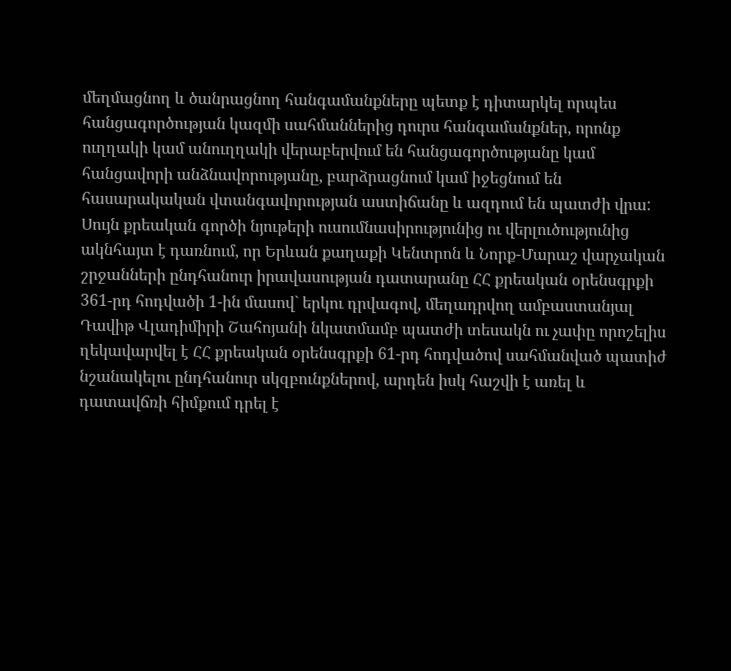մեղմացնող և ծանրացնող հանգամանքները պետք է դիտարկել որպես հանցագործության կազմի սահմաններից դուրս հանգամանքներ, որոնք ուղղակի կամ անուղղակի վերաբերվում են հանցագործությանը կամ հանցավորի անձնավորությանը, բարձրացնում կամ իջեցնում են հասարակական վտանգավորության աստիճանը և ազդում են պատժի վրա:
Սույն քրեական գործի նյութերի ուսումնասիրությունից ու վերլուծությունից ակնհայտ է դառնում, որ Երևան քաղաքի Կենտրոն և Նորք-Մարաշ վարչական շրջանների ընդհանուր իրավասության դատարանը ՀՀ քրեական օրենսգրքի 361-րդ հոդվածի 1-ին մասով` երկու դրվագով, մեղադրվող ամբաստանյալ Դավիթ Վլադիմիրի Շահոյանի նկատմամբ պատժի տեսակն ու չափը որոշելիս ղեկավարվել է ՀՀ քրեական օրենսգրքի 61-րդ հոդվածով սահմանված պատիժ նշանակելու ընդհանուր սկզբունքներով, արդեն իսկ հաշվի է առել և դատավճռի հիմքում դրել է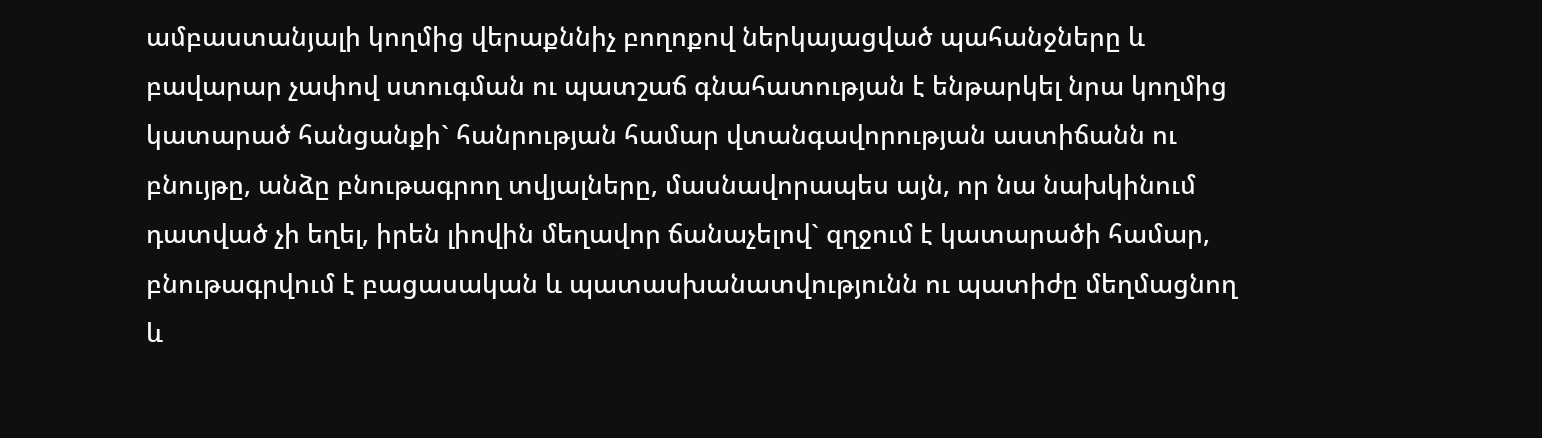ամբաստանյալի կողմից վերաքննիչ բողոքով ներկայացված պահանջները և բավարար չափով ստուգման ու պատշաճ գնահատության է ենթարկել նրա կողմից կատարած հանցանքի` հանրության համար վտանգավորության աստիճանն ու բնույթը, անձը բնութագրող տվյալները, մասնավորապես այն, որ նա նախկինում դատված չի եղել, իրեն լիովին մեղավոր ճանաչելով` զղջում է կատարածի համար, բնութագրվում է բացասական և պատասխանատվությունն ու պատիժը մեղմացնող և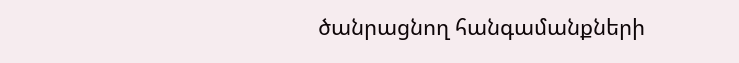ծանրացնող հանգամանքների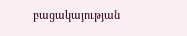բացակայության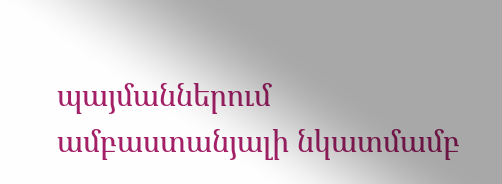պայմաններում ամբաստանյալի նկատմամբ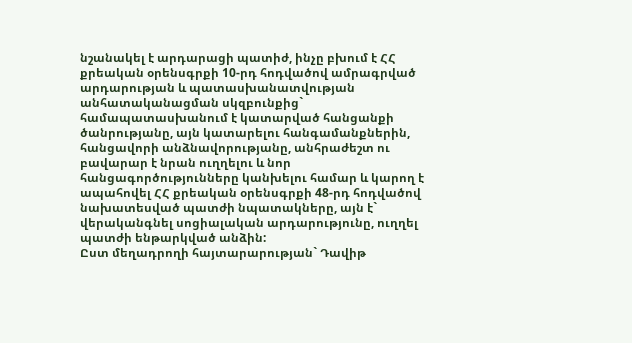նշանակել է արդարացի պատիժ, ինչը բխում է ՀՀ քրեական օրենսգրքի 10-րդ հոդվածով ամրագրված արդարության և պատասխանատվության անհատականացման սկզբունքից` համապատասխանում է կատարված հանցանքի ծանրությանը, այն կատարելու հանգամանքներին, հանցավորի անձնավորությանը, անհրաժեշտ ու բավարար է նրան ուղղելու և նոր հանցագործությունները կանխելու համար և կարող է ապահովել ՀՀ քրեական օրենսգրքի 48-րդ հոդվածով նախատեսված պատժի նպատակները, այն է` վերականգնել սոցիալական արդարությունը, ուղղել պատժի ենթարկված անձին:
Ըստ մեղադրողի հայտարարության` Դավիթ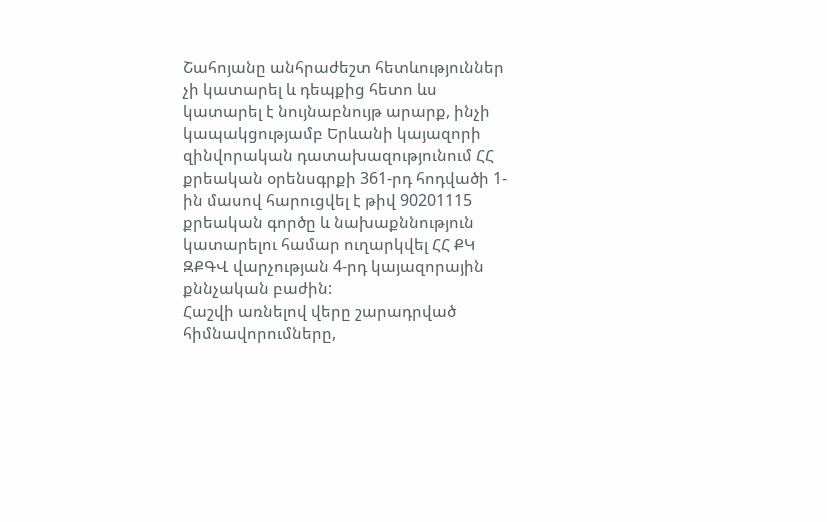Շահոյանը անհրաժեշտ հետևություններ չի կատարել և դեպքից հետո ևս կատարել է նույնաբնույթ արարք, ինչի կապակցությամբ Երևանի կայազորի զինվորական դատախազությունում ՀՀ քրեական օրենսգրքի 361-րդ հոդվածի 1-ին մասով հարուցվել է թիվ 90201115 քրեական գործը և նախաքննություն կատարելու համար ուղարկվել ՀՀ ՔԿ ԶՔԳՎ վարչության 4-րդ կայազորային քննչական բաժին:
Հաշվի առնելով վերը շարադրված հիմնավորումները,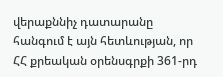վերաքննիչ դատարանը հանգում է այն հետևության, որ ՀՀ քրեական օրենսգրքի 361-րդ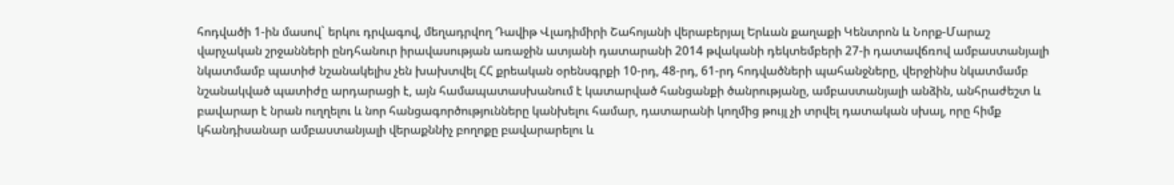հոդվածի 1-ին մասով` երկու դրվագով, մեղադրվող Դավիթ Վլադիմիրի Շահոյանի վերաբերյալ Երևան քաղաքի Կենտրոն և Նորք-Մարաշ վարչական շրջանների ընդհանուր իրավասության առաջին ատյանի դատարանի 2014 թվականի դեկտեմբերի 27-ի դատավճռով ամբաստանյալի նկատմամբ պատիժ նշանակելիս չեն խախտվել ՀՀ քրեական օրենսգրքի 10-րդ, 48-րդ, 61-րդ հոդվածների պահանջները, վերջինիս նկատմամբ նշանակված պատիժը արդարացի է, այն համապատասխանում է կատարված հանցանքի ծանրությանը, ամբաստանյալի անձին, անհրաժեշտ և բավարար է նրան ուղղելու և նոր հանցագործությունները կանխելու համար, դատարանի կողմից թույլ չի տրվել դատական սխալ, որը հիմք կհանդիսանար ամբաստանյալի վերաքննիչ բողոքը բավարարելու և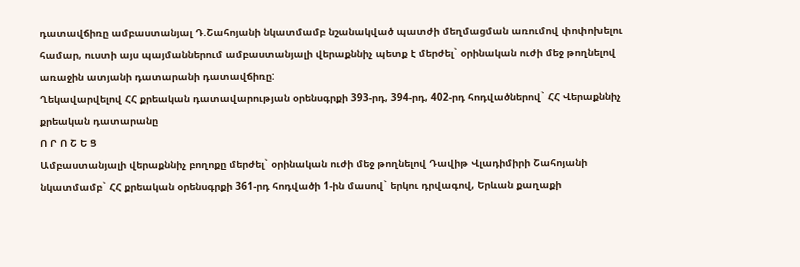դատավճիռը ամբաստանյալ Դ.Շահոյանի նկատմամբ նշանակված պատժի մեղմացման առումով փոփոխելու համար, ուստի այս պայմաններում ամբաստանյալի վերաքննիչ պետք է մերժել` օրինական ուժի մեջ թողնելով առաջին ատյանի դատարանի դատավճիռը:
Ղեկավարվելով ՀՀ քրեական դատավարության օրենսգրքի 393-րդ, 394-րդ, 402-րդ հոդվածներով` ՀՀ Վերաքննիչ քրեական դատարանը
Ո Ր Ո Շ Ե Ց
Ամբաստանյալի վերաքննիչ բողոքը մերժել` օրինական ուժի մեջ թողնելով Դավիթ Վլադիմիրի Շահոյանի նկատմամբ` ՀՀ քրեական օրենսգրքի 361-րդ հոդվածի 1-ին մասով` երկու դրվագով, Երևան քաղաքի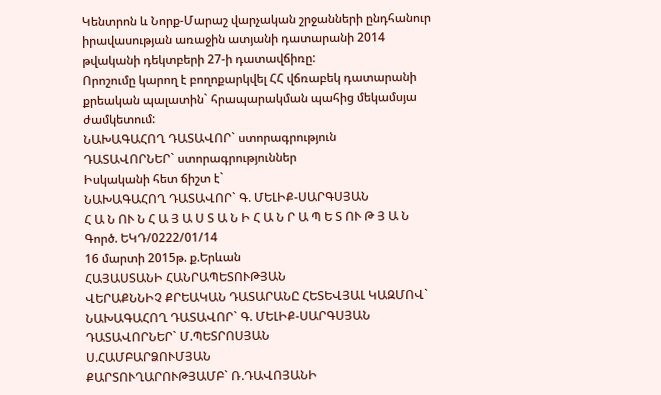Կենտրոն և Նորք-Մարաշ վարչական շրջանների ընդհանուր իրավասության առաջին ատյանի դատարանի 2014 թվականի դեկտբերի 27-ի դատավճիռը:
Որոշումը կարող է բողոքարկվել ՀՀ վճռաբեկ դատարանի քրեական պալատին` հրապարակման պահից մեկամսյա ժամկետում:
ՆԱԽԱԳԱՀՈՂ ԴԱՏԱՎՈՐ` ստորագրություն
ԴԱՏԱՎՈՐՆԵՐ` ստորագրություններ
Իսկականի հետ ճիշտ է`
ՆԱԽԱԳԱՀՈՂ ԴԱՏԱՎՈՐ` Գ. ՄԵԼԻՔ-ՍԱՐԳՍՅԱՆ
Հ Ա Ն ՈՒ Ն Հ Ա Յ Ա Ս Տ Ա Ն Ի Հ Ա Ն Ր Ա Պ Ե Տ ՈՒ Թ Յ Ա Ն
Գործ. ԵԿԴ/0222/01/14
16 մարտի 2015թ. ք.Երևան
ՀԱՅԱՍՏԱՆԻ ՀԱՆՐԱՊԵՏՈՒԹՅԱՆ
ՎԵՐԱՔՆՆԻՉ ՔՐԵԱԿԱՆ ԴԱՏԱՐԱՆԸ ՀԵՏԵՎՅԱԼ ԿԱԶՄՈՎ`
ՆԱԽԱԳԱՀՈՂ ԴԱՏԱՎՈՐ` Գ. ՄԵԼԻՔ-ՍԱՐԳՍՅԱՆ
ԴԱՏԱՎՈՐՆԵՐ` Մ.ՊԵՏՐՈՍՅԱՆ
Ս.ՀԱՄԲԱՐՁՈՒՄՅԱՆ
ՔԱՐՏՈՒՂԱՐՈՒԹՅԱՄԲ` Ռ.ԴԱՎՈՅԱՆԻ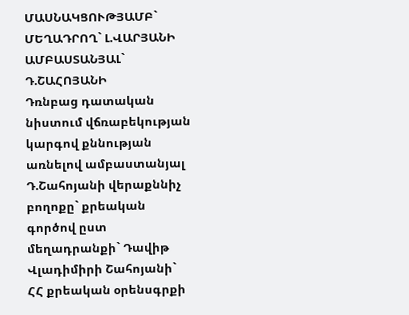ՄԱՍՆԱԿՑՈՒԹՅԱՄԲ`
ՄԵՂԱԴՐՈՂ` Լ.ՎԱՐՅԱՆԻ
ԱՄԲԱՍՏԱՆՅԱԼ` Դ.ՇԱՀՈՅԱՆԻ
Դռնբաց դատական նիստում վճռաբեկության կարգով քննության առնելով ամբաստանյալ Դ.Շահոյանի վերաքննիչ բողոքը` քրեական գործով ըստ մեղադրանքի` Դավիթ Վլադիմիրի Շահոյանի` ՀՀ քրեական օրենսգրքի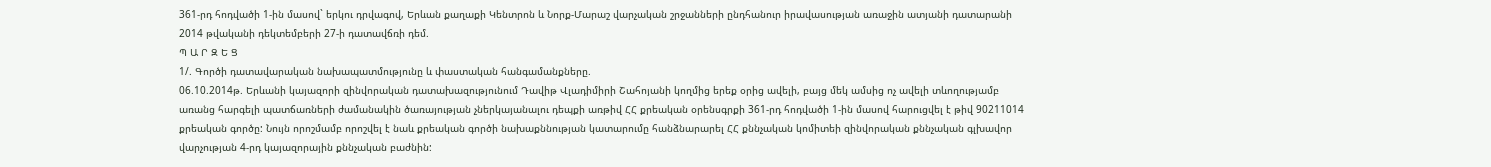361-րդ հոդվածի 1-ին մասով` երկու դրվագով, Երևան քաղաքի Կենտրոն և Նորք-Մարաշ վարչական շրջանների ընդհանուր իրավասության առաջին ատյանի դատարանի 2014 թվականի դեկտեմբերի 27-ի դատավճռի դեմ.
Պ Ա Ր Զ Ե Ց
1/. Գործի դատավարական նախապատմությունը և փաստական հանգամանքները.
06.10.2014թ. Երևանի կայազորի զինվորական դատախազությունում Դավիթ Վլադիմիրի Շահոյանի կողմից երեք օրից ավելի, բայց մեկ ամսից ոչ ավելի տևողությամբ առանց հարգելի պատճառների ժամանակին ծառայության չներկայանալու դեպքի առթիվ ՀՀ քրեական օրենսգրքի 361-րդ հոդվածի 1-ին մասով հարուցվել է թիվ 90211014 քրեական գործը: Նույն որոշմամբ որոշվել է նաև քրեական գործի նախաքննության կատարումը հանձնարարել ՀՀ քննչական կոմիտեի զինվորական քննչական գլխավոր վարչության 4-րդ կայազորային քննչական բաժնին: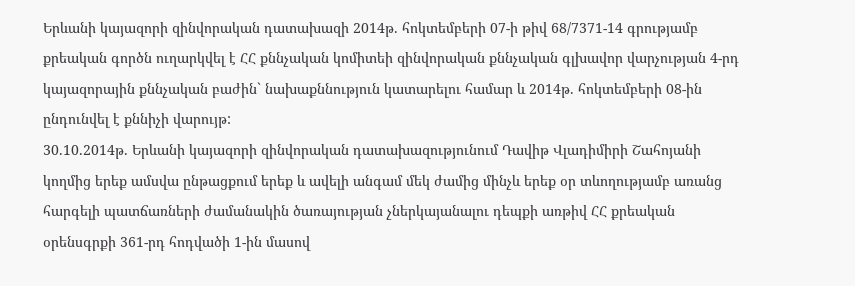Երևանի կայազորի զինվորական դատախազի 2014թ. հոկտեմբերի 07-ի թիվ 68/7371-14 գրությամբ քրեական գործն ուղարկվել է ՀՀ քննչական կոմիտեի զինվորական քննչական գլխավոր վարչության 4-րդ կայազորային քննչական բաժին` նախաքննություն կատարելու համար և 2014թ. հոկտեմբերի 08-ին ընդունվել է քննիչի վարույթ:
30.10.2014թ. Երևանի կայազորի զինվորական դատախազությունում Դավիթ Վլադիմիրի Շահոյանի կողմից երեք ամսվա ընթացքում երեք և ավելի անգամ մեկ ժամից մինչև երեք օր տևողությամբ առանց հարգելի պատճառների ժամանակին ծառայության չներկայանալու դեպքի առթիվ ՀՀ քրեական օրենսգրքի 361-րդ հոդվածի 1-ին մասով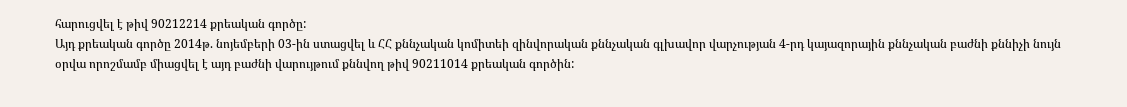հարուցվել է թիվ 90212214 քրեական գործը:
Այդ քրեական գործը 2014թ. նոյեմբերի 03-ին ստացվել և ՀՀ քննչական կոմիտեի զինվորական քննչական գլխավոր վարչության 4-րդ կայազորային քննչական բաժնի քննիչի նույն օրվա որոշմամբ միացվել է այդ բաժնի վարույթում քննվող թիվ 90211014 քրեական գործին: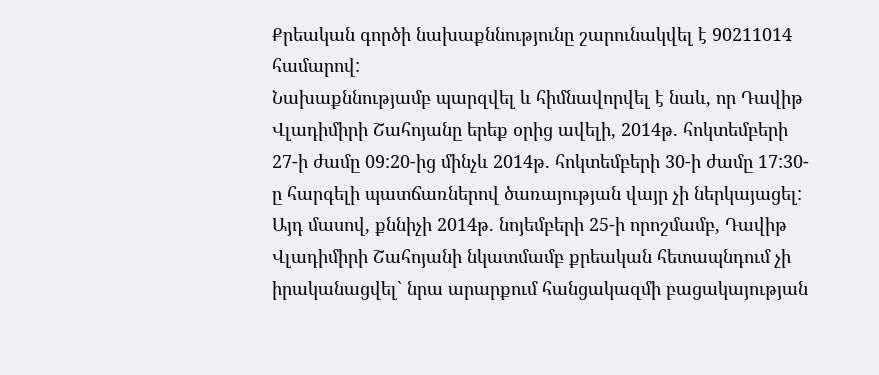Քրեական գործի նախաքննությունը շարունակվել է 90211014 համարով:
Նախաքննությամբ պարզվել և հիմնավորվել է նաև, որ Դավիթ Վլադիմիրի Շահոյանը երեք օրից ավելի, 2014թ. հոկտեմբերի 27-ի ժամը 09:20-ից մինչև 2014թ. հոկտեմբերի 30-ի ժամը 17:30-ը հարգելի պատճառներով ծառայության վայր չի ներկայացել: Այդ մասով, քննիչի 2014թ. նոյեմբերի 25-ի որոշմամբ, Դավիթ Վլադիմիրի Շահոյանի նկատմամբ քրեական հետապնդում չի իրականացվել` նրա արարքում հանցակազմի բացակայության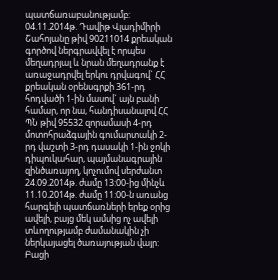պատճառաբանությամբ:
04.11.2014թ. Դավիթ Վլադիմիրի Շահոյանը թիվ 90211014 քրեական գործով ներգրավվել է որպես մեղադրյալ և նրան մեղադրանք է առաջադրվել երկու դրվագով` ՀՀ քրեական օրենսգրքի 361-րդ հոդվածի 1-ին մասով` այն բանի համար, որ նա, հանդիսանալով ՀՀ ՊՆ թիվ 95532 զորամասի 4-րդ մոտոհրաձգային գումարտակի 2-րդ վաշտի 3-րդ դասակի 1-ին ջոկի դիպուկահար, պայմանագրային զինծառայող, կոչումով սերժանտ 24.09.2014թ. ժամը 13:00-ից մինչև 11.10.2014թ. ժամը 11:00-ն առանց հարգելի պատճառների երեք օրից ավելի, բայց մեկ ամսից ոչ ավելի տևողությամբ ժամանակին չի ներկայացել ծառայության վայր:
Բացի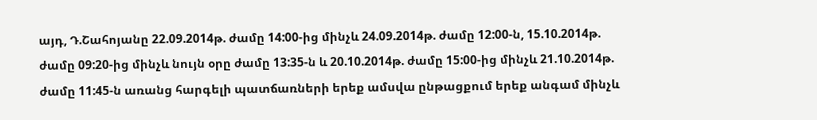այդ, Դ.Շահոյանը 22.09.2014թ. ժամը 14:00-ից մինչև 24.09.2014թ. ժամը 12:00-ն, 15.10.2014թ. ժամը 09:20-ից մինչև նույն օրը ժամը 13:35-ն և 20.10.2014թ. ժամը 15:00-ից մինչև 21.10.2014թ. ժամը 11:45-ն առանց հարգելի պատճառների երեք ամսվա ընթացքում երեք անգամ մինչև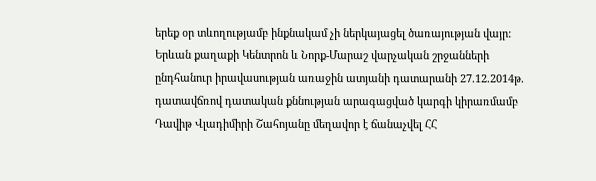երեք օր տևողությամբ ինքնակամ չի ներկայացել ծառայության վայր:
Երևան քաղաքի Կենտրոն և Նորք-Մարաշ վարչական շրջանների ընդհանուր իրավասության առաջին ատյանի դատարանի 27.12.2014թ. դատավճռով դատական քննության արագացված կարգի կիրառմամբ Դավիթ Վլադիմիրի Շահոյանը մեղավոր է ճանաչվել ՀՀ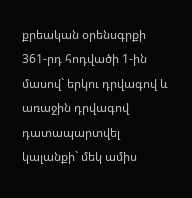քրեական օրենսգրքի 361-րդ հոդվածի 1-ին մասով` երկու դրվագով և առաջին դրվագով դատապարտվել կալանքի` մեկ ամիս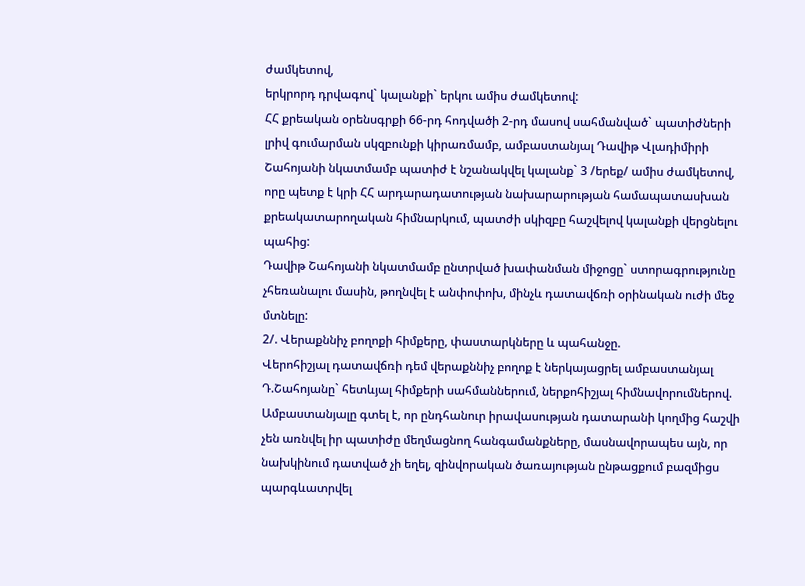ժամկետով,
երկրորդ դրվագով` կալանքի` երկու ամիս ժամկետով:
ՀՀ քրեական օրենսգրքի 66-րդ հոդվածի 2-րդ մասով սահմանված` պատիժների լրիվ գումարման սկզբունքի կիրառմամբ, ամբաստանյալ Դավիթ Վլադիմիրի Շահոյանի նկատմամբ պատիժ է նշանակվել կալանք` 3 /երեք/ ամիս ժամկետով, որը պետք է կրի ՀՀ արդարադատության նախարարության համապատասխան քրեակատարողական հիմնարկում, պատժի սկիզբը հաշվելով կալանքի վերցնելու պահից:
Դավիթ Շահոյանի նկատմամբ ընտրված խափանման միջոցը` ստորագրությունը չհեռանալու մասին, թողնվել է անփոփոխ, մինչև դատավճռի օրինական ուժի մեջ մտնելը:
2/. Վերաքննիչ բողոքի հիմքերը, փաստարկները և պահանջը.
Վերոհիշյալ դատավճռի դեմ վերաքննիչ բողոք է ներկայացրել ամբաստանյալ Դ.Շահոյանը` հետևյալ հիմքերի սահմաններում, ներքոհիշյալ հիմնավորումներով.
Ամբաստանյալը գտել է, որ ընդհանուր իրավասության դատարանի կողմից հաշվի չեն առնվել իր պատիժը մեղմացնող հանգամանքները, մասնավորապես այն, որ նախկինում դատված չի եղել, զինվորական ծառայության ընթացքում բազմիցս պարգևատրվել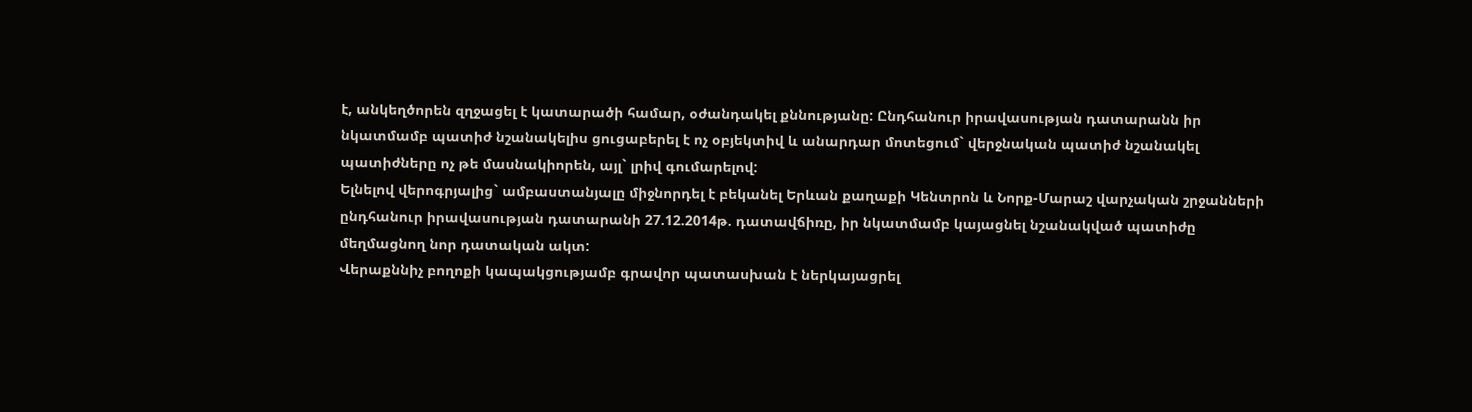է, անկեղծորեն զղջացել է կատարածի համար, օժանդակել քննությանը: Ընդհանուր իրավասության դատարանն իր նկատմամբ պատիժ նշանակելիս ցուցաբերել է ոչ օբյեկտիվ և անարդար մոտեցում` վերջնական պատիժ նշանակել պատիժները ոչ թե մասնակիորեն, այլ` լրիվ գումարելով:
Ելնելով վերոգրյալից` ամբաստանյալը միջնորդել է բեկանել Երևան քաղաքի Կենտրոն և Նորք-Մարաշ վարչական շրջանների ընդհանուր իրավասության դատարանի 27.12.2014թ. դատավճիռը, իր նկատմամբ կայացնել նշանակված պատիժը մեղմացնող նոր դատական ակտ:
Վերաքննիչ բողոքի կապակցությամբ գրավոր պատասխան է ներկայացրել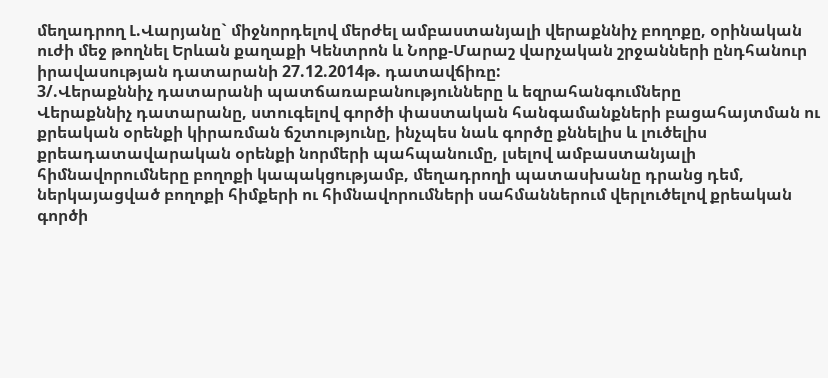մեղադրող Լ.Վարյանը` միջնորդելով մերժել ամբաստանյալի վերաքննիչ բողոքը, օրինական ուժի մեջ թողնել Երևան քաղաքի Կենտրոն և Նորք-Մարաշ վարչական շրջանների ընդհանուր իրավասության դատարանի 27.12.2014թ. դատավճիռը:
3/.Վերաքննիչ դատարանի պատճառաբանությունները և եզրահանգումները
Վերաքննիչ դատարանը, ստուգելով գործի փաստական հանգամանքների բացահայտման ու քրեական օրենքի կիրառման ճշտությունը, ինչպես նաև գործը քննելիս և լուծելիս քրեադատավարական օրենքի նորմերի պահպանումը, լսելով ամբաստանյալի հիմնավորումները բողոքի կապակցությամբ, մեղադրողի պատասխանը դրանց դեմ, ներկայացված բողոքի հիմքերի ու հիմնավորումների սահմաններում վերլուծելով քրեական գործի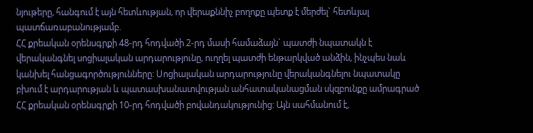նյութերը, հանգում է այն հետևության, որ վերաքննիչ բողոքը պետք է մերժել` հետևյալ պատճառաբանությամբ.
ՀՀ քրեական օրենսգրքի 48-րդ հոդվածի 2-րդ մասի համաձայն` պատժի նպատակն է վերականգնել սոցիալական արդարությունը, ուղղել պատժի ենթարկված անձին, ինչպես նաև կանխել հանցագործությունները: Սոցիալական արդարությունը վերականգնելու նպատակը բխում է արդարության և պատասխանատվության անհատականացման սկզբունքը ամրագրած ՀՀ քրեական օրենսգրքի 10-րդ հոդվածի բովանդակությունից: Այն սահմանում է,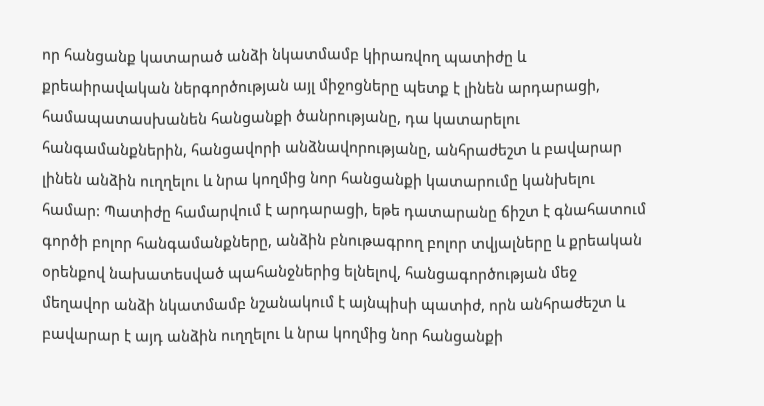որ հանցանք կատարած անձի նկատմամբ կիրառվող պատիժը և քրեաիրավական ներգործության այլ միջոցները պետք է լինեն արդարացի, համապատասխանեն հանցանքի ծանրությանը, դա կատարելու հանգամանքներին, հանցավորի անձնավորությանը, անհրաժեշտ և բավարար լինեն անձին ուղղելու և նրա կողմից նոր հանցանքի կատարումը կանխելու համար: Պատիժը համարվում է արդարացի, եթե դատարանը ճիշտ է գնահատում գործի բոլոր հանգամանքները, անձին բնութագրող բոլոր տվյալները և քրեական օրենքով նախատեսված պահանջներից ելնելով, հանցագործության մեջ մեղավոր անձի նկատմամբ նշանակում է այնպիսի պատիժ, որն անհրաժեշտ և բավարար է այդ անձին ուղղելու և նրա կողմից նոր հանցանքի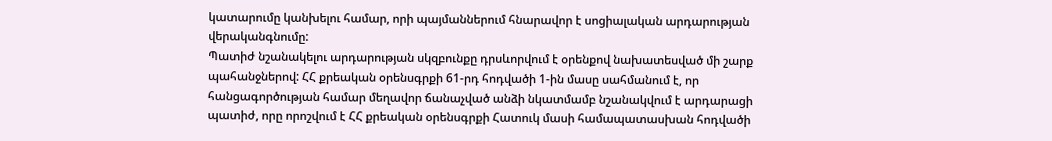կատարումը կանխելու համար, որի պայմաններում հնարավոր է սոցիալական արդարության վերականգնումը:
Պատիժ նշանակելու արդարության սկզբունքը դրսևորվում է օրենքով նախատեսված մի շարք պահանջներով: ՀՀ քրեական օրենսգրքի 61-րդ հոդվածի 1-ին մասը սահմանում է, որ հանցագործության համար մեղավոր ճանաչված անձի նկատմամբ նշանակվում է արդարացի պատիժ, որը որոշվում է ՀՀ քրեական օրենսգրքի Հատուկ մասի համապատասխան հոդվածի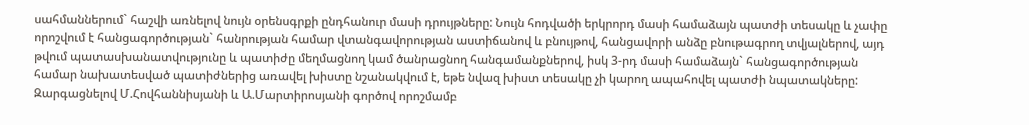սահմաններում` հաշվի առնելով նույն օրենսգրքի ընդհանուր մասի դրույթները: Նույն հոդվածի երկրորդ մասի համաձայն պատժի տեսակը և չափը որոշվում է հանցագործության` հանրության համար վտանգավորության աստիճանով և բնույթով, հանցավորի անձը բնութագրող տվյալներով, այդ թվում պատասխանատվությունը և պատիժը մեղմացնող կամ ծանրացնող հանգամանքներով, իսկ 3-րդ մասի համաձայն` հանցագործության համար նախատեսված պատիժներից առավել խիստը նշանակվում է, եթե նվազ խիստ տեսակը չի կարող ապահովել պատժի նպատակները:
Զարգացնելով Մ.Հովհաննիսյանի և Ա.Մարտիրոսյանի գործով որոշմամբ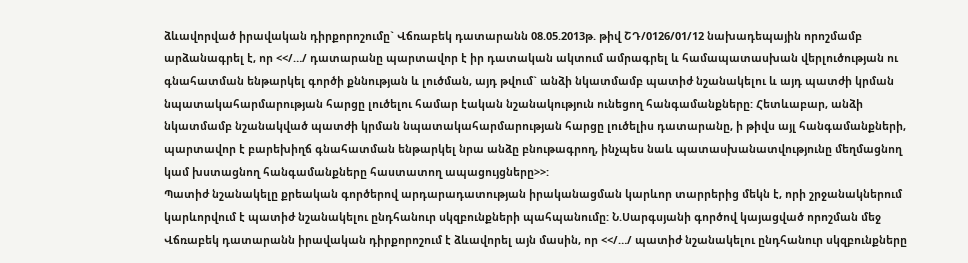ձևավորված իրավական դիրքորոշումը` Վճռաբեկ դատարանն 08.05.2013թ. թիվ ՇԴ/0126/01/12 նախադեպային որոշմամբ արձանագրել է, որ <</…/ դատարանը պարտավոր է իր դատական ակտում ամրագրել և համապատասխան վերլուծության ու գնահատման ենթարկել գործի քննության և լուծման, այդ թվում` անձի նկատմամբ պատիժ նշանակելու և այդ պատժի կրման նպատակահարմարության հարցը լուծելու համար էական նշանակություն ունեցող հանգամանքները: Հետևաբար, անձի նկատմամբ նշանակված պատժի կրման նպատակահարմարության հարցը լուծելիս դատարանը, ի թիվս այլ հանգամանքների, պարտավոր է բարեխիղճ գնահատման ենթարկել նրա անձը բնութագրող, ինչպես նաև պատասխանատվությունը մեղմացնող կամ խստացնող հանգամանքները հաստատող ապացույցները>>:
Պատիժ նշանակելը քրեական գործերով արդարադատության իրականացման կարևոր տարրերից մեկն է, որի շրջանակներում կարևորվում է պատիժ նշանակելու ընդհանուր սկզբունքների պահպանումը: Ն.Սարգսյանի գործով կայացված որոշման մեջ Վճռաբեկ դատարանն իրավական դիրքորոշում է ձևավորել այն մասին, որ <</…/ պատիժ նշանակելու ընդհանուր սկզբունքները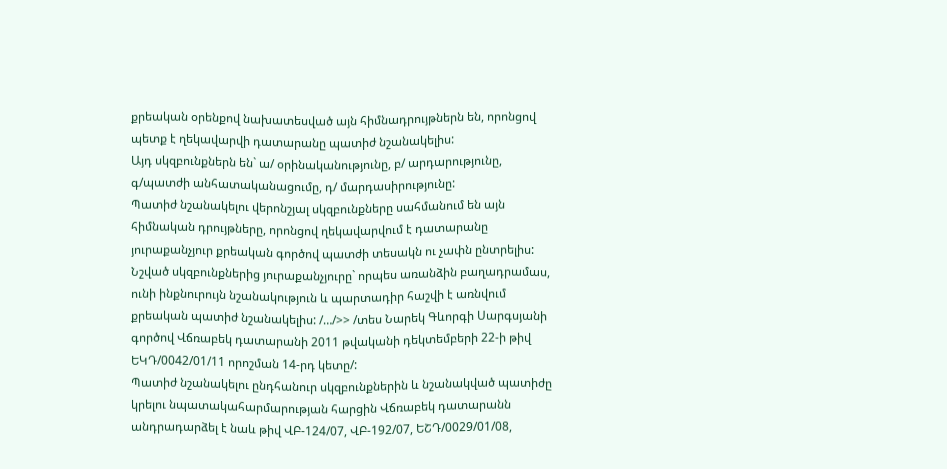քրեական օրենքով նախատեսված այն հիմնադրույթներն են, որոնցով պետք է ղեկավարվի դատարանը պատիժ նշանակելիս:
Այդ սկզբունքներն են` ա/ օրինականությունը, բ/ արդարությունը, գ/պատժի անհատականացումը, դ/ մարդասիրությունը:
Պատիժ նշանակելու վերոնշյալ սկզբունքները սահմանում են այն հիմնական դրույթները, որոնցով ղեկավարվում է դատարանը յուրաքանչյուր քրեական գործով պատժի տեսակն ու չափն ընտրելիս: Նշված սկզբունքներից յուրաքանչյուրը` որպես առանձին բաղադրամաս, ունի ինքնուրույն նշանակություն և պարտադիր հաշվի է առնվում քրեական պատիժ նշանակելիս: /…/>> /տես Նարեկ Գևորգի Սարգսյանի գործով Վճռաբեկ դատարանի 2011 թվականի դեկտեմբերի 22-ի թիվ ԵԿԴ/0042/01/11 որոշման 14-րդ կետը/:
Պատիժ նշանակելու ընդհանուր սկզբունքներին և նշանակված պատիժը կրելու նպատակահարմարության հարցին Վճռաբեկ դատարանն անդրադարձել է նաև թիվ ՎԲ-124/07, ՎԲ-192/07, ԵՇԴ/0029/01/08,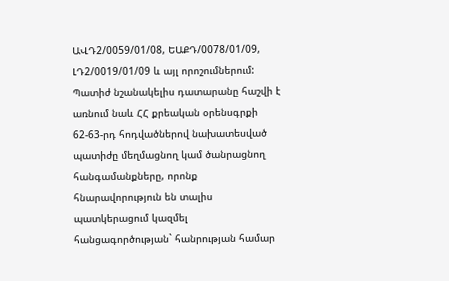ԱՎԴ2/0059/01/08, ԵԱՔԴ/0078/01/09, ԼԴ2/0019/01/09 և այլ որոշումներում:
Պատիժ նշանակելիս դատարանը հաշվի է առնում նաև ՀՀ քրեական օրենսգրքի 62-63-րդ հոդվածներով նախատեսված պատիժը մեղմացնող կամ ծանրացնող հանգամանքները, որոնք հնարավորություն են տալիս պատկերացում կազմել հանցագործության` հանրության համար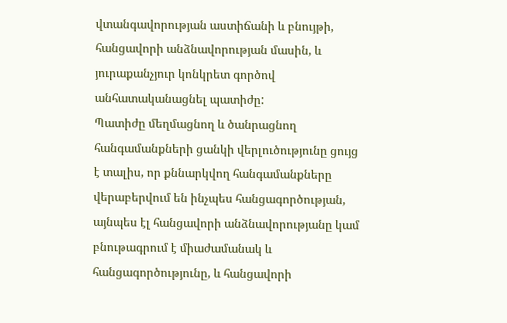վտանգավորության աստիճանի և բնույթի, հանցավորի անձնավորության մասին, և յուրաքանչյուր կոնկրետ գործով անհատականացնել պատիժը:
Պատիժը մեղմացնող և ծանրացնող հանգամանքների ցանկի վերլուծությունը ցույց է տալիս, որ քննարկվող հանգամանքները վերաբերվում են ինչպես հանցագործության, այնպես էլ հանցավորի անձնավորությանը կամ բնութագրում է միաժամանակ և հանցագործությունը, և հանցավորի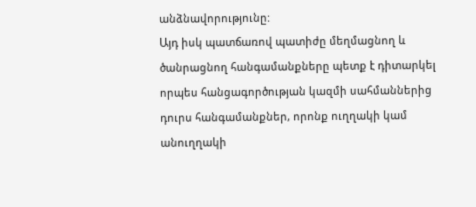անձնավորությունը:
Այդ իսկ պատճառով պատիժը մեղմացնող և ծանրացնող հանգամանքները պետք է դիտարկել որպես հանցագործության կազմի սահմաններից դուրս հանգամանքներ, որոնք ուղղակի կամ անուղղակի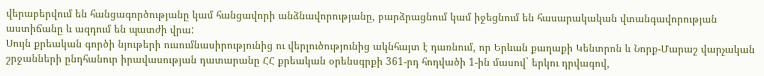վերաբերվում են հանցագործությանը կամ հանցավորի անձնավորությանը, բարձրացնում կամ իջեցնում են հասարակական վտանգավորության աստիճանը և ազդում են պատժի վրա:
Սույն քրեական գործի նյութերի ուսումնասիրությունից ու վերլուծությունից ակնհայտ է դառնում, որ Երևան քաղաքի Կենտրոն և Նորք-Մարաշ վարչական շրջանների ընդհանուր իրավասության դատարանը ՀՀ քրեական օրենսգրքի 361-րդ հոդվածի 1-ին մասով` երկու դրվագով,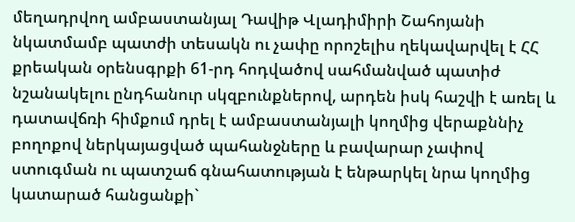մեղադրվող ամբաստանյալ Դավիթ Վլադիմիրի Շահոյանի նկատմամբ պատժի տեսակն ու չափը որոշելիս ղեկավարվել է ՀՀ քրեական օրենսգրքի 61-րդ հոդվածով սահմանված պատիժ նշանակելու ընդհանուր սկզբունքներով, արդեն իսկ հաշվի է առել և դատավճռի հիմքում դրել է ամբաստանյալի կողմից վերաքննիչ բողոքով ներկայացված պահանջները և բավարար չափով ստուգման ու պատշաճ գնահատության է ենթարկել նրա կողմից կատարած հանցանքի`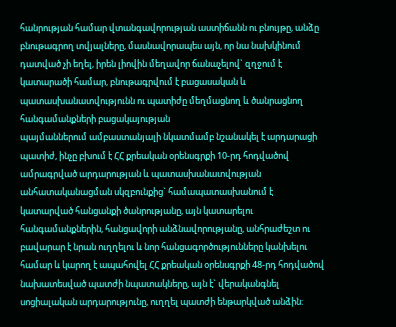հանրության համար վտանգավորության աստիճանն ու բնույթը, անձը բնութագրող տվյալները, մասնավորապես այն, որ նա նախկինում դատված չի եղել, իրեն լիովին մեղավոր ճանաչելով` զղջում է կատարածի համար, բնութագրվում է բացասական և պատասխանատվությունն ու պատիժը մեղմացնող և ծանրացնող հանգամանքների բացակայության
պայմաններում ամբաստանյալի նկատմամբ նշանակել է արդարացի պատիժ, ինչը բխում է ՀՀ քրեական օրենսգրքի 10-րդ հոդվածով ամրագրված արդարության և պատասխանատվության անհատականացման սկզբունքից` համապատասխանում է կատարված հանցանքի ծանրությանը, այն կատարելու հանգամանքներին, հանցավորի անձնավորությանը, անհրաժեշտ ու բավարար է նրան ուղղելու և նոր հանցագործությունները կանխելու համար և կարող է ապահովել ՀՀ քրեական օրենսգրքի 48-րդ հոդվածով նախատեսված պատժի նպատակները, այն է` վերականգնել սոցիալական արդարությունը, ուղղել պատժի ենթարկված անձին: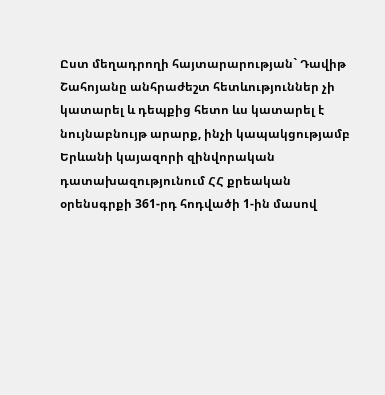Ըստ մեղադրողի հայտարարության` Դավիթ Շահոյանը անհրաժեշտ հետևություններ չի կատարել և դեպքից հետո ևս կատարել է նույնաբնույթ արարք, ինչի կապակցությամբ Երևանի կայազորի զինվորական դատախազությունում ՀՀ քրեական օրենսգրքի 361-րդ հոդվածի 1-ին մասով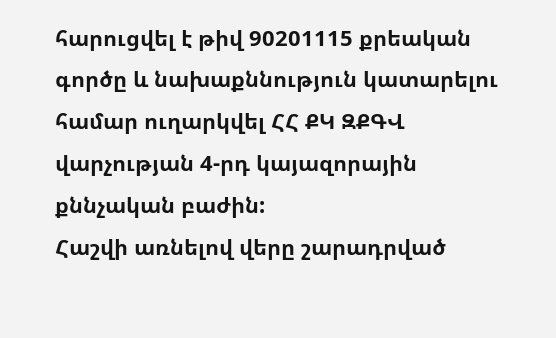հարուցվել է թիվ 90201115 քրեական գործը և նախաքննություն կատարելու համար ուղարկվել ՀՀ ՔԿ ԶՔԳՎ վարչության 4-րդ կայազորային քննչական բաժին:
Հաշվի առնելով վերը շարադրված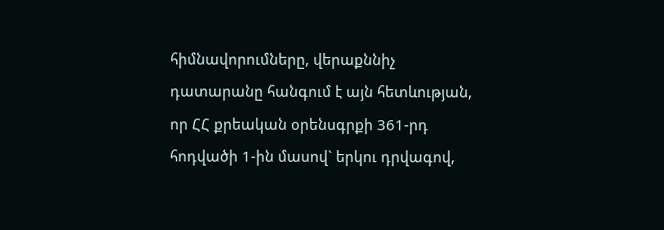հիմնավորումները, վերաքննիչ դատարանը հանգում է այն հետևության, որ ՀՀ քրեական օրենսգրքի 361-րդ հոդվածի 1-ին մասով` երկու դրվագով,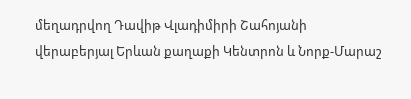մեղադրվող Դավիթ Վլադիմիրի Շահոյանի վերաբերյալ Երևան քաղաքի Կենտրոն և Նորք-Մարաշ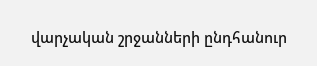վարչական շրջանների ընդհանուր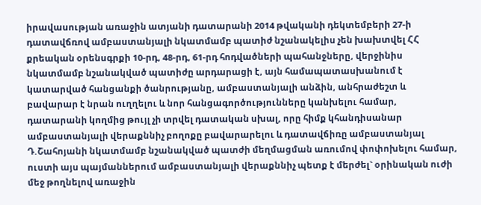իրավասության առաջին ատյանի դատարանի 2014 թվականի դեկտեմբերի 27-ի դատավճռով ամբաստանյալի նկատմամբ պատիժ նշանակելիս չեն խախտվել ՀՀ քրեական օրենսգրքի 10-րդ, 48-րդ, 61-րդ հոդվածների պահանջները, վերջինիս նկատմամբ նշանակված պատիժը արդարացի է, այն համապատասխանում է կատարված հանցանքի ծանրությանը, ամբաստանյալի անձին, անհրաժեշտ և բավարար է նրան ուղղելու և նոր հանցագործությունները կանխելու համար, դատարանի կողմից թույլ չի տրվել դատական սխալ, որը հիմք կհանդիսանար ամբաստանյալի վերաքննիչ բողոքը բավարարելու և դատավճիռը ամբաստանյալ Դ.Շահոյանի նկատմամբ նշանակված պատժի մեղմացման առումով փոփոխելու համար, ուստի այս պայմաններում ամբաստանյալի վերաքննիչ պետք է մերժել` օրինական ուժի մեջ թողնելով առաջին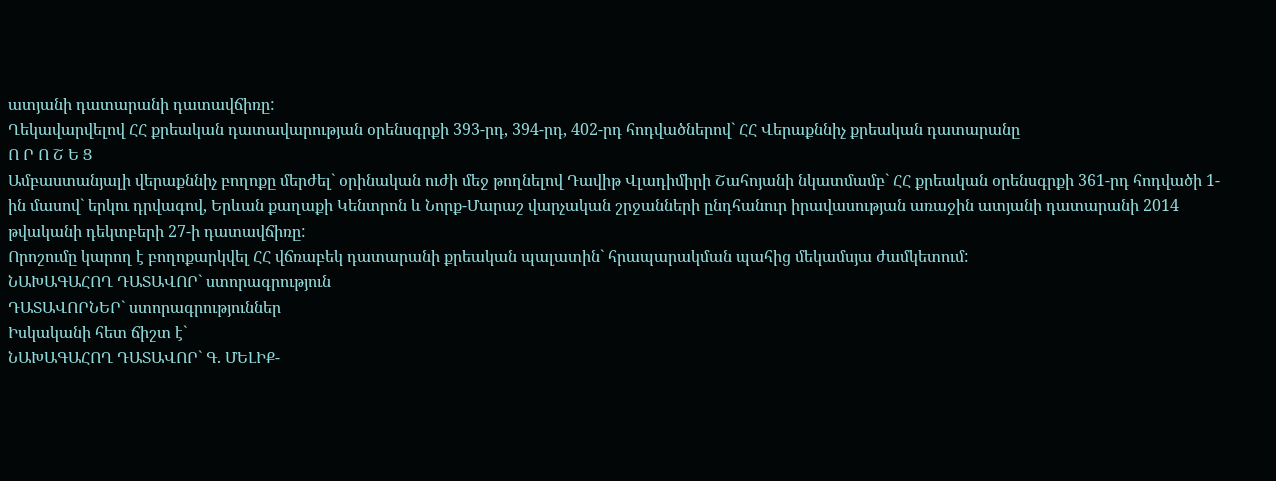ատյանի դատարանի դատավճիռը:
Ղեկավարվելով ՀՀ քրեական դատավարության օրենսգրքի 393-րդ, 394-րդ, 402-րդ հոդվածներով` ՀՀ Վերաքննիչ քրեական դատարանը
Ո Ր Ո Շ Ե Ց
Ամբաստանյալի վերաքննիչ բողոքը մերժել` օրինական ուժի մեջ թողնելով Դավիթ Վլադիմիրի Շահոյանի նկատմամբ` ՀՀ քրեական օրենսգրքի 361-րդ հոդվածի 1-ին մասով` երկու դրվագով, Երևան քաղաքի Կենտրոն և Նորք-Մարաշ վարչական շրջանների ընդհանուր իրավասության առաջին ատյանի դատարանի 2014 թվականի դեկտբերի 27-ի դատավճիռը:
Որոշումը կարող է բողոքարկվել ՀՀ վճռաբեկ դատարանի քրեական պալատին` հրապարակման պահից մեկամսյա ժամկետում:
ՆԱԽԱԳԱՀՈՂ ԴԱՏԱՎՈՐ` ստորագրություն
ԴԱՏԱՎՈՐՆԵՐ` ստորագրություններ
Իսկականի հետ ճիշտ է`
ՆԱԽԱԳԱՀՈՂ ԴԱՏԱՎՈՐ` Գ. ՄԵԼԻՔ-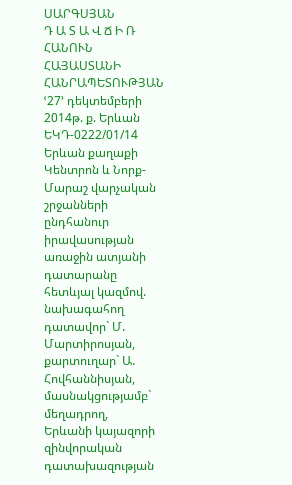ՍԱՐԳՍՅԱՆ
Դ Ա Տ Ա Վ Ճ Ի Ռ
ՀԱՆՈՒՆ ՀԱՅԱՍՏԱՆԻ ՀԱՆՐԱՊԵՏՈՒԹՅԱՆ
ՙ27՚ դեկտեմբերի 2014թ. ք. Երևան
ԵԿԴ-0222/01/14
Երևան քաղաքի Կենտրոն և Նորք-Մարաշ վարչական շրջանների ընդհանուր իրավասության առաջին ատյանի դատարանը հետևյալ կազմով.
նախագահող դատավոր` Մ. Մարտիրոսյան,
քարտուղար` Ա. Հովհաննիսյան,
մասնակցությամբ`
մեղադրող,
Երևանի կայազորի զինվորական
դատախազության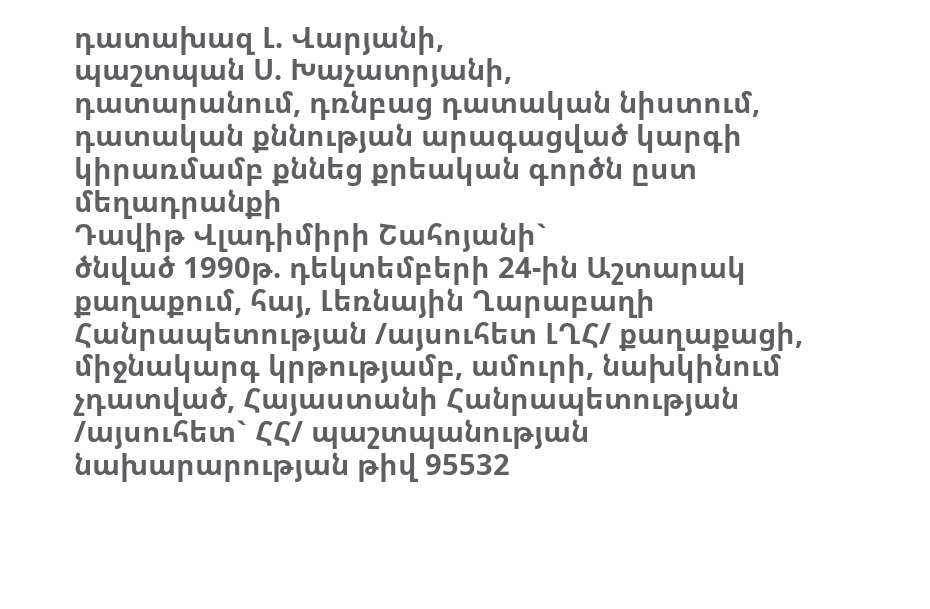դատախազ Լ. Վարյանի,
պաշտպան Ս. Խաչատրյանի,
դատարանում, դռնբաց դատական նիստում, դատական քննության արագացված կարգի կիրառմամբ քննեց քրեական գործն ըստ մեղադրանքի
Դավիթ Վլադիմիրի Շահոյանի`
ծնված 1990թ. դեկտեմբերի 24-ին Աշտարակ քաղաքում, հայ, Լեռնային Ղարաբաղի Հանրապետության /այսուհետ ԼՂՀ/ քաղաքացի, միջնակարգ կրթությամբ, ամուրի, նախկինում չդատված, Հայաստանի Հանրապետության /այսուհետ` ՀՀ/ պաշտպանության նախարարության թիվ 95532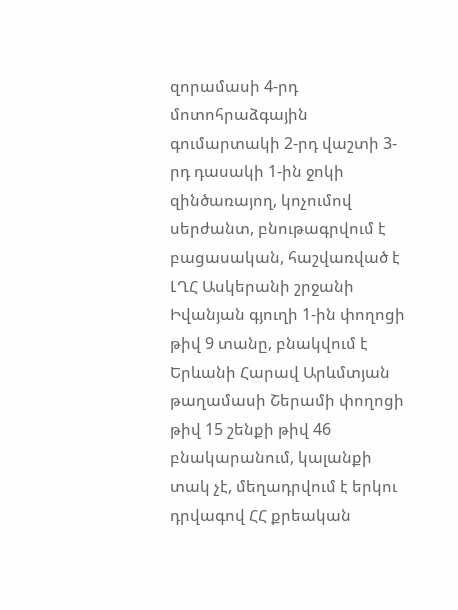զորամասի 4-րդ մոտոհրաձգային գումարտակի 2-րդ վաշտի 3-րդ դասակի 1-ին ջոկի զինծառայող, կոչումով սերժանտ, բնութագրվում է բացասական, հաշվառված է ԼՂՀ Ասկերանի շրջանի Իվանյան գյուղի 1-ին փողոցի թիվ 9 տանը, բնակվում է Երևանի Հարավ Արևմտյան թաղամասի Շերամի փողոցի թիվ 15 շենքի թիվ 46 բնակարանում, կալանքի տակ չէ, մեղադրվում է երկու դրվագով ՀՀ քրեական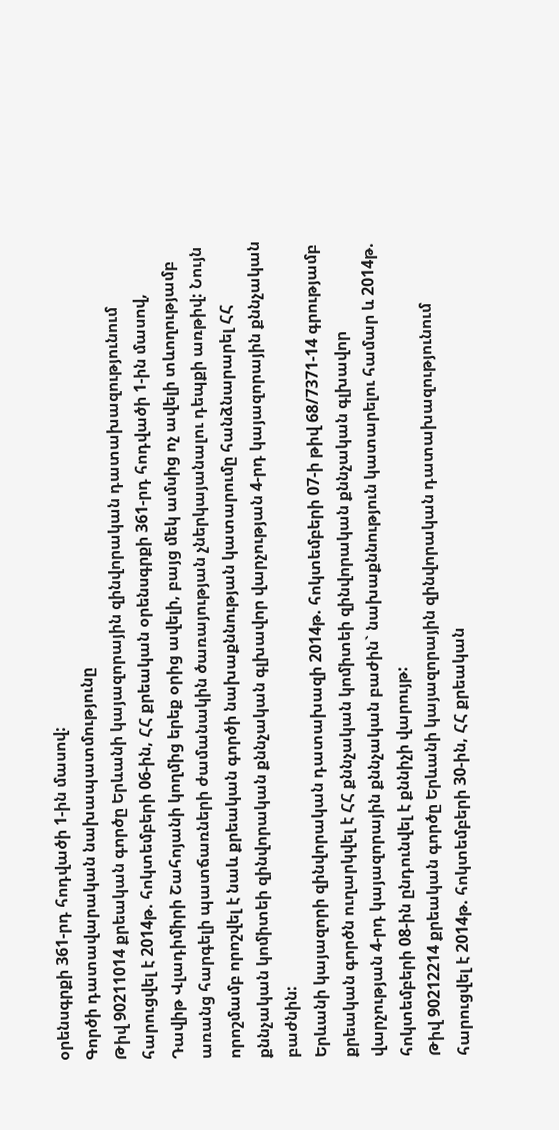օրենսգրքի 361-րդ հոդվածի 1-ին մասով:
Գործի դատավարական նախապատմությունը
Թիվ 90211014 քրեական գործը Երևանի կայազորային զինվորական դատախազությունում հարուցվել է 2014թ. հոկտեմբերի 06-ին, ՀՀ քրեական օրենսգրքի 361-րդ հոդվածի 1-ին մասով, Դավիթ Վլադիմիրի Շահոյանի կողմից երեք օրից ավելի, բայց մեկ ամսից ոչ ավելի տևողությամբ առանց հարգելի պատճառների ժամանակին ծառայության չներկայանալու դեպքի առթիվ: Նույն որոշմամբ որոշվել է նաև քրեական գործի նախաքննության կատարումը հանձնարարել ՀՀ քննչական կոմիտեի զինվորական քննչական գլխավոր վարչության 4-րդ կայազորային քննչական բաժնին:
Երևանի կայազորի զինվորական դատախազի 2014թ. հոկտեմբերի 07-ի թիվ 68/7371-14 գրությամբ քրեական գործն ուղարկվել է ՀՀ քննչական կոմիտեի զինվորական քննչական գլխավոր վարչության 4-րդ կայազորային քննչական բաժին` նախաքննություն կատարելու համար և 2014թ. հոկտեմբերի 08-ին ընդունվել է քննիչի վարույթ:
Թիվ 90212214 քրեական գործը Երևանի կայազորային զինվորական դատախազությունում հարուցվել է 2014թ. հոկտեմբերի 30-ին, ՀՀ քրեական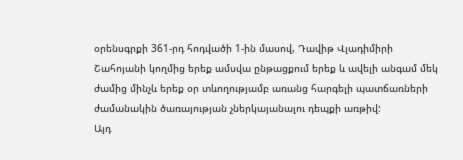օրենսգրքի 361-րդ հոդվածի 1-ին մասով, Դավիթ Վլադիմիրի Շահոյանի կողմից երեք ամսվա ընթացքում երեք և ավելի անգամ մեկ ժամից մինչև երեք օր տևողությամբ առանց հարգելի պատճառների ժամանակին ծառայության չներկայանալու դեպքի առթիվ:
Այդ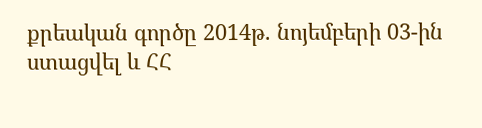քրեական գործը 2014թ. նոյեմբերի 03-ին ստացվել և ՀՀ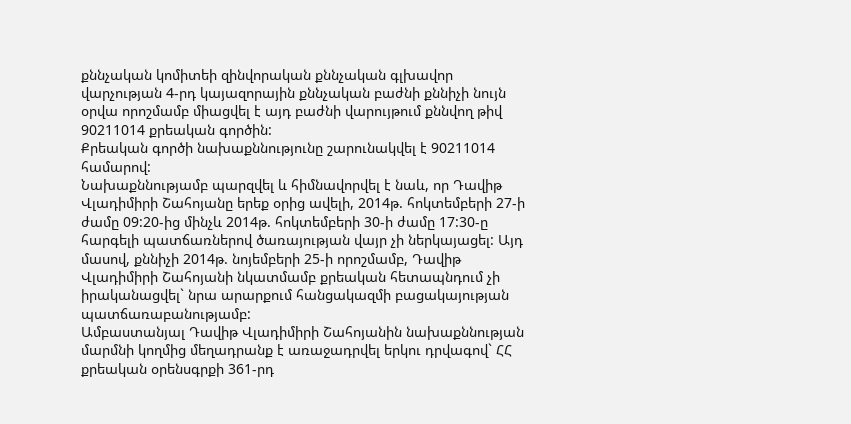քննչական կոմիտեի զինվորական քննչական գլխավոր վարչության 4-րդ կայազորային քննչական բաժնի քննիչի նույն օրվա որոշմամբ միացվել է այդ բաժնի վարույթում քննվող թիվ 90211014 քրեական գործին:
Քրեական գործի նախաքննությունը շարունակվել է 90211014 համարով:
Նախաքննությամբ պարզվել և հիմնավորվել է նաև, որ Դավիթ Վլադիմիրի Շահոյանը երեք օրից ավելի, 2014թ. հոկտեմբերի 27-ի ժամը 09:20-ից մինչև 2014թ. հոկտեմբերի 30-ի ժամը 17:30-ը հարգելի պատճառներով ծառայության վայր չի ներկայացել: Այդ մասով, քննիչի 2014թ. նոյեմբերի 25-ի որոշմամբ, Դավիթ Վլադիմիրի Շահոյանի նկատմամբ քրեական հետապնդում չի իրականացվել` նրա արարքում հանցակազմի բացակայության պատճառաբանությամբ:
Ամբաստանյալ Դավիթ Վլադիմիրի Շահոյանին նախաքննության մարմնի կողմից մեղադրանք է առաջադրվել երկու դրվագով` ՀՀ քրեական օրենսգրքի 361-րդ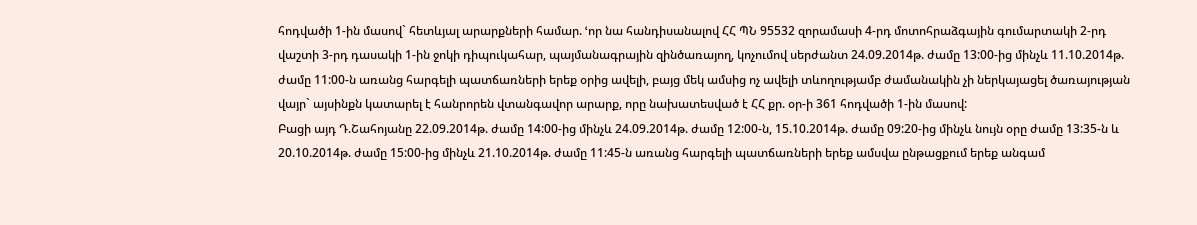հոդվածի 1-ին մասով` հետևյալ արարքների համար. ՙոր նա հանդիսանալով ՀՀ ՊՆ 95532 զորամասի 4-րդ մոտոհրաձգային գումարտակի 2-րդ վաշտի 3-րդ դասակի 1-ին ջոկի դիպուկահար, պայմանագրային զինծառայող, կոչումով սերժանտ 24.09.2014թ. ժամը 13:00-ից մինչև 11.10.2014թ. ժամը 11:00-ն առանց հարգելի պատճառների երեք օրից ավելի, բայց մեկ ամսից ոչ ավելի տևողությամբ ժամանակին չի ներկայացել ծառայության վայր` այսինքն կատարել է հանրորեն վտանգավոր արարք, որը նախատեսված է ՀՀ քր. օր-ի 361 հոդվածի 1-ին մասով:
Բացի այդ Դ.Շահոյանը 22.09.2014թ. ժամը 14:00-ից մինչև 24.09.2014թ. ժամը 12:00-ն, 15.10.2014թ. ժամը 09:20-ից մինչև նույն օրը ժամը 13:35-ն և 20.10.2014թ. ժամը 15:00-ից մինչև 21.10.2014թ. ժամը 11:45-ն առանց հարգելի պատճառների երեք ամսվա ընթացքում երեք անգամ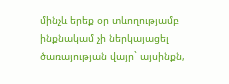մինչև երեք օր տևողությամբ ինքնակամ չի ներկայացել ծառայության վայր` այսինքն,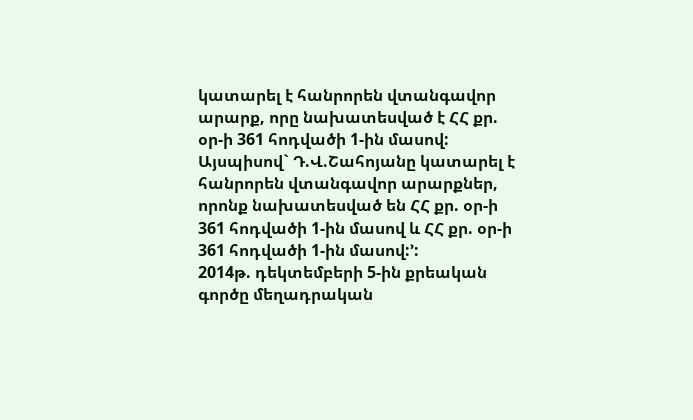կատարել է հանրորեն վտանգավոր արարք, որը նախատեսված է ՀՀ քր. օր-ի 361 հոդվածի 1-ին մասով:
Այսպիսով` Դ.Վ.Շահոյանը կատարել է հանրորեն վտանգավոր արարքներ, որոնք նախատեսված են ՀՀ քր. օր-ի 361 հոդվածի 1-ին մասով և ՀՀ քր. օր-ի 361 հոդվածի 1-ին մասով:՚:
2014թ. դեկտեմբերի 5-ին քրեական գործը մեղադրական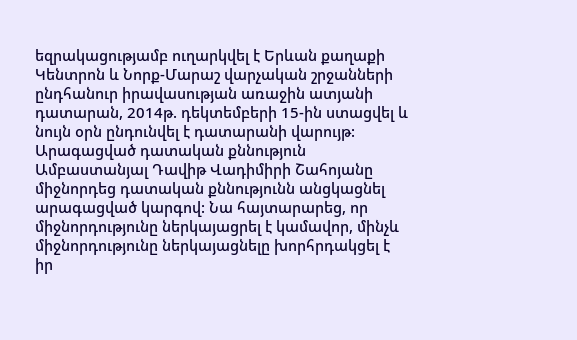եզրակացությամբ ուղարկվել է Երևան քաղաքի Կենտրոն և Նորք-Մարաշ վարչական շրջանների ընդհանուր իրավասության առաջին ատյանի դատարան, 2014թ. դեկտեմբերի 15-ին ստացվել և նույն օրն ընդունվել է դատարանի վարույթ:
Արագացված դատական քննություն
Ամբաստանյալ Դավիթ Վադիմիրի Շահոյանը միջնորդեց դատական քննությունն անցկացնել արագացված կարգով: Նա հայտարարեց, որ միջնորդությունը ներկայացրել է կամավոր, մինչև միջնորդությունը ներկայացնելը խորհրդակցել է իր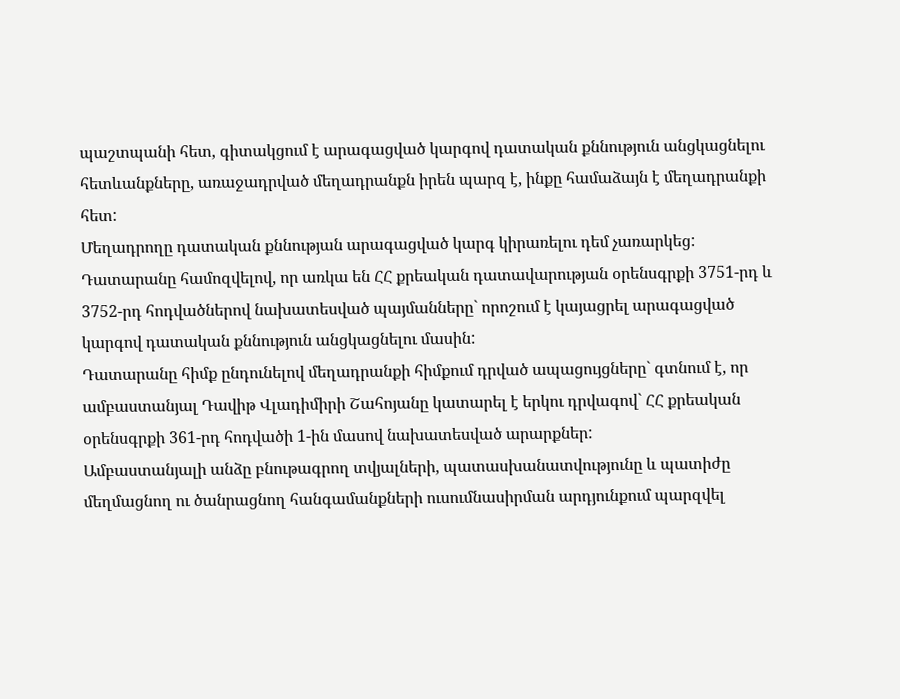պաշտպանի հետ, գիտակցում է արագացված կարգով դատական քննություն անցկացնելու հետևանքները, առաջադրված մեղադրանքն իրեն պարզ է, ինքը համաձայն է մեղադրանքի հետ:
Մեղադրողը դատական քննության արագացված կարգ կիրառելու դեմ չառարկեց:
Դատարանը համոզվելով, որ առկա են ՀՀ քրեական դատավարության օրենսգրքի 3751-րդ և 3752-րդ հոդվածներով նախատեսված պայմանները` որոշում է կայացրել արագացված կարգով դատական քննություն անցկացնելու մասին:
Դատարանը հիմք ընդունելով մեղադրանքի հիմքում դրված ապացույցները` գտնում է, որ ամբաստանյալ Դավիթ Վլադիմիրի Շահոյանը կատարել է երկու դրվագով` ՀՀ քրեական օրենսգրքի 361-րդ հոդվածի 1-ին մասով նախատեսված արարքներ:
Ամբաստանյալի անձը բնութագրող տվյալների, պատասխանատվությունը և պատիժը մեղմացնող ու ծանրացնող հանգամանքների ուսումնասիրման արդյունքում պարզվել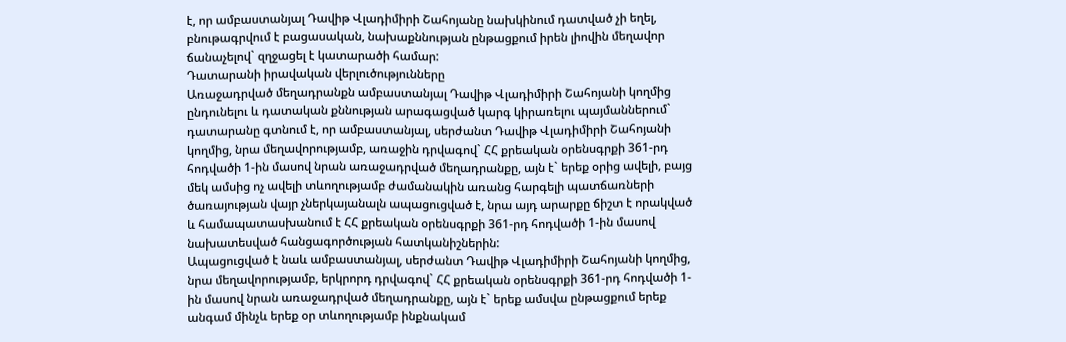է, որ ամբաստանյալ Դավիթ Վլադիմիրի Շահոյանը նախկինում դատված չի եղել, բնութագրվում է բացասական, նախաքննության ընթացքում իրեն լիովին մեղավոր ճանաչելով` զղջացել է կատարածի համար:
Դատարանի իրավական վերլուծությունները
Առաջադրված մեղադրանքն ամբաստանյալ Դավիթ Վլադիմիրի Շահոյանի կողմից ընդունելու և դատական քննության արագացված կարգ կիրառելու պայմաններում` դատարանը գտնում է, որ ամբաստանյալ, սերժանտ Դավիթ Վլադիմիրի Շահոյանի կողմից, նրա մեղավորությամբ, առաջին դրվագով` ՀՀ քրեական օրենսգրքի 361-րդ հոդվածի 1-ին մասով նրան առաջադրված մեղադրանքը, այն է` երեք օրից ավելի, բայց մեկ ամսից ոչ ավելի տևողությամբ ժամանակին առանց հարգելի պատճառների ծառայության վայր չներկայանալն ապացուցված է, նրա այդ արարքը ճիշտ է որակված և համապատասխանում է ՀՀ քրեական օրենսգրքի 361-րդ հոդվածի 1-ին մասով նախատեսված հանցագործության հատկանիշներին:
Ապացուցված է նաև ամբաստանյալ, սերժանտ Դավիթ Վլադիմիրի Շահոյանի կողմից, նրա մեղավորությամբ, երկրորդ դրվագով` ՀՀ քրեական օրենսգրքի 361-րդ հոդվածի 1-ին մասով նրան առաջադրված մեղադրանքը, այն է` երեք ամսվա ընթացքում երեք անգամ մինչև երեք օր տևողությամբ ինքնակամ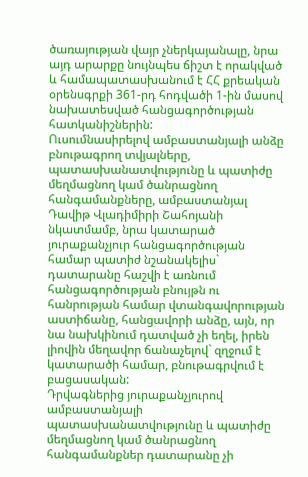ծառայության վայր չներկայանալը, նրա այդ արարքը նույնպես ճիշտ է որակված և համապատասխանում է ՀՀ քրեական օրենսգրքի 361-րդ հոդվածի 1-ին մասով նախատեսված հանցագործության հատկանիշներին:
Ուսումնասիրելով ամբաստանյալի անձը բնութագրող տվյալները, պատասխանատվությունը և պատիժը մեղմացնող կամ ծանրացնող հանգամանքները, ամբաստանյալ Դավիթ Վլադիմիրի Շահոյանի նկատմամբ, նրա կատարած յուրաքանչյուր հանցագործության համար պատիժ նշանակելիս` դատարանը հաշվի է առնում հանցագործության բնույթն ու հանրության համար վտանգավորության աստիճանը, հանցավորի անձը, այն, որ նա նախկինում դատված չի եղել, իրեն լիովին մեղավոր ճանաչելով` զղջում է կատարածի համար, բնութագրվում է բացասական:
Դրվագներից յուրաքանչյուրով ամբաստանյալի պատասխանատվությունը և պատիժը մեղմացնող կամ ծանրացնող հանգամանքներ դատարանը չի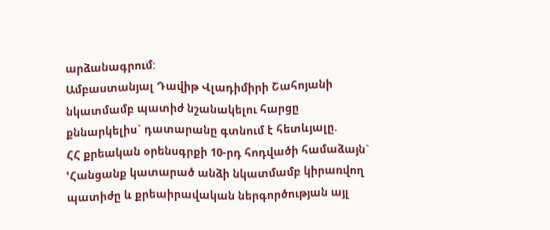արձանագրում:
Ամբաստանյալ Դավիթ Վլադիմիրի Շահոյանի նկատմամբ պատիժ նշանակելու հարցը քննարկելիս` դատարանը գտնում է հետևյալը.
ՀՀ քրեական օրենսգրքի 10-րդ հոդվածի համաձայն`
ՙՀանցանք կատարած անձի նկատմամբ կիրառվող պատիժը և քրեաիրավական ներգործության այլ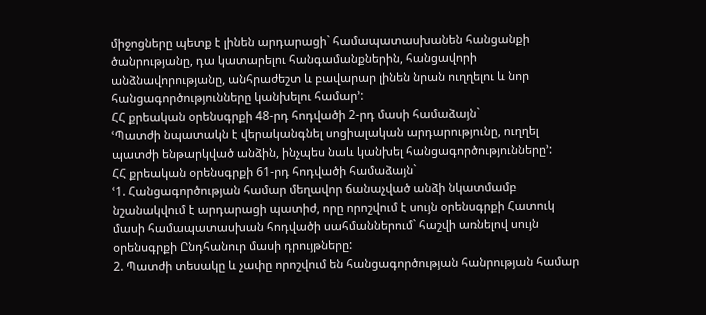միջոցները պետք է լինեն արդարացի` համապատասխանեն հանցանքի ծանրությանը, դա կատարելու հանգամանքներին, հանցավորի անձնավորությանը, անհրաժեշտ և բավարար լինեն նրան ուղղելու և նոր հանցագործությունները կանխելու համար՚:
ՀՀ քրեական օրենսգրքի 48-րդ հոդվածի 2-րդ մասի համաձայն`
ՙՊատժի նպատակն է վերականգնել սոցիալական արդարությունը, ուղղել պատժի ենթարկված անձին, ինչպես նաև կանխել հանցագործությունները՚:
ՀՀ քրեական օրենսգրքի 61-րդ հոդվածի համաձայն`
ՙ1. Հանցագործության համար մեղավոր ճանաչված անձի նկատմամբ նշանակվում է արդարացի պատիժ, որը որոշվում է սույն օրենսգրքի Հատուկ մասի համապատասխան հոդվածի սահմաններում` հաշվի առնելով սույն օրենսգրքի Ընդհանուր մասի դրույթները:
2. Պատժի տեսակը և չափը որոշվում են հանցագործության հանրության համար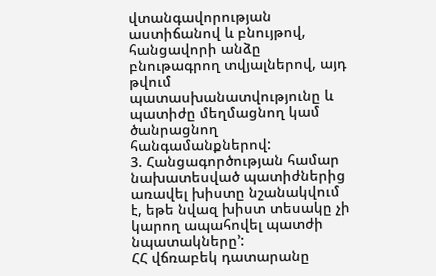վտանգավորության աստիճանով և բնույթով, հանցավորի անձը բնութագրող տվյալներով, այդ թվում պատասխանատվությունը և պատիժը մեղմացնող կամ ծանրացնող հանգամանքներով:
3. Հանցագործության համար նախատեսված պատիժներից առավել խիստը նշանակվում է, եթե նվազ խիստ տեսակը չի կարող ապահովել պատժի նպատակները՚:
ՀՀ վճռաբեկ դատարանը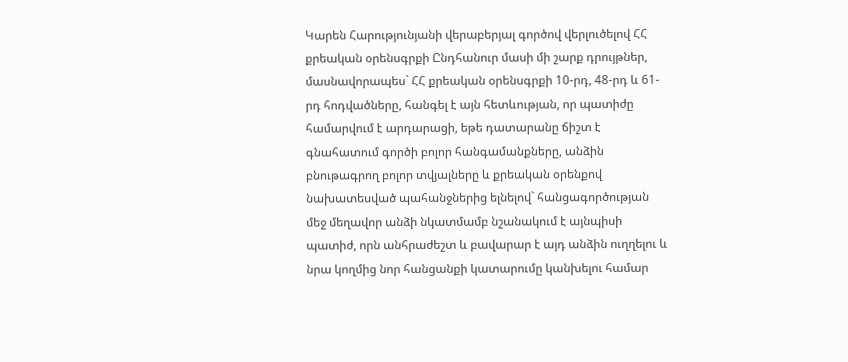Կարեն Հարությունյանի վերաբերյալ գործով վերլուծելով ՀՀ քրեական օրենսգրքի Ընդհանուր մասի մի շարք դրույթներ, մասնավորապես` ՀՀ քրեական օրենսգրքի 10-րդ, 48-րդ և 61-րդ հոդվածները, հանգել է այն հետևության, որ պատիժը համարվում է արդարացի, եթե դատարանը ճիշտ է գնահատում գործի բոլոր հանգամանքները, անձին բնութագրող բոլոր տվյալները և քրեական օրենքով նախատեսված պահանջներից ելնելով` հանցագործության մեջ մեղավոր անձի նկատմամբ նշանակում է այնպիսի պատիժ, որն անհրաժեշտ և բավարար է այդ անձին ուղղելու և նրա կողմից նոր հանցանքի կատարումը կանխելու համար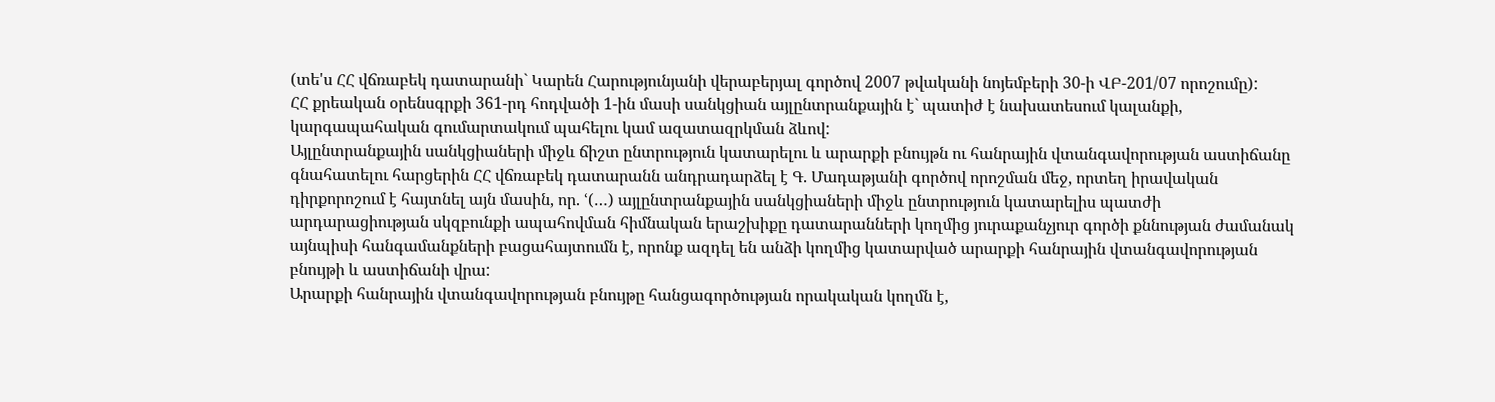(տե'ս ՀՀ վճռաբեկ դատարանի` Կարեն Հարությունյանի վերաբերյալ գործով 2007 թվականի նոյեմբերի 30-ի ՎԲ-201/07 որոշումը):
ՀՀ քրեական օրենսգրքի 361-րդ հոդվածի 1-ին մասի սանկցիան այլընտրանքային է` պատիժ է նախատեսում կալանքի, կարգապահական գումարտակում պահելու կամ ազատազրկման ձևով:
Այլընտրանքային սանկցիաների միջև ճիշտ ընտրություն կատարելու և արարքի բնույթն ու հանրային վտանգավորության աստիճանը գնահատելու հարցերին ՀՀ վճռաբեկ դատարանն անդրադարձել է Գ. Մադաթյանի գործով որոշման մեջ, որտեղ իրավական դիրքորոշում է հայտնել այն մասին, որ. ՙ(…) այլընտրանքային սանկցիաների միջև ընտրություն կատարելիս պատժի արդարացիության սկզբունքի ապահովման հիմնական երաշխիքը դատարանների կողմից յուրաքանչյուր գործի քննության ժամանակ այնպիսի հանգամանքների բացահայտումն է, որոնք ազդել են անձի կողմից կատարված արարքի հանրային վտանգավորության բնույթի և աստիճանի վրա:
Արարքի հանրային վտանգավորության բնույթը հանցագործության որակական կողմն է,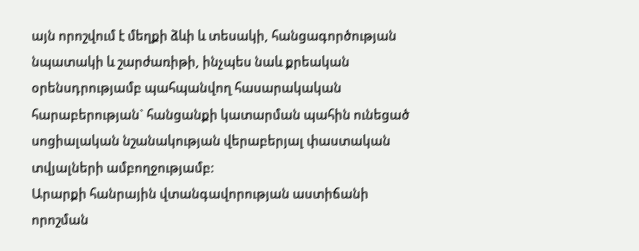այն որոշվում է մեղքի ձևի և տեսակի, հանցագործության նպատակի և շարժառիթի, ինչպես նաև քրեական օրենսդրությամբ պահպանվող հասարակական հարաբերության` հանցանքի կատարման պահին ունեցած սոցիալական նշանակության վերաբերյալ փաստական տվյալների ամբողջությամբ:
Արարքի հանրային վտանգավորության աստիճանի որոշման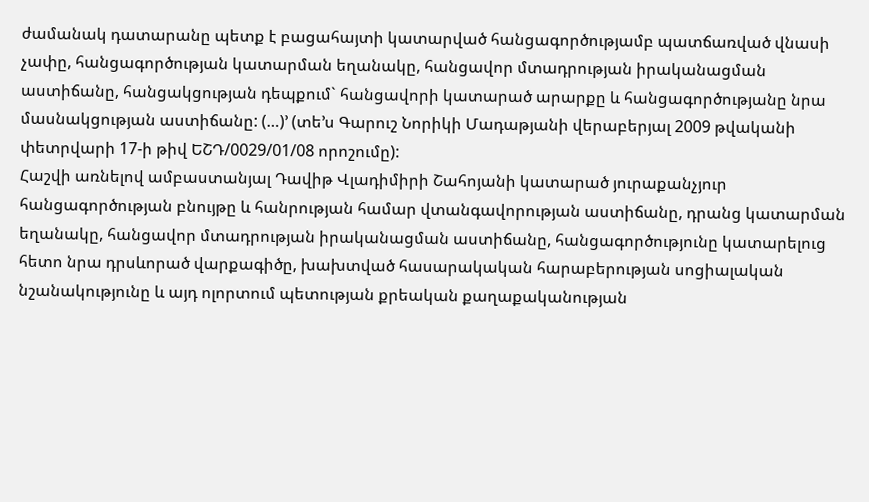ժամանակ դատարանը պետք է բացահայտի կատարված հանցագործությամբ պատճառված վնասի չափը, հանցագործության կատարման եղանակը, հանցավոր մտադրության իրականացման աստիճանը, հանցակցության դեպքում` հանցավորի կատարած արարքը և հանցագործությանը նրա մասնակցության աստիճանը: (…)՚ (տե’ս Գարուշ Նորիկի Մադաթյանի վերաբերյալ 2009 թվականի փետրվարի 17-ի թիվ ԵՇԴ/0029/01/08 որոշումը):
Հաշվի առնելով ամբաստանյալ Դավիթ Վլադիմիրի Շահոյանի կատարած յուրաքանչյուր հանցագործության բնույթը և հանրության համար վտանգավորության աստիճանը, դրանց կատարման եղանակը, հանցավոր մտադրության իրականացման աստիճանը, հանցագործությունը կատարելուց հետո նրա դրսևորած վարքագիծը, խախտված հասարակական հարաբերության սոցիալական նշանակությունը և այդ ոլորտում պետության քրեական քաղաքականության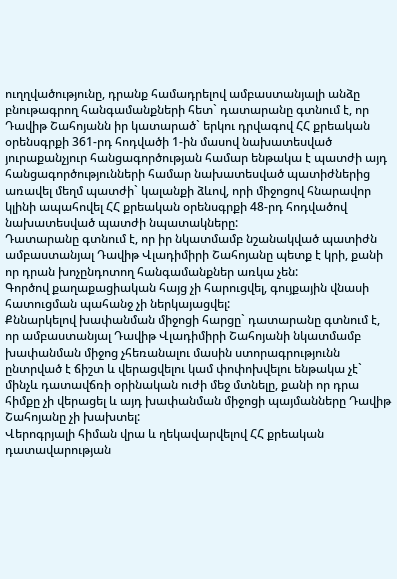ուղղվածությունը, դրանք համադրելով ամբաստանյալի անձը բնութագրող հանգամանքների հետ` դատարանը գտնում է, որ Դավիթ Շահոյանն իր կատարած` երկու դրվագով ՀՀ քրեական օրենսգրքի 361-րդ հոդվածի 1-ին մասով նախատեսված յուրաքանչյուր հանցագործության համար ենթակա է պատժի այդ հանցագործությունների համար նախատեսված պատիժներից առավել մեղմ պատժի` կալանքի ձևով, որի միջոցով հնարավոր կլինի ապահովել ՀՀ քրեական օրենսգրքի 48-րդ հոդվածով նախատեսված պատժի նպատակները:
Դատարանը գտնում է, որ իր նկատմամբ նշանակված պատիժն ամբաստանյալ Դավիթ Վլադիմիրի Շահոյանը պետք է կրի, քանի որ դրան խոչընդոտող հանգամանքներ առկա չեն:
Գործով քաղաքացիական հայց չի հարուցվել, գույքային վնասի հատուցման պահանջ չի ներկայացվել:
Քննարկելով խափանման միջոցի հարցը` դատարանը գտնում է, որ ամբաստանյալ Դավիթ Վլադիմիրի Շահոյանի նկատմամբ խափանման միջոց չհեռանալու մասին ստորագրությունն ընտրված է ճիշտ և վերացվելու կամ փոփոխվելու ենթակա չէ` մինչև դատավճռի օրինական ուժի մեջ մտնելը, քանի որ դրա հիմքը չի վերացել և այդ խափանման միջոցի պայմանները Դավիթ Շահոյանը չի խախտել:
Վերոգրյալի հիման վրա և ղեկավարվելով ՀՀ քրեական դատավարության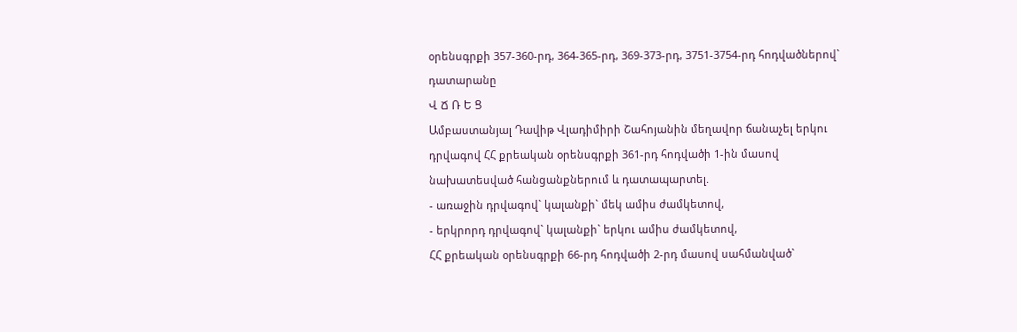օրենսգրքի 357-360-րդ, 364-365-րդ, 369-373-րդ, 3751-3754-րդ հոդվածներով` դատարանը
Վ Ճ Ռ Ե Ց
Ամբաստանյալ Դավիթ Վլադիմիրի Շահոյանին մեղավոր ճանաչել երկու դրվագով ՀՀ քրեական օրենսգրքի 361-րդ հոդվածի 1-ին մասով նախատեսված հանցանքներում և դատապարտել.
- առաջին դրվագով` կալանքի` մեկ ամիս ժամկետով,
- երկրորդ դրվագով` կալանքի` երկու ամիս ժամկետով,
ՀՀ քրեական օրենսգրքի 66-րդ հոդվածի 2-րդ մասով սահմանված`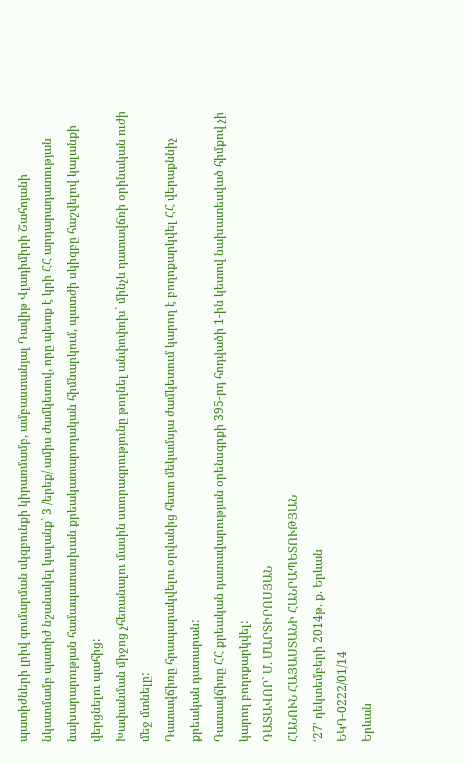պատիժների լրիվ գումարման սկզբունքի կիրառմամբ, ամբաստանյալ Դավիթ Վլադիմիրի Շահոյանի նկատմամբ պատիժ նշանակել կալանք` 3 /երեք/ ամիս ժամկետով, որը պետք է կրի ՀՀ արդարադատության նախարարության համապատասխան քրեակատարողական հիմնարկում, պատժի սկիզբը հաշվելով կալանքի վերցնելու պահից:
Խափանման միջոց չհեռանալու մասին ստորագրությունը թողնել անփոփոխ` մինչև դատավճռի օրինական ուժի մեջ մտնելը:
Դատավճիռը հրապարակվելու օրվանից հետո մեկամսյա ժամկետում կարող է բողոքարկվել ՀՀ վերաքննիչ քրեական դատարան:
Դատավճիռը ՀՀ քրեական դատավարության օրենսգրքի 395-րդ հոդվածի 1-ին կետով նախատեսված հիմքով չի կարող բողոքարկվել:
ԴԱՏԱՎՈՐ` Մ. ՄԱՐՏԻՐՈՍՅԱՆ
ՀԱՆՈՒՆ ՀԱՅԱՍՏԱՆԻ ՀԱՆՐԱՊԵՏՈՒԹՅԱՆ
ՙ27՚ դեկտեմբերի 2014թ. ք. Երևան
ԵԿԴ-0222/01/14
Երևան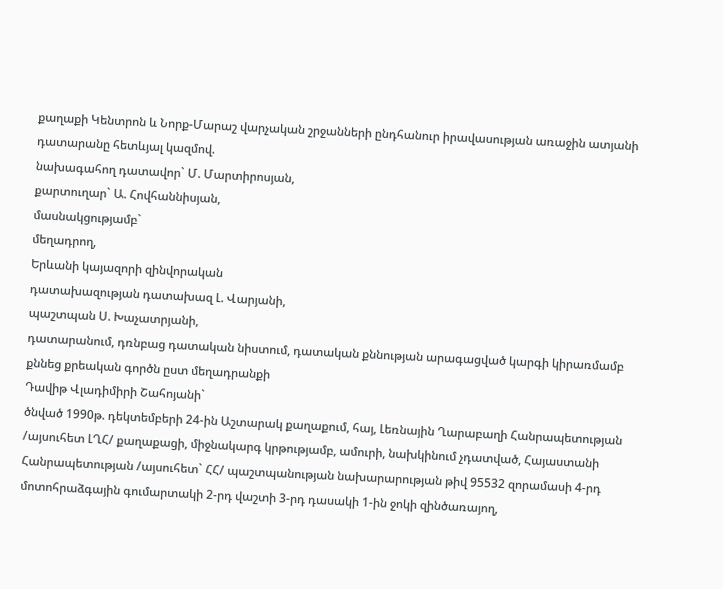քաղաքի Կենտրոն և Նորք-Մարաշ վարչական շրջանների ընդհանուր իրավասության առաջին ատյանի դատարանը հետևյալ կազմով.
նախագահող դատավոր` Մ. Մարտիրոսյան,
քարտուղար` Ա. Հովհաննիսյան,
մասնակցությամբ`
մեղադրող,
Երևանի կայազորի զինվորական
դատախազության դատախազ Լ. Վարյանի,
պաշտպան Ս. Խաչատրյանի,
դատարանում, դռնբաց դատական նիստում, դատական քննության արագացված կարգի կիրառմամբ քննեց քրեական գործն ըստ մեղադրանքի
Դավիթ Վլադիմիրի Շահոյանի`
ծնված 1990թ. դեկտեմբերի 24-ին Աշտարակ քաղաքում, հայ, Լեռնային Ղարաբաղի Հանրապետության /այսուհետ ԼՂՀ/ քաղաքացի, միջնակարգ կրթությամբ, ամուրի, նախկինում չդատված, Հայաստանի Հանրապետության /այսուհետ` ՀՀ/ պաշտպանության նախարարության թիվ 95532 զորամասի 4-րդ մոտոհրաձգային գումարտակի 2-րդ վաշտի 3-րդ դասակի 1-ին ջոկի զինծառայող,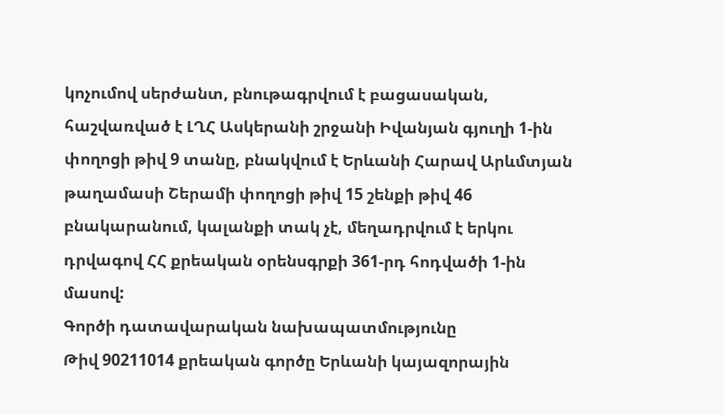կոչումով սերժանտ, բնութագրվում է բացասական, հաշվառված է ԼՂՀ Ասկերանի շրջանի Իվանյան գյուղի 1-ին փողոցի թիվ 9 տանը, բնակվում է Երևանի Հարավ Արևմտյան թաղամասի Շերամի փողոցի թիվ 15 շենքի թիվ 46 բնակարանում, կալանքի տակ չէ, մեղադրվում է երկու դրվագով ՀՀ քրեական օրենսգրքի 361-րդ հոդվածի 1-ին մասով:
Գործի դատավարական նախապատմությունը
Թիվ 90211014 քրեական գործը Երևանի կայազորային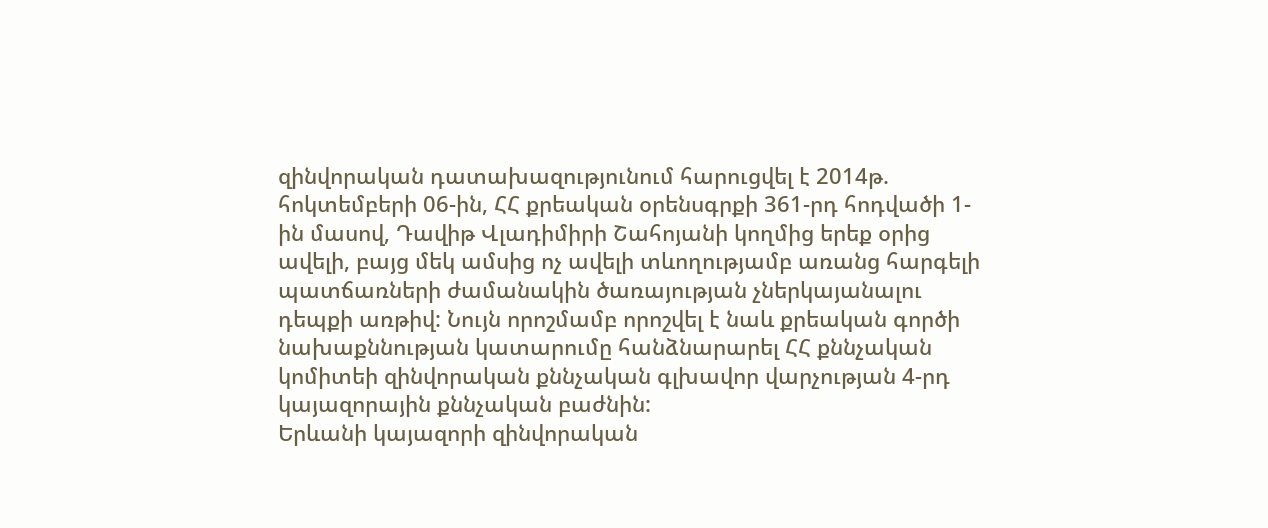զինվորական դատախազությունում հարուցվել է 2014թ. հոկտեմբերի 06-ին, ՀՀ քրեական օրենսգրքի 361-րդ հոդվածի 1-ին մասով, Դավիթ Վլադիմիրի Շահոյանի կողմից երեք օրից ավելի, բայց մեկ ամսից ոչ ավելի տևողությամբ առանց հարգելի պատճառների ժամանակին ծառայության չներկայանալու դեպքի առթիվ: Նույն որոշմամբ որոշվել է նաև քրեական գործի նախաքննության կատարումը հանձնարարել ՀՀ քննչական կոմիտեի զինվորական քննչական գլխավոր վարչության 4-րդ կայազորային քննչական բաժնին:
Երևանի կայազորի զինվորական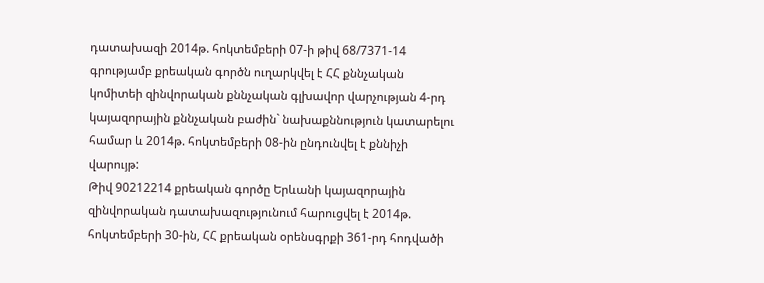դատախազի 2014թ. հոկտեմբերի 07-ի թիվ 68/7371-14 գրությամբ քրեական գործն ուղարկվել է ՀՀ քննչական կոմիտեի զինվորական քննչական գլխավոր վարչության 4-րդ կայազորային քննչական բաժին` նախաքննություն կատարելու համար և 2014թ. հոկտեմբերի 08-ին ընդունվել է քննիչի վարույթ:
Թիվ 90212214 քրեական գործը Երևանի կայազորային զինվորական դատախազությունում հարուցվել է 2014թ. հոկտեմբերի 30-ին, ՀՀ քրեական օրենսգրքի 361-րդ հոդվածի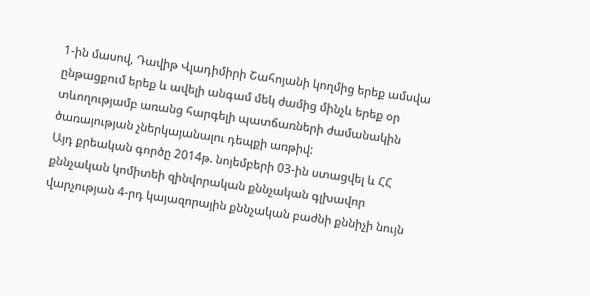1-ին մասով, Դավիթ Վլադիմիրի Շահոյանի կողմից երեք ամսվա ընթացքում երեք և ավելի անգամ մեկ ժամից մինչև երեք օր տևողությամբ առանց հարգելի պատճառների ժամանակին ծառայության չներկայանալու դեպքի առթիվ:
Այդ քրեական գործը 2014թ. նոյեմբերի 03-ին ստացվել և ՀՀ քննչական կոմիտեի զինվորական քննչական գլխավոր վարչության 4-րդ կայազորային քննչական բաժնի քննիչի նույն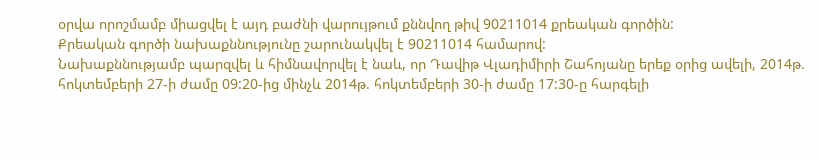օրվա որոշմամբ միացվել է այդ բաժնի վարույթում քննվող թիվ 90211014 քրեական գործին:
Քրեական գործի նախաքննությունը շարունակվել է 90211014 համարով:
Նախաքննությամբ պարզվել և հիմնավորվել է նաև, որ Դավիթ Վլադիմիրի Շահոյանը երեք օրից ավելի, 2014թ. հոկտեմբերի 27-ի ժամը 09:20-ից մինչև 2014թ. հոկտեմբերի 30-ի ժամը 17:30-ը հարգելի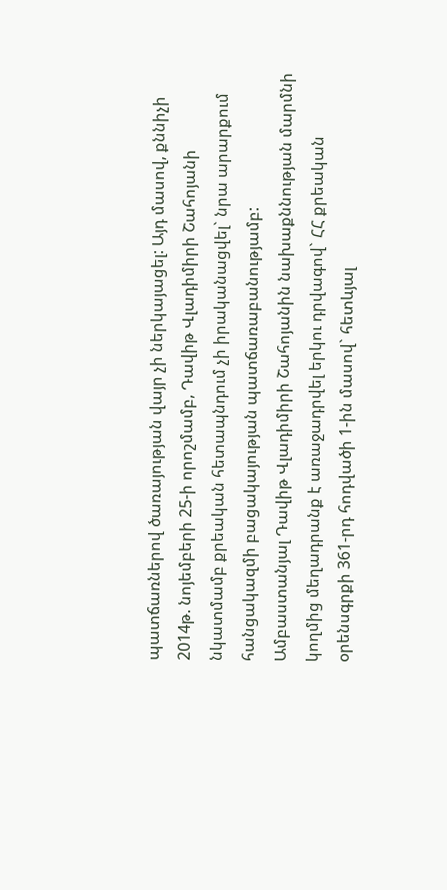պատճառներով ծառայության վայր չի ներկայացել: Այդ մասով, քննիչի 2014թ. նոյեմբերի 25-ի որոշմամբ, Դավիթ Վլադիմիրի Շահոյանի նկատմամբ քրեական հետապնդում չի իրականացվել` նրա արարքում հանցակազմի բացակայության պատճառաբանությամբ:
Ամբաստանյալ Դավիթ Վլադիմիրի Շահոյանին նախաքննության մարմնի կողմից մեղադրանք է առաջադրվել երկու դրվագով` ՀՀ քրեական օրենսգրքի 361-րդ հոդվածի 1-ին մասով` հետևյալ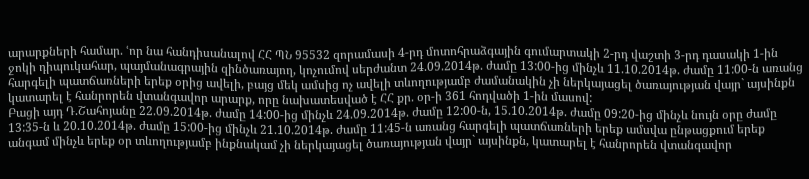արարքների համար. ՙոր նա հանդիսանալով ՀՀ ՊՆ 95532 զորամասի 4-րդ մոտոհրաձգային գումարտակի 2-րդ վաշտի 3-րդ դասակի 1-ին ջոկի դիպուկահար, պայմանագրային զինծառայող, կոչումով սերժանտ 24.09.2014թ. ժամը 13:00-ից մինչև 11.10.2014թ. ժամը 11:00-ն առանց հարգելի պատճառների երեք օրից ավելի, բայց մեկ ամսից ոչ ավելի տևողությամբ ժամանակին չի ներկայացել ծառայության վայր` այսինքն կատարել է հանրորեն վտանգավոր արարք, որը նախատեսված է ՀՀ քր. օր-ի 361 հոդվածի 1-ին մասով:
Բացի այդ Դ.Շահոյանը 22.09.2014թ. ժամը 14:00-ից մինչև 24.09.2014թ. ժամը 12:00-ն, 15.10.2014թ. ժամը 09:20-ից մինչև նույն օրը ժամը 13:35-ն և 20.10.2014թ. ժամը 15:00-ից մինչև 21.10.2014թ. ժամը 11:45-ն առանց հարգելի պատճառների երեք ամսվա ընթացքում երեք անգամ մինչև երեք օր տևողությամբ ինքնակամ չի ներկայացել ծառայության վայր` այսինքն, կատարել է հանրորեն վտանգավոր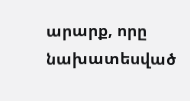արարք, որը նախատեսված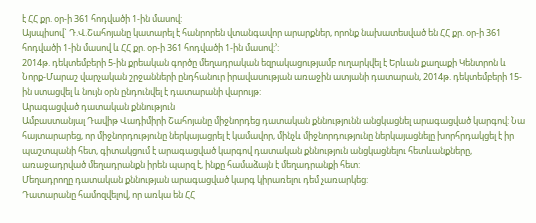է ՀՀ քր. օր-ի 361 հոդվածի 1-ին մասով:
Այսպիսով` Դ.Վ.Շահոյանը կատարել է հանրորեն վտանգավոր արարքներ, որոնք նախատեսված են ՀՀ քր. օր-ի 361 հոդվածի 1-ին մասով և ՀՀ քր. օր-ի 361 հոդվածի 1-ին մասով:՚:
2014թ. դեկտեմբերի 5-ին քրեական գործը մեղադրական եզրակացությամբ ուղարկվել է Երևան քաղաքի Կենտրոն և Նորք-Մարաշ վարչական շրջանների ընդհանուր իրավասության առաջին ատյանի դատարան, 2014թ. դեկտեմբերի 15-ին ստացվել և նույն օրն ընդունվել է դատարանի վարույթ:
Արագացված դատական քննություն
Ամբաստանյալ Դավիթ Վադիմիրի Շահոյանը միջնորդեց դատական քննությունն անցկացնել արագացված կարգով: Նա հայտարարեց, որ միջնորդությունը ներկայացրել է կամավոր, մինչև միջնորդությունը ներկայացնելը խորհրդակցել է իր պաշտպանի հետ, գիտակցում է արագացված կարգով դատական քննություն անցկացնելու հետևանքները, առաջադրված մեղադրանքն իրեն պարզ է, ինքը համաձայն է մեղադրանքի հետ:
Մեղադրողը դատական քննության արագացված կարգ կիրառելու դեմ չառարկեց:
Դատարանը համոզվելով, որ առկա են ՀՀ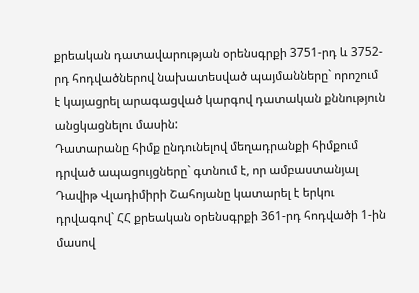քրեական դատավարության օրենսգրքի 3751-րդ և 3752-րդ հոդվածներով նախատեսված պայմանները` որոշում է կայացրել արագացված կարգով դատական քննություն անցկացնելու մասին:
Դատարանը հիմք ընդունելով մեղադրանքի հիմքում դրված ապացույցները` գտնում է, որ ամբաստանյալ Դավիթ Վլադիմիրի Շահոյանը կատարել է երկու դրվագով` ՀՀ քրեական օրենսգրքի 361-րդ հոդվածի 1-ին մասով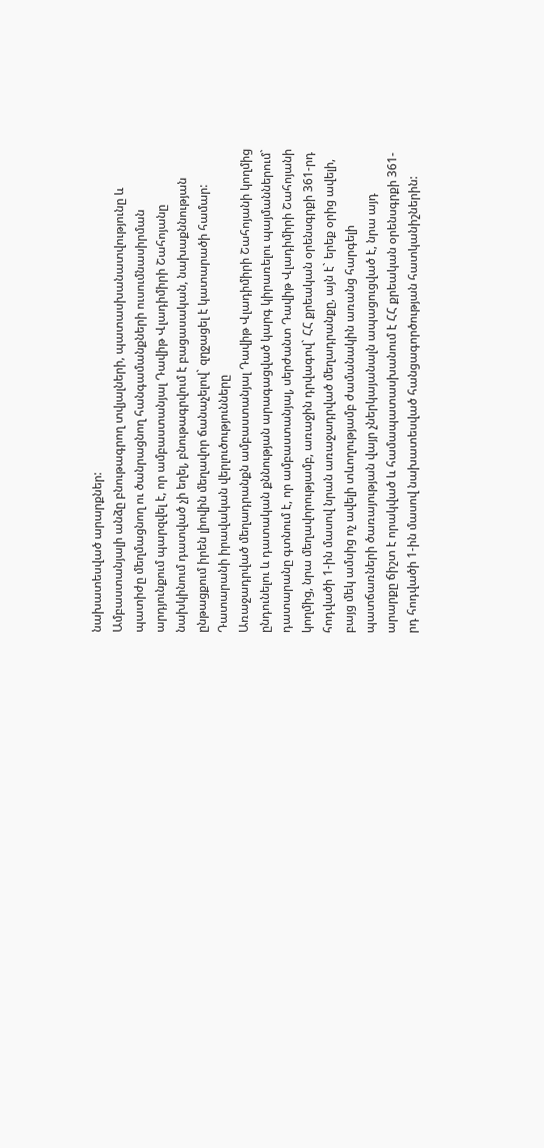նախատեսված արարքներ:
Ամբաստանյալի անձը բնութագրող տվյալների, պատասխանատվությունը և պատիժը մեղմացնող ու ծանրացնող հանգամանքների ուսումնասիրման արդյունքում պարզվել է, որ ամբաստանյալ Դավիթ Վլադիմիրի Շահոյանը նախկինում դատված չի եղել, բնութագրվում է բացասական, նախաքննության ընթացքում իրեն լիովին մեղավոր ճանաչելով` զղջացել է կատարածի համար:
Դատարանի իրավական վերլուծությունները
Առաջադրված մեղադրանքն ամբաստանյալ Դավիթ Վլադիմիրի Շահոյանի կողմից ընդունելու և դատական քննության արագացված կարգ կիրառելու պայմաններում` դատարանը գտնում է, որ ամբաստանյալ, սերժանտ Դավիթ Վլադիմիրի Շահոյանի կողմից, նրա մեղավորությամբ, առաջին դրվագով` ՀՀ քրեական օրենսգրքի 361-րդ հոդվածի 1-ին մասով նրան առաջադրված մեղադրանքը, այն է` երեք օրից ավելի, բայց մեկ ամսից ոչ ավելի տևողությամբ ժամանակին առանց հարգելի պատճառների ծառայության վայր չներկայանալն ապացուցված է, նրա այդ արարքը ճիշտ է որակված և համապատասխանում է ՀՀ քրեական օրենսգրքի 361-րդ հոդվածի 1-ին մասով նախատեսված հանցագործության հատկանիշներին: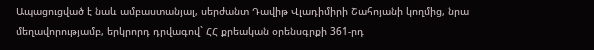Ապացուցված է նաև ամբաստանյալ, սերժանտ Դավիթ Վլադիմիրի Շահոյանի կողմից, նրա մեղավորությամբ, երկրորդ դրվագով` ՀՀ քրեական օրենսգրքի 361-րդ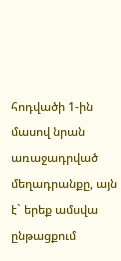հոդվածի 1-ին մասով նրան առաջադրված մեղադրանքը, այն է` երեք ամսվա ընթացքում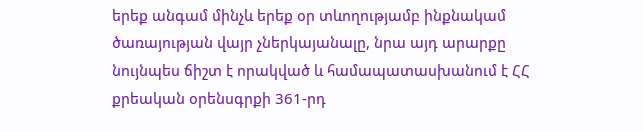երեք անգամ մինչև երեք օր տևողությամբ ինքնակամ ծառայության վայր չներկայանալը, նրա այդ արարքը նույնպես ճիշտ է որակված և համապատասխանում է ՀՀ քրեական օրենսգրքի 361-րդ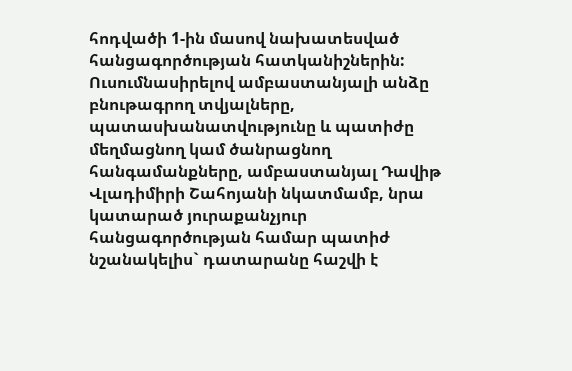հոդվածի 1-ին մասով նախատեսված հանցագործության հատկանիշներին:
Ուսումնասիրելով ամբաստանյալի անձը բնութագրող տվյալները, պատասխանատվությունը և պատիժը մեղմացնող կամ ծանրացնող հանգամանքները, ամբաստանյալ Դավիթ Վլադիմիրի Շահոյանի նկատմամբ, նրա կատարած յուրաքանչյուր հանցագործության համար պատիժ նշանակելիս` դատարանը հաշվի է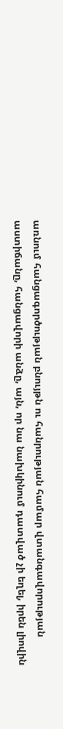առնում հանցագործության բնույթն ու հանրության համար վտանգավորության աստիճանը, հանցավորի անձը, այն, որ նա նախկինում դատված չի եղել, իրեն լիովին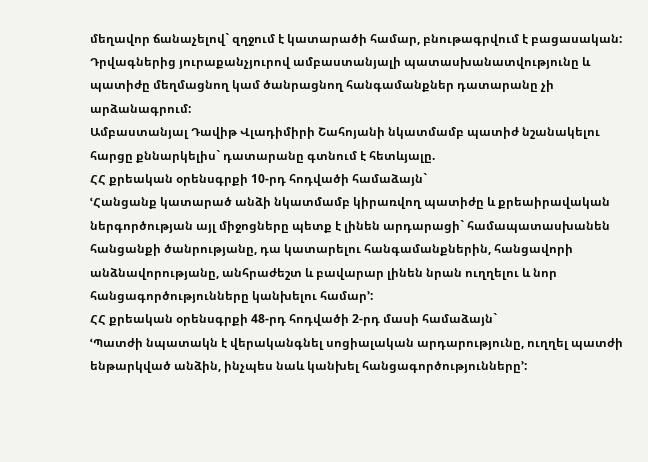մեղավոր ճանաչելով` զղջում է կատարածի համար, բնութագրվում է բացասական:
Դրվագներից յուրաքանչյուրով ամբաստանյալի պատասխանատվությունը և պատիժը մեղմացնող կամ ծանրացնող հանգամանքներ դատարանը չի արձանագրում:
Ամբաստանյալ Դավիթ Վլադիմիրի Շահոյանի նկատմամբ պատիժ նշանակելու հարցը քննարկելիս` դատարանը գտնում է հետևյալը.
ՀՀ քրեական օրենսգրքի 10-րդ հոդվածի համաձայն`
ՙՀանցանք կատարած անձի նկատմամբ կիրառվող պատիժը և քրեաիրավական ներգործության այլ միջոցները պետք է լինեն արդարացի` համապատասխանեն հանցանքի ծանրությանը, դա կատարելու հանգամանքներին, հանցավորի անձնավորությանը, անհրաժեշտ և բավարար լինեն նրան ուղղելու և նոր հանցագործությունները կանխելու համար՚:
ՀՀ քրեական օրենսգրքի 48-րդ հոդվածի 2-րդ մասի համաձայն`
ՙՊատժի նպատակն է վերականգնել սոցիալական արդարությունը, ուղղել պատժի ենթարկված անձին, ինչպես նաև կանխել հանցագործությունները՚: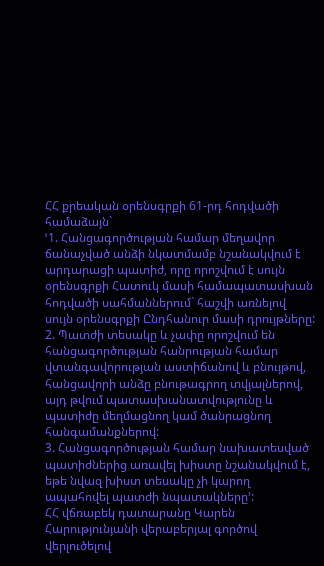ՀՀ քրեական օրենսգրքի 61-րդ հոդվածի համաձայն`
ՙ1. Հանցագործության համար մեղավոր ճանաչված անձի նկատմամբ նշանակվում է արդարացի պատիժ, որը որոշվում է սույն օրենսգրքի Հատուկ մասի համապատասխան հոդվածի սահմաններում` հաշվի առնելով սույն օրենսգրքի Ընդհանուր մասի դրույթները:
2. Պատժի տեսակը և չափը որոշվում են հանցագործության հանրության համար վտանգավորության աստիճանով և բնույթով, հանցավորի անձը բնութագրող տվյալներով, այդ թվում պատասխանատվությունը և պատիժը մեղմացնող կամ ծանրացնող հանգամանքներով:
3. Հանցագործության համար նախատեսված պատիժներից առավել խիստը նշանակվում է, եթե նվազ խիստ տեսակը չի կարող ապահովել պատժի նպատակները՚:
ՀՀ վճռաբեկ դատարանը Կարեն Հարությունյանի վերաբերյալ գործով վերլուծելով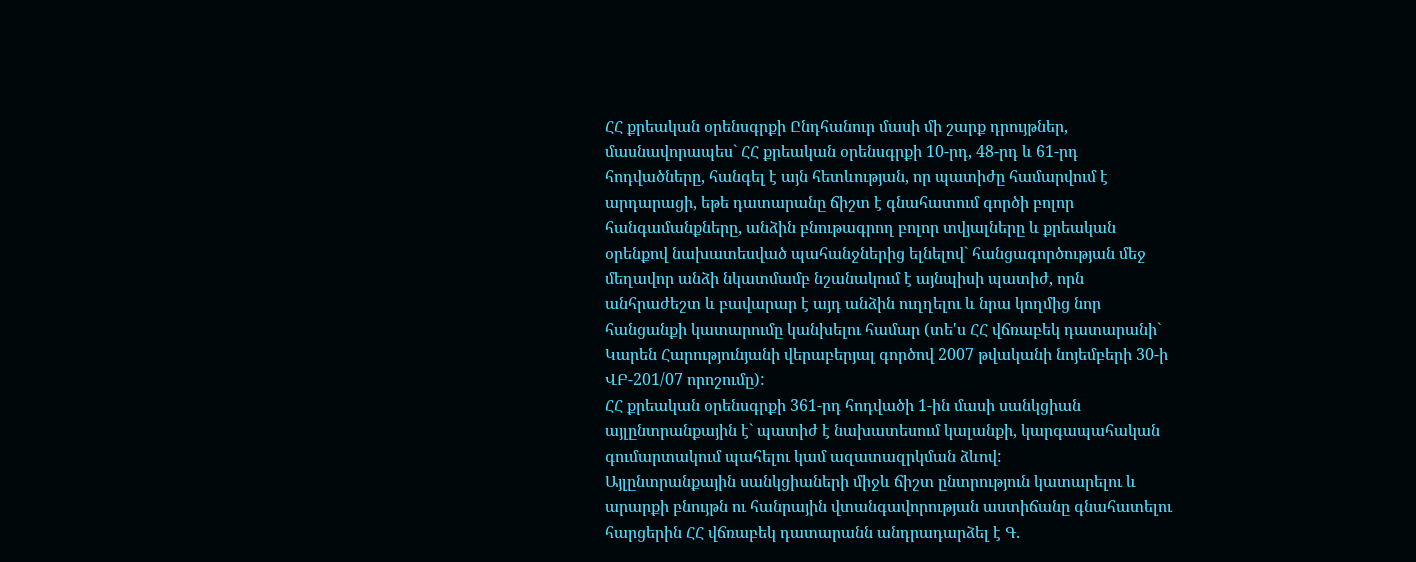ՀՀ քրեական օրենսգրքի Ընդհանուր մասի մի շարք դրույթներ, մասնավորապես` ՀՀ քրեական օրենսգրքի 10-րդ, 48-րդ և 61-րդ հոդվածները, հանգել է այն հետևության, որ պատիժը համարվում է արդարացի, եթե դատարանը ճիշտ է գնահատում գործի բոլոր հանգամանքները, անձին բնութագրող բոլոր տվյալները և քրեական օրենքով նախատեսված պահանջներից ելնելով` հանցագործության մեջ մեղավոր անձի նկատմամբ նշանակում է այնպիսի պատիժ, որն անհրաժեշտ և բավարար է այդ անձին ուղղելու և նրա կողմից նոր հանցանքի կատարումը կանխելու համար (տե'ս ՀՀ վճռաբեկ դատարանի` Կարեն Հարությունյանի վերաբերյալ գործով 2007 թվականի նոյեմբերի 30-ի ՎԲ-201/07 որոշումը):
ՀՀ քրեական օրենսգրքի 361-րդ հոդվածի 1-ին մասի սանկցիան այլընտրանքային է` պատիժ է նախատեսում կալանքի, կարգապահական գումարտակում պահելու կամ ազատազրկման ձևով:
Այլընտրանքային սանկցիաների միջև ճիշտ ընտրություն կատարելու և արարքի բնույթն ու հանրային վտանգավորության աստիճանը գնահատելու հարցերին ՀՀ վճռաբեկ դատարանն անդրադարձել է Գ.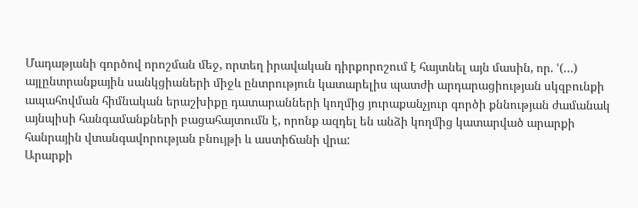Մադաթյանի գործով որոշման մեջ, որտեղ իրավական դիրքորոշում է հայտնել այն մասին, որ. ՙ(…) այլընտրանքային սանկցիաների միջև ընտրություն կատարելիս պատժի արդարացիության սկզբունքի ապահովման հիմնական երաշխիքը դատարանների կողմից յուրաքանչյուր գործի քննության ժամանակ այնպիսի հանգամանքների բացահայտումն է, որոնք ազդել են անձի կողմից կատարված արարքի հանրային վտանգավորության բնույթի և աստիճանի վրա:
Արարքի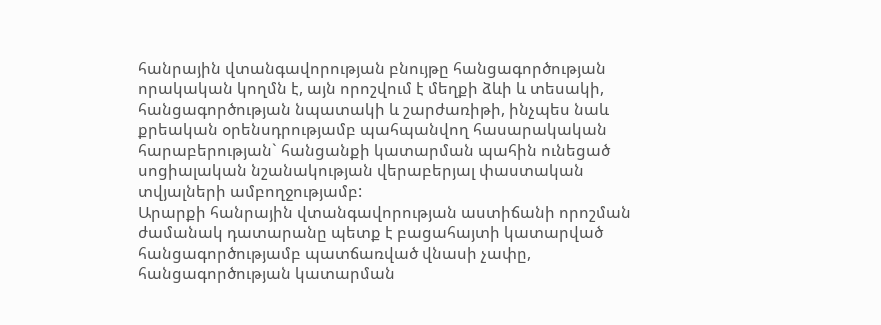հանրային վտանգավորության բնույթը հանցագործության որակական կողմն է, այն որոշվում է մեղքի ձևի և տեսակի, հանցագործության նպատակի և շարժառիթի, ինչպես նաև քրեական օրենսդրությամբ պահպանվող հասարակական հարաբերության` հանցանքի կատարման պահին ունեցած սոցիալական նշանակության վերաբերյալ փաստական տվյալների ամբողջությամբ:
Արարքի հանրային վտանգավորության աստիճանի որոշման ժամանակ դատարանը պետք է բացահայտի կատարված հանցագործությամբ պատճառված վնասի չափը, հանցագործության կատարման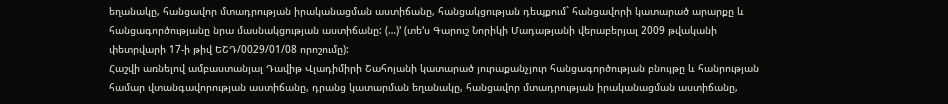եղանակը, հանցավոր մտադրության իրականացման աստիճանը, հանցակցության դեպքում` հանցավորի կատարած արարքը և հանցագործությանը նրա մասնակցության աստիճանը: (…)՚ (տե’ս Գարուշ Նորիկի Մադաթյանի վերաբերյալ 2009 թվականի փետրվարի 17-ի թիվ ԵՇԴ/0029/01/08 որոշումը):
Հաշվի առնելով ամբաստանյալ Դավիթ Վլադիմիրի Շահոյանի կատարած յուրաքանչյուր հանցագործության բնույթը և հանրության համար վտանգավորության աստիճանը, դրանց կատարման եղանակը, հանցավոր մտադրության իրականացման աստիճանը,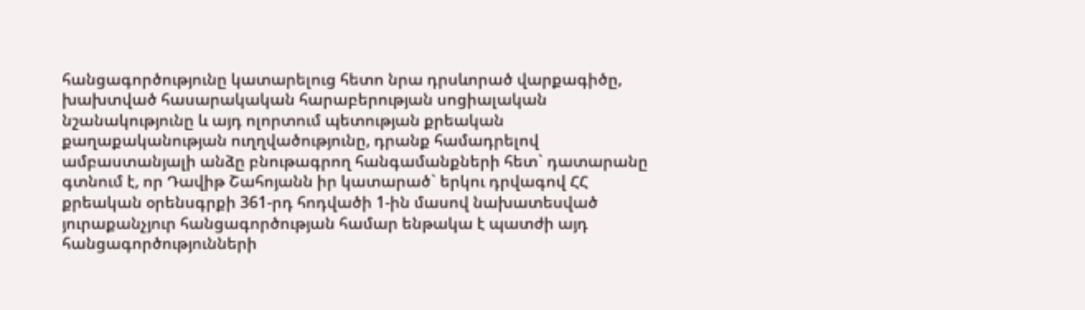հանցագործությունը կատարելուց հետո նրա դրսևորած վարքագիծը, խախտված հասարակական հարաբերության սոցիալական նշանակությունը և այդ ոլորտում պետության քրեական քաղաքականության ուղղվածությունը, դրանք համադրելով ամբաստանյալի անձը բնութագրող հանգամանքների հետ` դատարանը գտնում է, որ Դավիթ Շահոյանն իր կատարած` երկու դրվագով ՀՀ քրեական օրենսգրքի 361-րդ հոդվածի 1-ին մասով նախատեսված յուրաքանչյուր հանցագործության համար ենթակա է պատժի այդ հանցագործությունների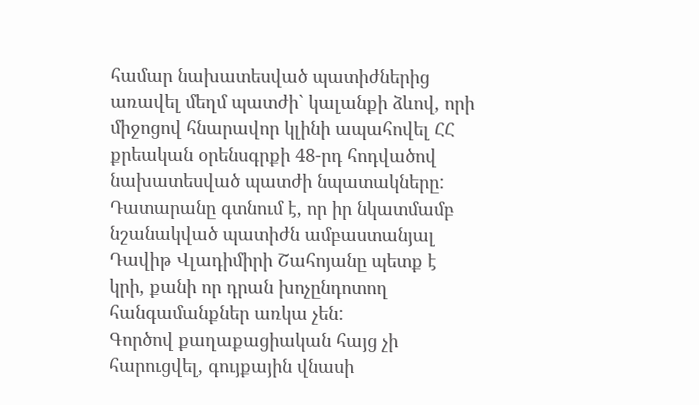համար նախատեսված պատիժներից առավել մեղմ պատժի` կալանքի ձևով, որի միջոցով հնարավոր կլինի ապահովել ՀՀ քրեական օրենսգրքի 48-րդ հոդվածով նախատեսված պատժի նպատակները:
Դատարանը գտնում է, որ իր նկատմամբ նշանակված պատիժն ամբաստանյալ Դավիթ Վլադիմիրի Շահոյանը պետք է կրի, քանի որ դրան խոչընդոտող հանգամանքներ առկա չեն:
Գործով քաղաքացիական հայց չի հարուցվել, գույքային վնասի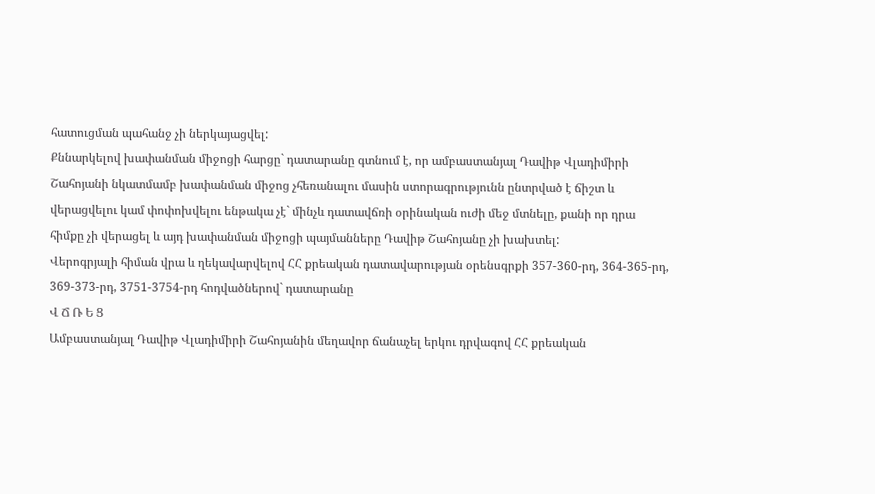հատուցման պահանջ չի ներկայացվել:
Քննարկելով խափանման միջոցի հարցը` դատարանը գտնում է, որ ամբաստանյալ Դավիթ Վլադիմիրի Շահոյանի նկատմամբ խափանման միջոց չհեռանալու մասին ստորագրությունն ընտրված է ճիշտ և վերացվելու կամ փոփոխվելու ենթակա չէ` մինչև դատավճռի օրինական ուժի մեջ մտնելը, քանի որ դրա հիմքը չի վերացել և այդ խափանման միջոցի պայմանները Դավիթ Շահոյանը չի խախտել:
Վերոգրյալի հիման վրա և ղեկավարվելով ՀՀ քրեական դատավարության օրենսգրքի 357-360-րդ, 364-365-րդ, 369-373-րդ, 3751-3754-րդ հոդվածներով` դատարանը
Վ Ճ Ռ Ե Ց
Ամբաստանյալ Դավիթ Վլադիմիրի Շահոյանին մեղավոր ճանաչել երկու դրվագով ՀՀ քրեական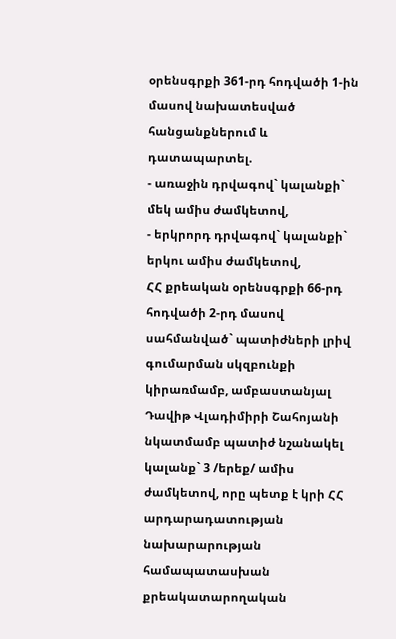օրենսգրքի 361-րդ հոդվածի 1-ին մասով նախատեսված հանցանքներում և դատապարտել.
- առաջին դրվագով` կալանքի` մեկ ամիս ժամկետով,
- երկրորդ դրվագով` կալանքի` երկու ամիս ժամկետով,
ՀՀ քրեական օրենսգրքի 66-րդ հոդվածի 2-րդ մասով սահմանված` պատիժների լրիվ գումարման սկզբունքի կիրառմամբ, ամբաստանյալ Դավիթ Վլադիմիրի Շահոյանի նկատմամբ պատիժ նշանակել կալանք` 3 /երեք/ ամիս ժամկետով, որը պետք է կրի ՀՀ արդարադատության նախարարության համապատասխան քրեակատարողական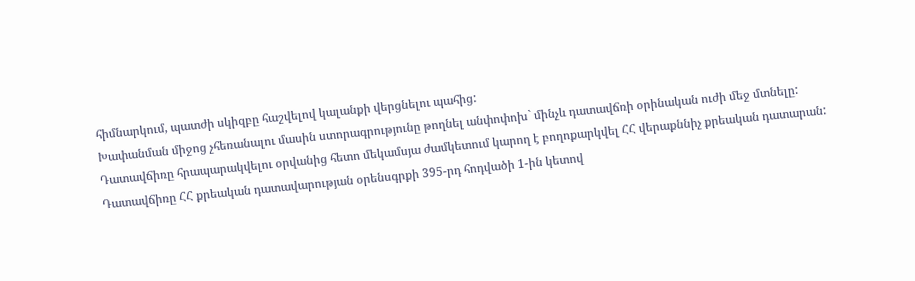հիմնարկում, պատժի սկիզբը հաշվելով կալանքի վերցնելու պահից:
Խափանման միջոց չհեռանալու մասին ստորագրությունը թողնել անփոփոխ` մինչև դատավճռի օրինական ուժի մեջ մտնելը:
Դատավճիռը հրապարակվելու օրվանից հետո մեկամսյա ժամկետում կարող է բողոքարկվել ՀՀ վերաքննիչ քրեական դատարան:
Դատավճիռը ՀՀ քրեական դատավարության օրենսգրքի 395-րդ հոդվածի 1-ին կետով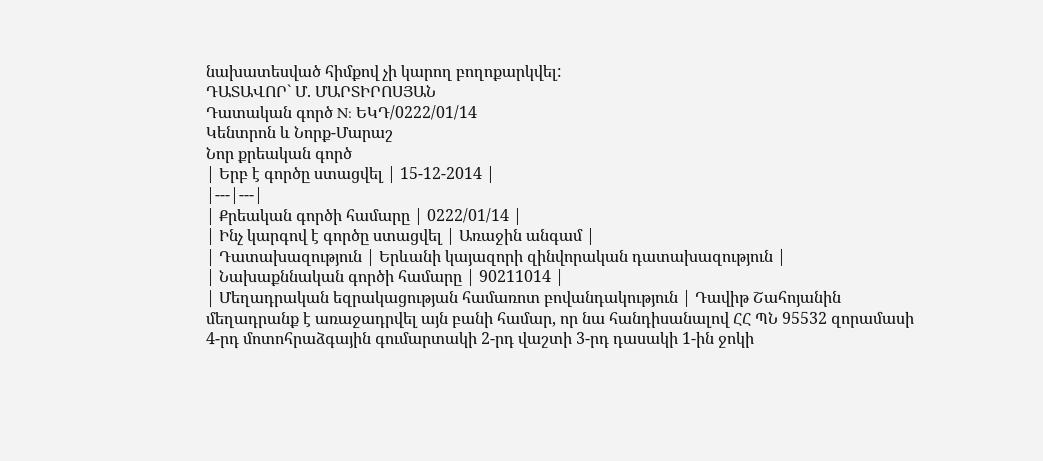նախատեսված հիմքով չի կարող բողոքարկվել:
ԴԱՏԱՎՈՐ` Մ. ՄԱՐՏԻՐՈՍՅԱՆ
Դատական գործ N: ԵԿԴ/0222/01/14
Կենտրոն և Նորք-Մարաշ
Նոր քրեական գործ
| Երբ է գործը ստացվել | 15-12-2014 |
|---|---|
| Քրեական գործի համարը | 0222/01/14 |
| Ինչ կարգով է գործը ստացվել | Առաջին անգամ |
| Դատախազություն | Երևանի կայազորի զինվորական դատախազություն |
| Նախաքննական գործի համարը | 90211014 |
| Մեղադրական եզրակացության համառոտ բովանդակություն | Դավիթ Շահոյանին մեղադրանք է առաջադրվել այն բանի համար, որ նա հանդիսանալով ՀՀ ՊՆ 95532 զորամասի 4-րդ մոտոհրաձգային գումարտակի 2-րդ վաշտի 3-րդ դասակի 1-ին ջոկի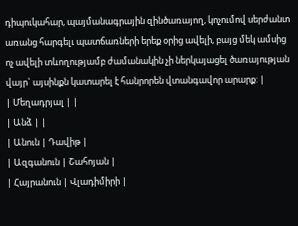դիպուկահար, պայմանագրային զինծառայող, կոչումով սերժանտ առանց հարգելւ պատճառների երեք օրից ավելի, բայց մեկ ամսից ոչ ավելի տևողությամբ ժամանակին չի ներկայացել ծառայության վայր` այսինքն կատարել է հանրորեն վտանգավոր արարք: |
| Մեղադրյալ | |
| Անձ | |
| Անուն | Դավիթ |
| Ազգանուն | Շահոյան |
| Հայրանուն | Վլադիմիրի |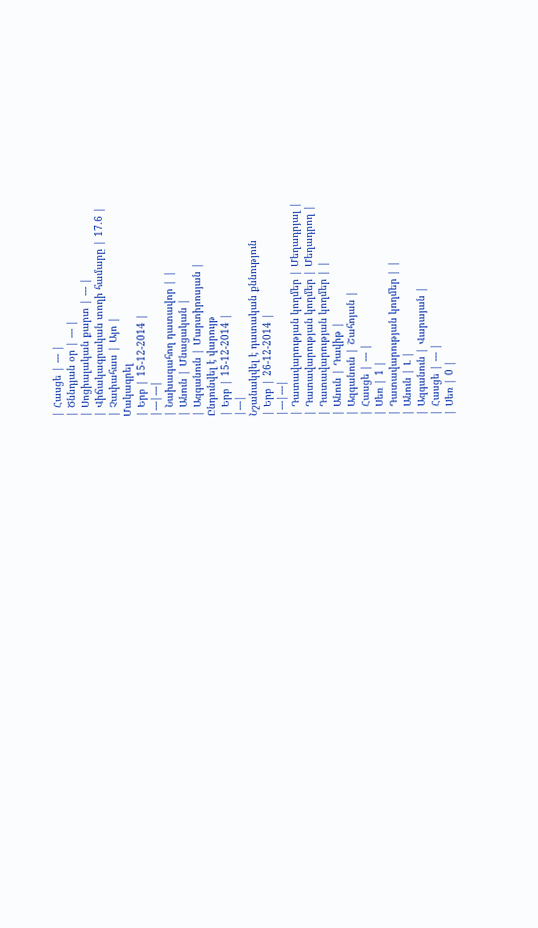| Հասցե | --- |
| Ծննդյան օր | --- |
| Սոցիալական քարտ | --- |
| Վիճակագրական տողի համարը | 17.6 |
| Չափահաս | Այո |
Մակագրել
| Երբ | 15-12-2014 |
|---|---|
| Նախագահող դատավոր | |
| Անուն | Մնացական |
| Ազգանուն | Մարտիրոսյան |
Ընդունվել է վարույթ
| Երբ | 15-12-2014 |
|---|
Նշանակվել է դատական քննություն
| Երբ | 26-12-2014 |
|---|---|
| Դատավարության կողմեր | Մեղադրյալ |
| Դատավարության կողմեր | Մեղադրող |
| Դատավարության կողմեր | |
| Անուն | Դավիթ |
| Ազգանուն | Շահոյան |
| Հասցե | --- |
| Սեռ | 1 |
| Դատավարության կողմեր | |
| Անուն | Լ |
| Ազգանուն | Վարայան |
| Հասցե | --- |
| Սեռ | 0 |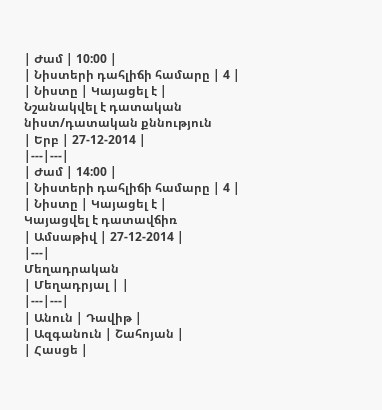| Ժամ | 10:00 |
| Նիստերի դահլիճի համարը | 4 |
| Նիստը | Կայացել է |
Նշանակվել է դատական նիստ/դատական քննություն
| Երբ | 27-12-2014 |
|---|---|
| Ժամ | 14:00 |
| Նիստերի դահլիճի համարը | 4 |
| Նիստը | Կայացել է |
Կայացվել է դատավճիռ
| Ամսաթիվ | 27-12-2014 |
|---|
Մեղադրական
| Մեղադրյալ | |
|---|---|
| Անուն | Դավիթ |
| Ազգանուն | Շահոյան |
| Հասցե |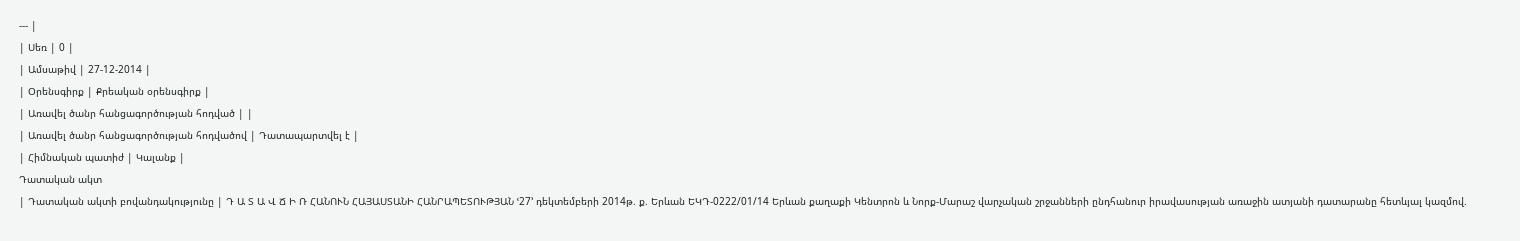--- |
| Սեռ | 0 |
| Ամսաթիվ | 27-12-2014 |
| Օրենսգիրք | Քրեական օրենսգիրք |
| Առավել ծանր հանցագործության հոդված | |
| Առավել ծանր հանցագործության հոդվածով | Դատապարտվել է |
| Հիմնական պատիժ | Կալանք |
Դատական ակտ
| Դատական ակտի բովանդակությունը | Դ Ա Տ Ա Վ Ճ Ի Ռ ՀԱՆՈՒՆ ՀԱՅԱՍՏԱՆԻ ՀԱՆՐԱՊԵՏՈՒԹՅԱՆ ՙ27՚ դեկտեմբերի 2014թ. ք. Երևան ԵԿԴ-0222/01/14 Երևան քաղաքի Կենտրոն և Նորք-Մարաշ վարչական շրջանների ընդհանուր իրավասության առաջին ատյանի դատարանը հետևյալ կազմով.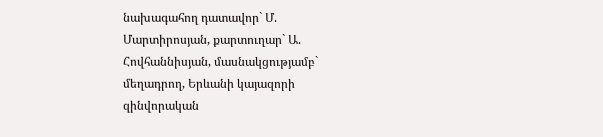նախագահող դատավոր` Մ. Մարտիրոսյան, քարտուղար` Ա. Հովհաննիսյան, մասնակցությամբ` մեղադրող, Երևանի կայազորի զինվորական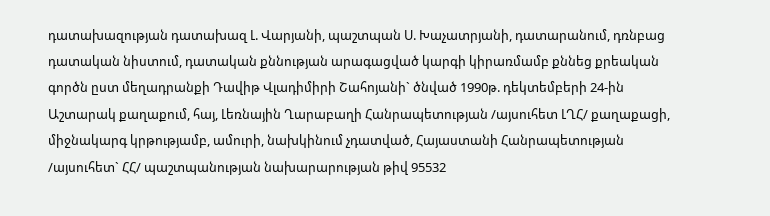դատախազության դատախազ Լ. Վարյանի, պաշտպան Ս. Խաչատրյանի, դատարանում, դռնբաց դատական նիստում, դատական քննության արագացված կարգի կիրառմամբ քննեց քրեական գործն ըստ մեղադրանքի Դավիթ Վլադիմիրի Շահոյանի` ծնված 1990թ. դեկտեմբերի 24-ին Աշտարակ քաղաքում, հայ, Լեռնային Ղարաբաղի Հանրապետության /այսուհետ ԼՂՀ/ քաղաքացի, միջնակարգ կրթությամբ, ամուրի, նախկինում չդատված, Հայաստանի Հանրապետության /այսուհետ` ՀՀ/ պաշտպանության նախարարության թիվ 95532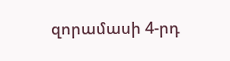զորամասի 4-րդ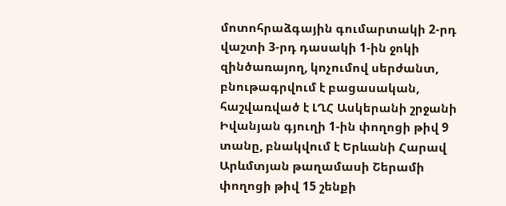մոտոհրաձգային գումարտակի 2-րդ վաշտի 3-րդ դասակի 1-ին ջոկի զինծառայող, կոչումով սերժանտ, բնութագրվում է բացասական, հաշվառված է ԼՂՀ Ասկերանի շրջանի Իվանյան գյուղի 1-ին փողոցի թիվ 9 տանը, բնակվում է Երևանի Հարավ Արևմտյան թաղամասի Շերամի փողոցի թիվ 15 շենքի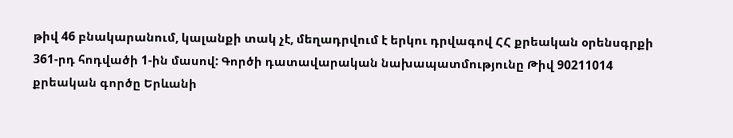թիվ 46 բնակարանում, կալանքի տակ չէ, մեղադրվում է երկու դրվագով ՀՀ քրեական օրենսգրքի 361-րդ հոդվածի 1-ին մասով: Գործի դատավարական նախապատմությունը Թիվ 90211014 քրեական գործը Երևանի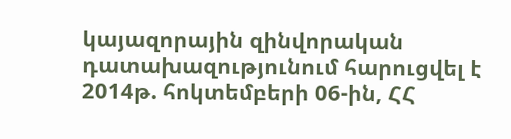կայազորային զինվորական դատախազությունում հարուցվել է 2014թ. հոկտեմբերի 06-ին, ՀՀ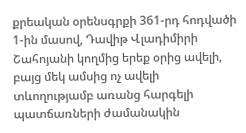քրեական օրենսգրքի 361-րդ հոդվածի 1-ին մասով, Դավիթ Վլադիմիրի Շահոյանի կողմից երեք օրից ավելի, բայց մեկ ամսից ոչ ավելի տևողությամբ առանց հարգելի պատճառների ժամանակին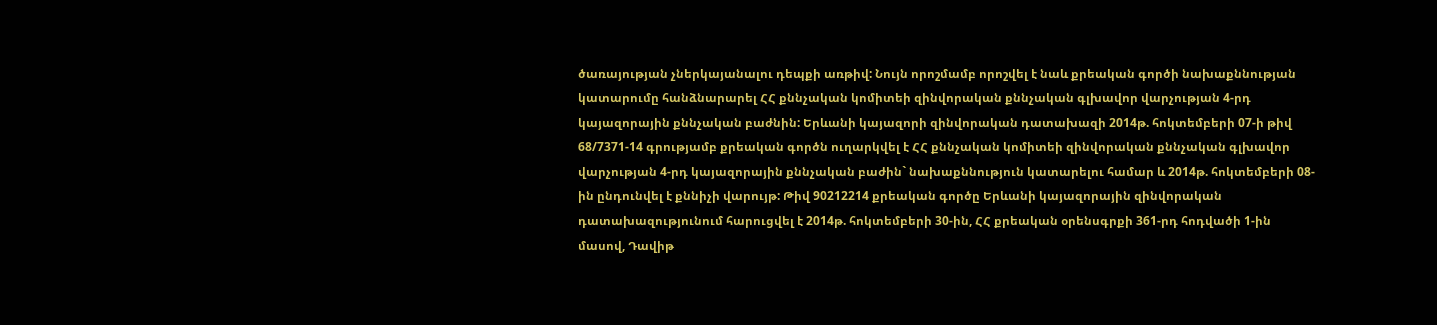ծառայության չներկայանալու դեպքի առթիվ: Նույն որոշմամբ որոշվել է նաև քրեական գործի նախաքննության կատարումը հանձնարարել ՀՀ քննչական կոմիտեի զինվորական քննչական գլխավոր վարչության 4-րդ կայազորային քննչական բաժնին: Երևանի կայազորի զինվորական դատախազի 2014թ. հոկտեմբերի 07-ի թիվ 68/7371-14 գրությամբ քրեական գործն ուղարկվել է ՀՀ քննչական կոմիտեի զինվորական քննչական գլխավոր վարչության 4-րդ կայազորային քննչական բաժին` նախաքննություն կատարելու համար և 2014թ. հոկտեմբերի 08-ին ընդունվել է քննիչի վարույթ: Թիվ 90212214 քրեական գործը Երևանի կայազորային զինվորական դատախազությունում հարուցվել է 2014թ. հոկտեմբերի 30-ին, ՀՀ քրեական օրենսգրքի 361-րդ հոդվածի 1-ին մասով, Դավիթ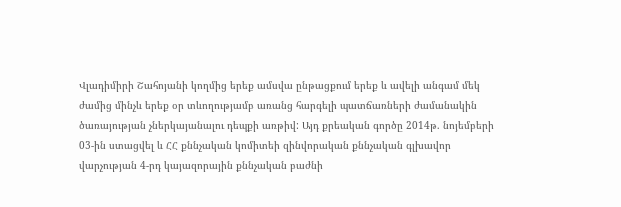Վլադիմիրի Շահոյանի կողմից երեք ամսվա ընթացքում երեք և ավելի անգամ մեկ ժամից մինչև երեք օր տևողությամբ առանց հարգելի պատճառների ժամանակին ծառայության չներկայանալու դեպքի առթիվ: Այդ քրեական գործը 2014թ. նոյեմբերի 03-ին ստացվել և ՀՀ քննչական կոմիտեի զինվորական քննչական գլխավոր վարչության 4-րդ կայազորային քննչական բաժնի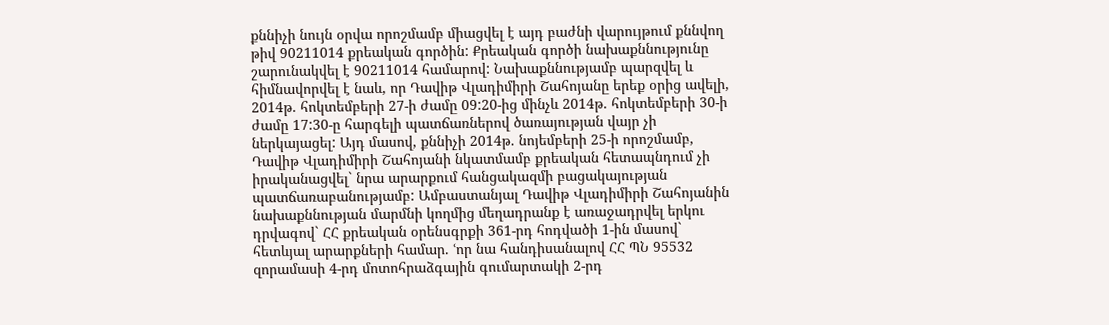քննիչի նույն օրվա որոշմամբ միացվել է այդ բաժնի վարույթում քննվող թիվ 90211014 քրեական գործին: Քրեական գործի նախաքննությունը շարունակվել է 90211014 համարով: Նախաքննությամբ պարզվել և հիմնավորվել է նաև, որ Դավիթ Վլադիմիրի Շահոյանը երեք օրից ավելի, 2014թ. հոկտեմբերի 27-ի ժամը 09:20-ից մինչև 2014թ. հոկտեմբերի 30-ի ժամը 17:30-ը հարգելի պատճառներով ծառայության վայր չի ներկայացել: Այդ մասով, քննիչի 2014թ. նոյեմբերի 25-ի որոշմամբ, Դավիթ Վլադիմիրի Շահոյանի նկատմամբ քրեական հետապնդում չի իրականացվել` նրա արարքում հանցակազմի բացակայության պատճառաբանությամբ: Ամբաստանյալ Դավիթ Վլադիմիրի Շահոյանին նախաքննության մարմնի կողմից մեղադրանք է առաջադրվել երկու դրվագով` ՀՀ քրեական օրենսգրքի 361-րդ հոդվածի 1-ին մասով` հետևյալ արարքների համար. ՙոր նա հանդիսանալով ՀՀ ՊՆ 95532 զորամասի 4-րդ մոտոհրաձգային գումարտակի 2-րդ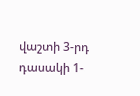վաշտի 3-րդ դասակի 1-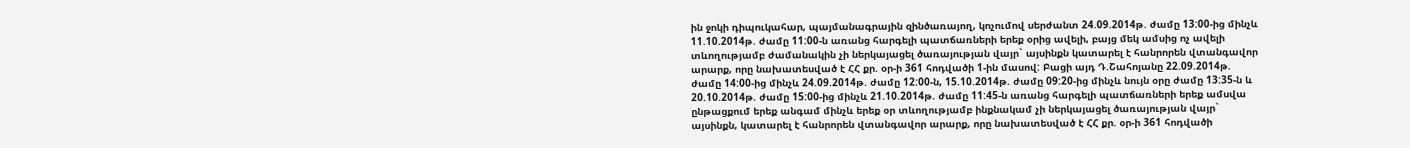ին ջոկի դիպուկահար, պայմանագրային զինծառայող, կոչումով սերժանտ 24.09.2014թ. ժամը 13:00-ից մինչև 11.10.2014թ. ժամը 11:00-ն առանց հարգելի պատճառների երեք օրից ավելի, բայց մեկ ամսից ոչ ավելի տևողությամբ ժամանակին չի ներկայացել ծառայության վայր` այսինքն կատարել է հանրորեն վտանգավոր արարք, որը նախատեսված է ՀՀ քր. օր-ի 361 հոդվածի 1-ին մասով: Բացի այդ Դ.Շահոյանը 22.09.2014թ. ժամը 14:00-ից մինչև 24.09.2014թ. ժամը 12:00-ն, 15.10.2014թ. ժամը 09:20-ից մինչև նույն օրը ժամը 13:35-ն և 20.10.2014թ. ժամը 15:00-ից մինչև 21.10.2014թ. ժամը 11:45-ն առանց հարգելի պատճառների երեք ամսվա ընթացքում երեք անգամ մինչև երեք օր տևողությամբ ինքնակամ չի ներկայացել ծառայության վայր` այսինքն, կատարել է հանրորեն վտանգավոր արարք, որը նախատեսված է ՀՀ քր. օր-ի 361 հոդվածի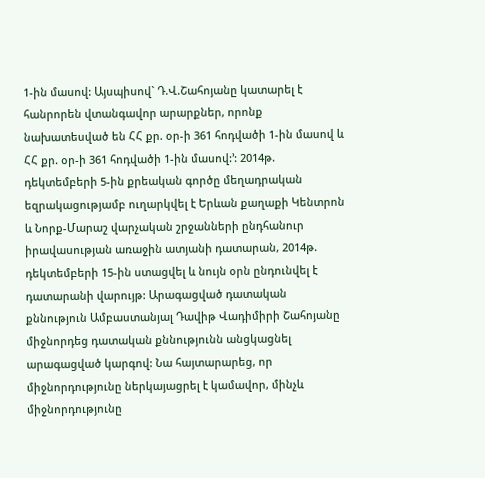1-ին մասով: Այսպիսով` Դ.Վ.Շահոյանը կատարել է հանրորեն վտանգավոր արարքներ, որոնք նախատեսված են ՀՀ քր. օր-ի 361 հոդվածի 1-ին մասով և ՀՀ քր. օր-ի 361 հոդվածի 1-ին մասով:՚: 2014թ. դեկտեմբերի 5-ին քրեական գործը մեղադրական եզրակացությամբ ուղարկվել է Երևան քաղաքի Կենտրոն և Նորք-Մարաշ վարչական շրջանների ընդհանուր իրավասության առաջին ատյանի դատարան, 2014թ. դեկտեմբերի 15-ին ստացվել և նույն օրն ընդունվել է դատարանի վարույթ: Արագացված դատական քննություն Ամբաստանյալ Դավիթ Վադիմիրի Շահոյանը միջնորդեց դատական քննությունն անցկացնել արագացված կարգով: Նա հայտարարեց, որ միջնորդությունը ներկայացրել է կամավոր, մինչև միջնորդությունը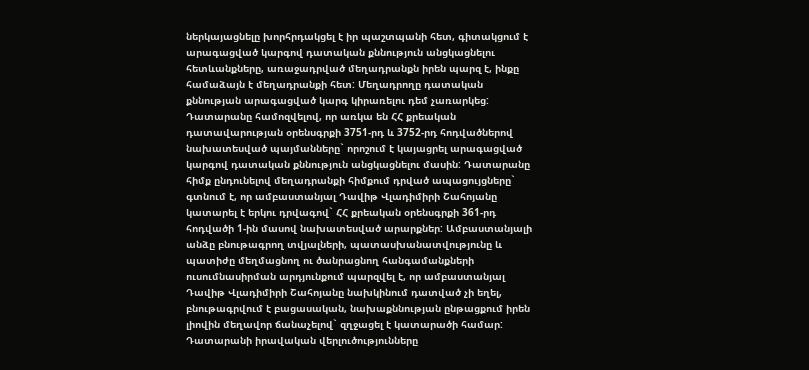ներկայացնելը խորհրդակցել է իր պաշտպանի հետ, գիտակցում է արագացված կարգով դատական քննություն անցկացնելու հետևանքները, առաջադրված մեղադրանքն իրեն պարզ է, ինքը համաձայն է մեղադրանքի հետ: Մեղադրողը դատական քննության արագացված կարգ կիրառելու դեմ չառարկեց: Դատարանը համոզվելով, որ առկա են ՀՀ քրեական դատավարության օրենսգրքի 3751-րդ և 3752-րդ հոդվածներով նախատեսված պայմանները` որոշում է կայացրել արագացված կարգով դատական քննություն անցկացնելու մասին: Դատարանը հիմք ընդունելով մեղադրանքի հիմքում դրված ապացույցները` գտնում է, որ ամբաստանյալ Դավիթ Վլադիմիրի Շահոյանը կատարել է երկու դրվագով` ՀՀ քրեական օրենսգրքի 361-րդ հոդվածի 1-ին մասով նախատեսված արարքներ: Ամբաստանյալի անձը բնութագրող տվյալների, պատասխանատվությունը և պատիժը մեղմացնող ու ծանրացնող հանգամանքների ուսումնասիրման արդյունքում պարզվել է, որ ամբաստանյալ Դավիթ Վլադիմիրի Շահոյանը նախկինում դատված չի եղել, բնութագրվում է բացասական, նախաքննության ընթացքում իրեն լիովին մեղավոր ճանաչելով` զղջացել է կատարածի համար: Դատարանի իրավական վերլուծությունները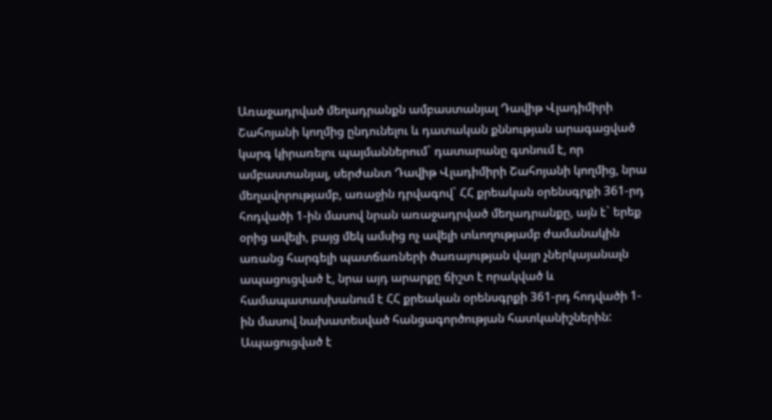Առաջադրված մեղադրանքն ամբաստանյալ Դավիթ Վլադիմիրի Շահոյանի կողմից ընդունելու և դատական քննության արագացված կարգ կիրառելու պայմաններում` դատարանը գտնում է, որ ամբաստանյալ, սերժանտ Դավիթ Վլադիմիրի Շահոյանի կողմից, նրա մեղավորությամբ, առաջին դրվագով` ՀՀ քրեական օրենսգրքի 361-րդ հոդվածի 1-ին մասով նրան առաջադրված մեղադրանքը, այն է` երեք օրից ավելի, բայց մեկ ամսից ոչ ավելի տևողությամբ ժամանակին առանց հարգելի պատճառների ծառայության վայր չներկայանալն ապացուցված է, նրա այդ արարքը ճիշտ է որակված և համապատասխանում է ՀՀ քրեական օրենսգրքի 361-րդ հոդվածի 1-ին մասով նախատեսված հանցագործության հատկանիշներին: Ապացուցված է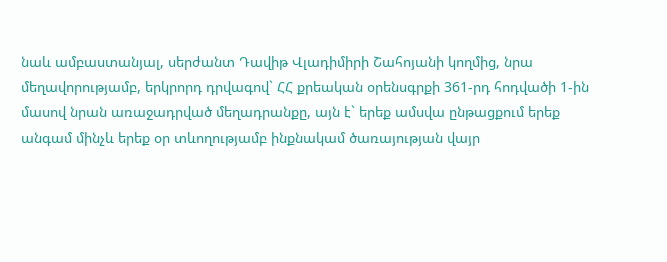նաև ամբաստանյալ, սերժանտ Դավիթ Վլադիմիրի Շահոյանի կողմից, նրա մեղավորությամբ, երկրորդ դրվագով` ՀՀ քրեական օրենսգրքի 361-րդ հոդվածի 1-ին մասով նրան առաջադրված մեղադրանքը, այն է` երեք ամսվա ընթացքում երեք անգամ մինչև երեք օր տևողությամբ ինքնակամ ծառայության վայր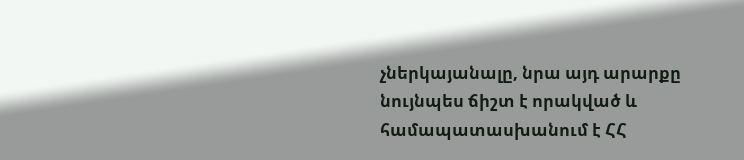չներկայանալը, նրա այդ արարքը նույնպես ճիշտ է որակված և համապատասխանում է ՀՀ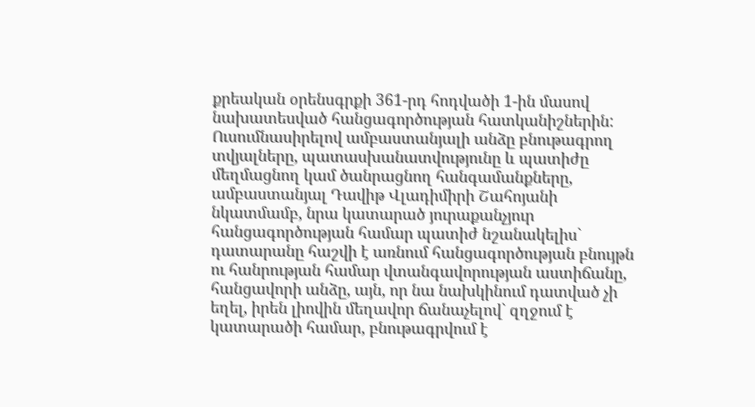քրեական օրենսգրքի 361-րդ հոդվածի 1-ին մասով նախատեսված հանցագործության հատկանիշներին: Ուսումնասիրելով ամբաստանյալի անձը բնութագրող տվյալները, պատասխանատվությունը և պատիժը մեղմացնող կամ ծանրացնող հանգամանքները, ամբաստանյալ Դավիթ Վլադիմիրի Շահոյանի նկատմամբ, նրա կատարած յուրաքանչյուր հանցագործության համար պատիժ նշանակելիս` դատարանը հաշվի է առնում հանցագործության բնույթն ու հանրության համար վտանգավորության աստիճանը, հանցավորի անձը, այն, որ նա նախկինում դատված չի եղել, իրեն լիովին մեղավոր ճանաչելով` զղջում է կատարածի համար, բնութագրվում է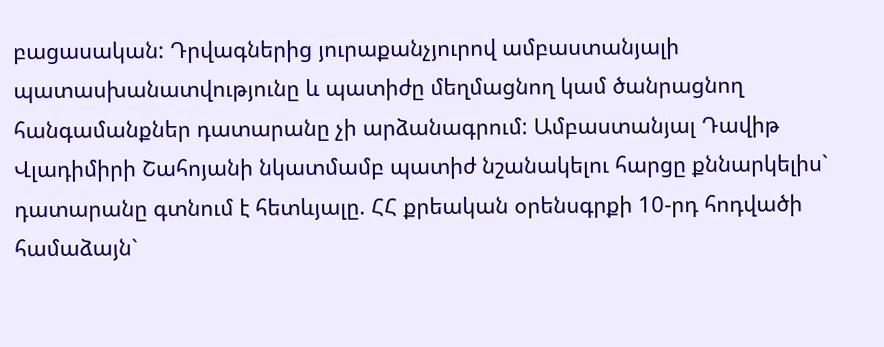բացասական: Դրվագներից յուրաքանչյուրով ամբաստանյալի պատասխանատվությունը և պատիժը մեղմացնող կամ ծանրացնող հանգամանքներ դատարանը չի արձանագրում: Ամբաստանյալ Դավիթ Վլադիմիրի Շահոյանի նկատմամբ պատիժ նշանակելու հարցը քննարկելիս` դատարանը գտնում է հետևյալը. ՀՀ քրեական օրենսգրքի 10-րդ հոդվածի համաձայն`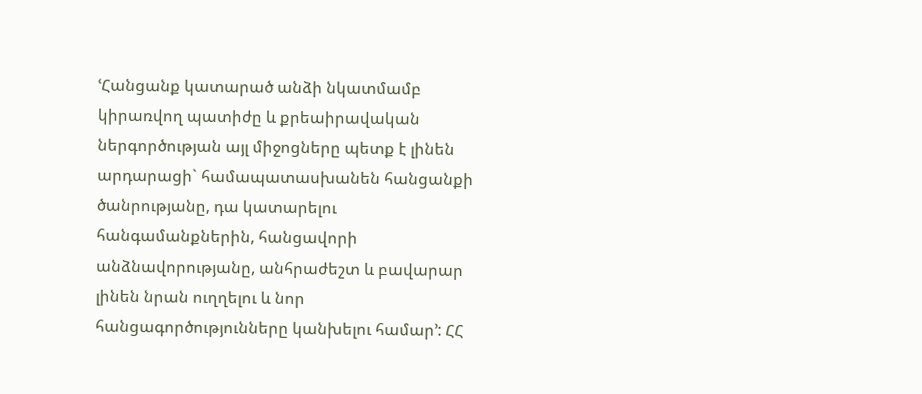ՙՀանցանք կատարած անձի նկատմամբ կիրառվող պատիժը և քրեաիրավական ներգործության այլ միջոցները պետք է լինեն արդարացի` համապատասխանեն հանցանքի ծանրությանը, դա կատարելու հանգամանքներին, հանցավորի անձնավորությանը, անհրաժեշտ և բավարար լինեն նրան ուղղելու և նոր հանցագործությունները կանխելու համար՚: ՀՀ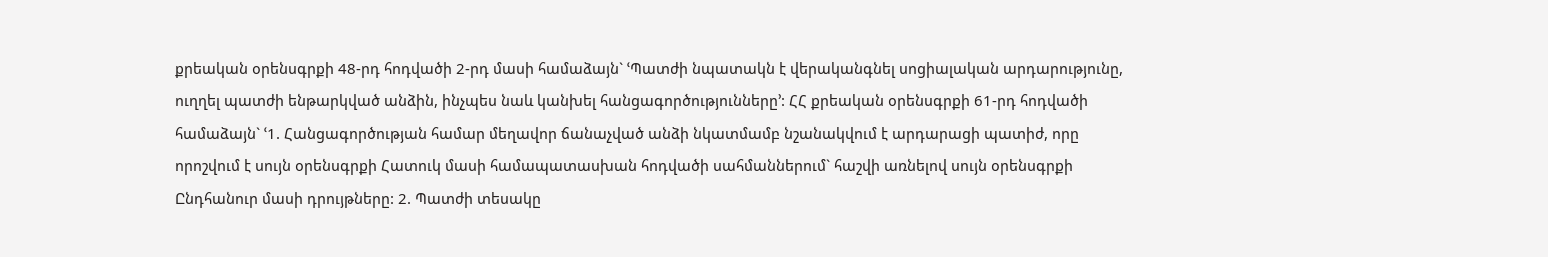քրեական օրենսգրքի 48-րդ հոդվածի 2-րդ մասի համաձայն` ՙՊատժի նպատակն է վերականգնել սոցիալական արդարությունը, ուղղել պատժի ենթարկված անձին, ինչպես նաև կանխել հանցագործությունները՚: ՀՀ քրեական օրենսգրքի 61-րդ հոդվածի համաձայն` ՙ1. Հանցագործության համար մեղավոր ճանաչված անձի նկատմամբ նշանակվում է արդարացի պատիժ, որը որոշվում է սույն օրենսգրքի Հատուկ մասի համապատասխան հոդվածի սահմաններում` հաշվի առնելով սույն օրենսգրքի Ընդհանուր մասի դրույթները: 2. Պատժի տեսակը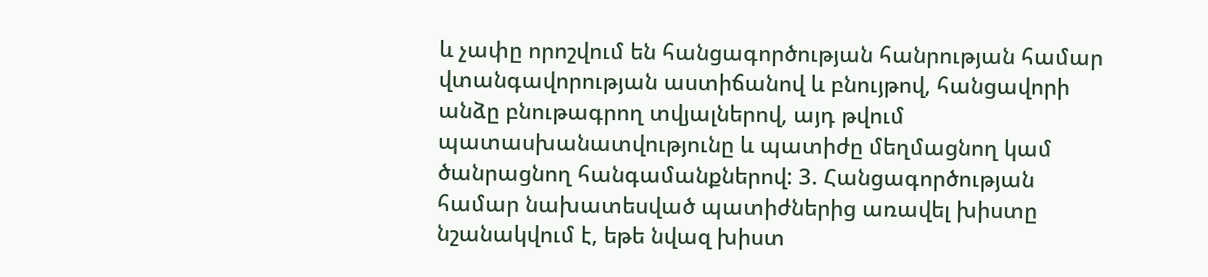և չափը որոշվում են հանցագործության հանրության համար վտանգավորության աստիճանով և բնույթով, հանցավորի անձը բնութագրող տվյալներով, այդ թվում պատասխանատվությունը և պատիժը մեղմացնող կամ ծանրացնող հանգամանքներով: 3. Հանցագործության համար նախատեսված պատիժներից առավել խիստը նշանակվում է, եթե նվազ խիստ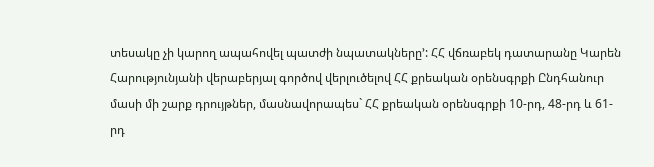տեսակը չի կարող ապահովել պատժի նպատակները՚: ՀՀ վճռաբեկ դատարանը Կարեն Հարությունյանի վերաբերյալ գործով վերլուծելով ՀՀ քրեական օրենսգրքի Ընդհանուր մասի մի շարք դրույթներ, մասնավորապես` ՀՀ քրեական օրենսգրքի 10-րդ, 48-րդ և 61-րդ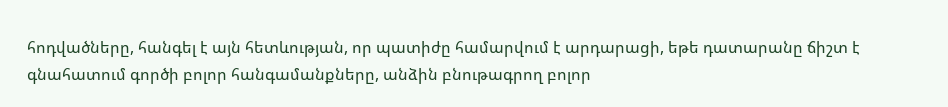հոդվածները, հանգել է այն հետևության, որ պատիժը համարվում է արդարացի, եթե դատարանը ճիշտ է գնահատում գործի բոլոր հանգամանքները, անձին բնութագրող բոլոր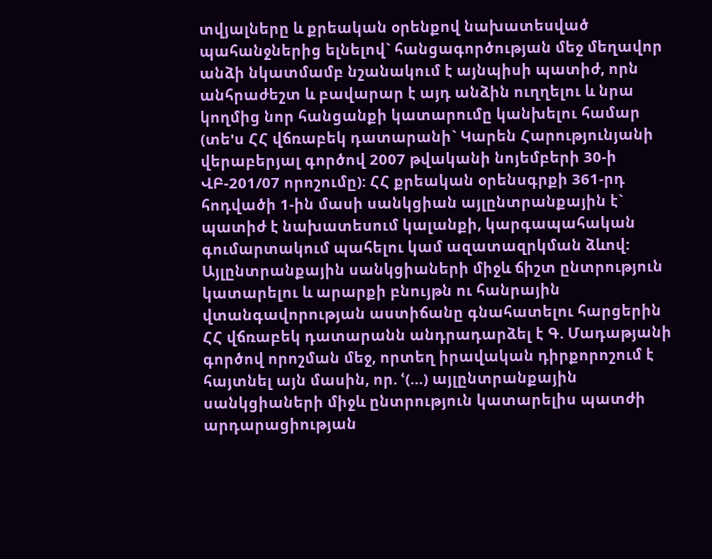տվյալները և քրեական օրենքով նախատեսված պահանջներից ելնելով` հանցագործության մեջ մեղավոր անձի նկատմամբ նշանակում է այնպիսի պատիժ, որն անհրաժեշտ և բավարար է այդ անձին ուղղելու և նրա կողմից նոր հանցանքի կատարումը կանխելու համար (տե'ս ՀՀ վճռաբեկ դատարանի` Կարեն Հարությունյանի վերաբերյալ գործով 2007 թվականի նոյեմբերի 30-ի ՎԲ-201/07 որոշումը): ՀՀ քրեական օրենսգրքի 361-րդ հոդվածի 1-ին մասի սանկցիան այլընտրանքային է` պատիժ է նախատեսում կալանքի, կարգապահական գումարտակում պահելու կամ ազատազրկման ձևով: Այլընտրանքային սանկցիաների միջև ճիշտ ընտրություն կատարելու և արարքի բնույթն ու հանրային վտանգավորության աստիճանը գնահատելու հարցերին ՀՀ վճռաբեկ դատարանն անդրադարձել է Գ. Մադաթյանի գործով որոշման մեջ, որտեղ իրավական դիրքորոշում է հայտնել այն մասին, որ. ՙ(…) այլընտրանքային սանկցիաների միջև ընտրություն կատարելիս պատժի արդարացիության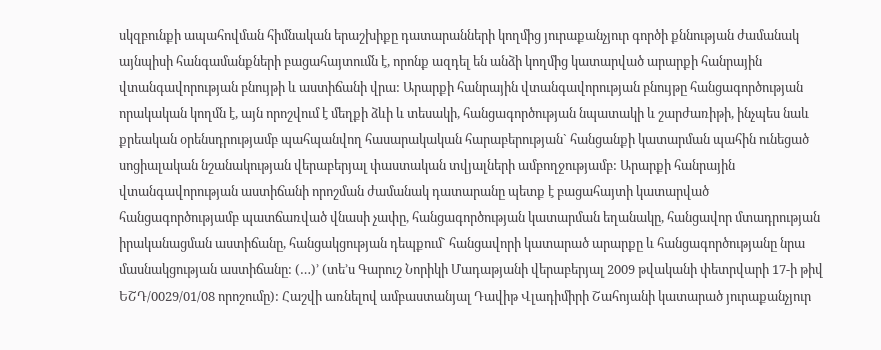սկզբունքի ապահովման հիմնական երաշխիքը դատարանների կողմից յուրաքանչյուր գործի քննության ժամանակ այնպիսի հանգամանքների բացահայտումն է, որոնք ազդել են անձի կողմից կատարված արարքի հանրային վտանգավորության բնույթի և աստիճանի վրա: Արարքի հանրային վտանգավորության բնույթը հանցագործության որակական կողմն է, այն որոշվում է մեղքի ձևի և տեսակի, հանցագործության նպատակի և շարժառիթի, ինչպես նաև քրեական օրենսդրությամբ պահպանվող հասարակական հարաբերության` հանցանքի կատարման պահին ունեցած սոցիալական նշանակության վերաբերյալ փաստական տվյալների ամբողջությամբ: Արարքի հանրային վտանգավորության աստիճանի որոշման ժամանակ դատարանը պետք է բացահայտի կատարված հանցագործությամբ պատճառված վնասի չափը, հանցագործության կատարման եղանակը, հանցավոր մտադրության իրականացման աստիճանը, հանցակցության դեպքում` հանցավորի կատարած արարքը և հանցագործությանը նրա մասնակցության աստիճանը: (…)՚ (տե’ս Գարուշ Նորիկի Մադաթյանի վերաբերյալ 2009 թվականի փետրվարի 17-ի թիվ ԵՇԴ/0029/01/08 որոշումը): Հաշվի առնելով ամբաստանյալ Դավիթ Վլադիմիրի Շահոյանի կատարած յուրաքանչյուր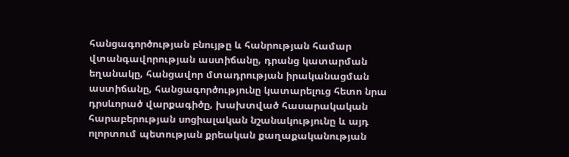հանցագործության բնույթը և հանրության համար վտանգավորության աստիճանը, դրանց կատարման եղանակը, հանցավոր մտադրության իրականացման աստիճանը, հանցագործությունը կատարելուց հետո նրա դրսևորած վարքագիծը, խախտված հասարակական հարաբերության սոցիալական նշանակությունը և այդ ոլորտում պետության քրեական քաղաքականության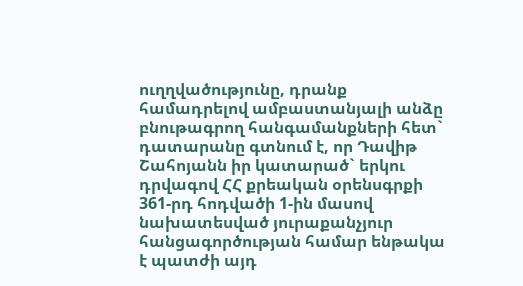ուղղվածությունը, դրանք համադրելով ամբաստանյալի անձը բնութագրող հանգամանքների հետ` դատարանը գտնում է, որ Դավիթ Շահոյանն իր կատարած` երկու դրվագով ՀՀ քրեական օրենսգրքի 361-րդ հոդվածի 1-ին մասով նախատեսված յուրաքանչյուր հանցագործության համար ենթակա է պատժի այդ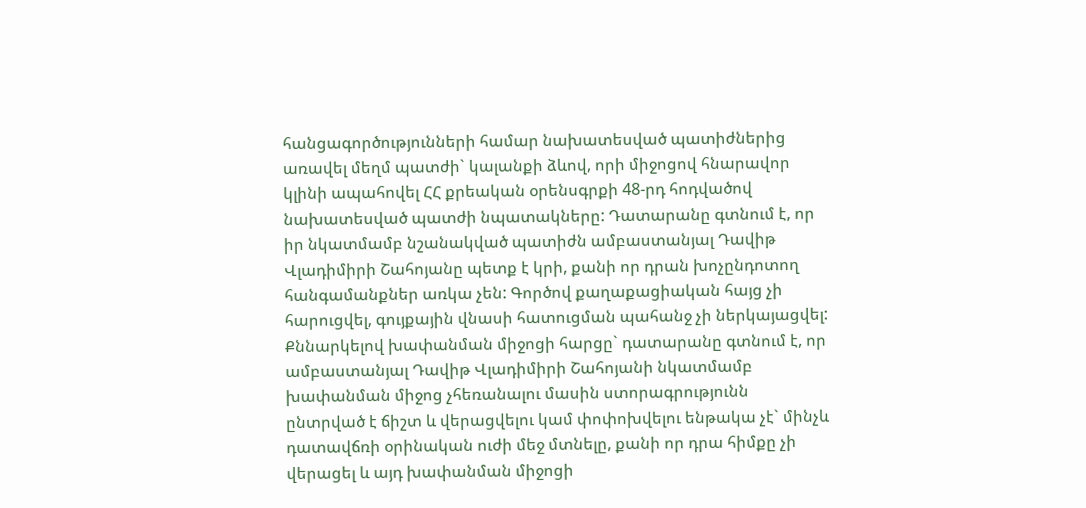հանցագործությունների համար նախատեսված պատիժներից առավել մեղմ պատժի` կալանքի ձևով, որի միջոցով հնարավոր կլինի ապահովել ՀՀ քրեական օրենսգրքի 48-րդ հոդվածով նախատեսված պատժի նպատակները: Դատարանը գտնում է, որ իր նկատմամբ նշանակված պատիժն ամբաստանյալ Դավիթ Վլադիմիրի Շահոյանը պետք է կրի, քանի որ դրան խոչընդոտող հանգամանքներ առկա չեն: Գործով քաղաքացիական հայց չի հարուցվել, գույքային վնասի հատուցման պահանջ չի ներկայացվել: Քննարկելով խափանման միջոցի հարցը` դատարանը գտնում է, որ ամբաստանյալ Դավիթ Վլադիմիրի Շահոյանի նկատմամբ խափանման միջոց չհեռանալու մասին ստորագրությունն ընտրված է ճիշտ և վերացվելու կամ փոփոխվելու ենթակա չէ` մինչև դատավճռի օրինական ուժի մեջ մտնելը, քանի որ դրա հիմքը չի վերացել և այդ խափանման միջոցի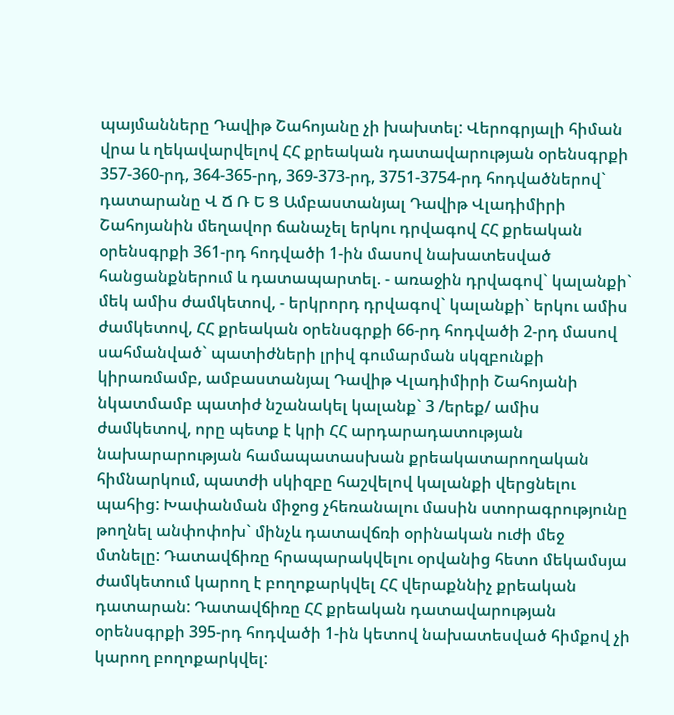պայմանները Դավիթ Շահոյանը չի խախտել: Վերոգրյալի հիման վրա և ղեկավարվելով ՀՀ քրեական դատավարության օրենսգրքի 357-360-րդ, 364-365-րդ, 369-373-րդ, 3751-3754-րդ հոդվածներով` դատարանը Վ Ճ Ռ Ե Ց Ամբաստանյալ Դավիթ Վլադիմիրի Շահոյանին մեղավոր ճանաչել երկու դրվագով ՀՀ քրեական օրենսգրքի 361-րդ հոդվածի 1-ին մասով նախատեսված հանցանքներում և դատապարտել. - առաջին դրվագով` կալանքի` մեկ ամիս ժամկետով, - երկրորդ դրվագով` կալանքի` երկու ամիս ժամկետով, ՀՀ քրեական օրենսգրքի 66-րդ հոդվածի 2-րդ մասով սահմանված` պատիժների լրիվ գումարման սկզբունքի կիրառմամբ, ամբաստանյալ Դավիթ Վլադիմիրի Շահոյանի նկատմամբ պատիժ նշանակել կալանք` 3 /երեք/ ամիս ժամկետով, որը պետք է կրի ՀՀ արդարադատության նախարարության համապատասխան քրեակատարողական հիմնարկում, պատժի սկիզբը հաշվելով կալանքի վերցնելու պահից: Խափանման միջոց չհեռանալու մասին ստորագրությունը թողնել անփոփոխ` մինչև դատավճռի օրինական ուժի մեջ մտնելը: Դատավճիռը հրապարակվելու օրվանից հետո մեկամսյա ժամկետում կարող է բողոքարկվել ՀՀ վերաքննիչ քրեական դատարան: Դատավճիռը ՀՀ քրեական դատավարության օրենսգրքի 395-րդ հոդվածի 1-ին կետով նախատեսված հիմքով չի կարող բողոքարկվել: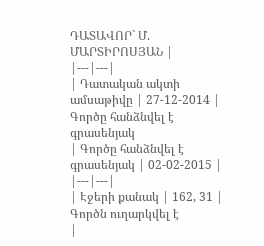ԴԱՏԱՎՈՐ` Մ. ՄԱՐՏԻՐՈՍՅԱՆ |
|---|---|
| Դատական ակտի ամսաթիվը | 27-12-2014 |
Գործը հանձնվել է գրասենյակ
| Գործը հանձնվել է գրասենյակ | 02-02-2015 |
|---|---|
| Էջերի քանակ | 162, 31 |
Գործն ուղարկվել է
|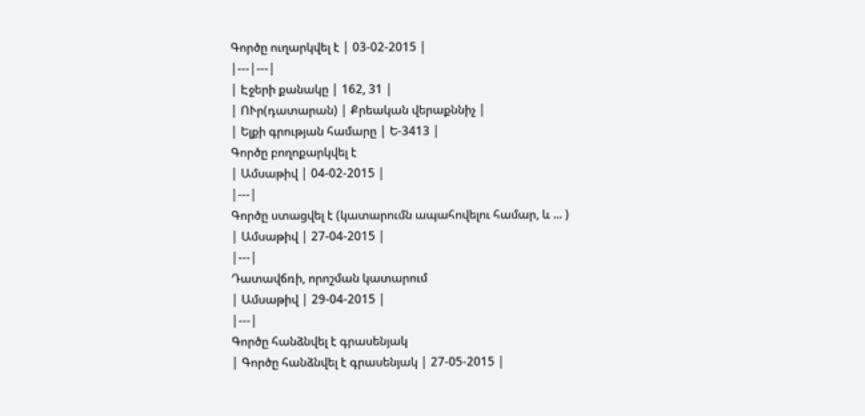Գործը ուղարկվել է | 03-02-2015 |
|---|---|
| Էջերի քանակը | 162, 31 |
| ՈՒր(դատարան) | Քրեական վերաքննիչ |
| Ելքի գրության համարը | Ե-3413 |
Գործը բողոքարկվել է
| Ամսաթիվ | 04-02-2015 |
|---|
Գործը ստացվել է (կատարումն ապահովելու համար, և ... )
| Ամսաթիվ | 27-04-2015 |
|---|
Դատավճռի, որոշման կատարում
| Ամսաթիվ | 29-04-2015 |
|---|
Գործը հանձնվել է գրասենյակ
| Գործը հանձնվել է գրասենյակ | 27-05-2015 |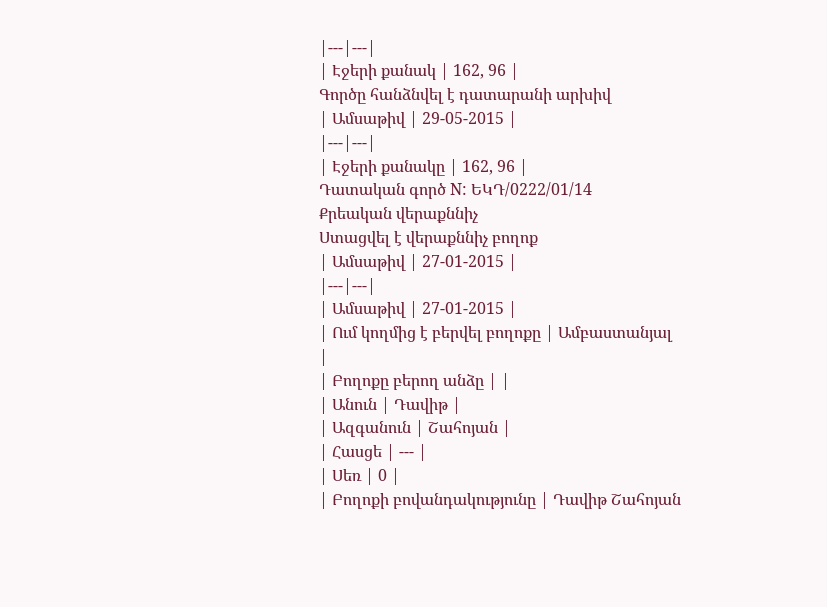|---|---|
| Էջերի քանակ | 162, 96 |
Գործը հանձնվել է դատարանի արխիվ
| Ամսաթիվ | 29-05-2015 |
|---|---|
| Էջերի քանակը | 162, 96 |
Դատական գործ N: ԵԿԴ/0222/01/14
Քրեական վերաքննիչ
Ստացվել է վերաքննիչ բողոք
| Ամսաթիվ | 27-01-2015 |
|---|---|
| Ամսաթիվ | 27-01-2015 |
| Ում կողմից է բերվել բողոքը | Ամբաստանյալ |
| Բողոքը բերող անձը | |
| Անուն | Դավիթ |
| Ազգանուն | Շահոյան |
| Հասցե | --- |
| Սեռ | 0 |
| Բողոքի բովանդակությունը | Դավիթ Շահոյան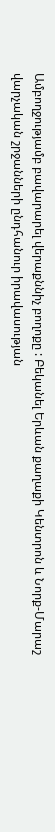Ամբողջությամբ բավարարել վերաքննիչ բողոքը : Բեկանել Երևան քաղաքի Կենտրոն և Նորք-Մարաշ վարչական շրջանների ընդհանուր իրավասության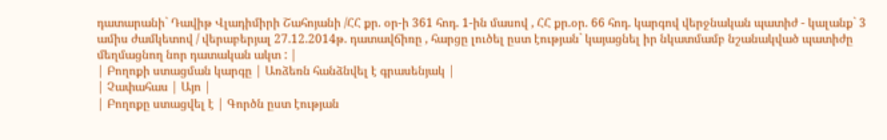դատարանի` Դավիթ Վլադիմիրի Շահոյանի /ՀՀ քր. օր-ի 361 հոդ. 1-ին մասով , ՀՀ քր.օր. 66 հոդ. կարգով վերջնական պատիժ - կալանք` 3 ամիս ժամկետով / վերաբերյալ 27.12.2014թ. դատավճիռը , հարցը լուծել ըստ էության` կայացնել իր նկատմամբ նշանակված պատիժը մեղմացնող նոր դատական ակտ : |
| Բողոքի ստացման կարգը | Առձեռն հանձնվել է գրասենյակ |
| Չափահաս | Այո |
| Բողոքը ստացվել է | Գործն ըստ էության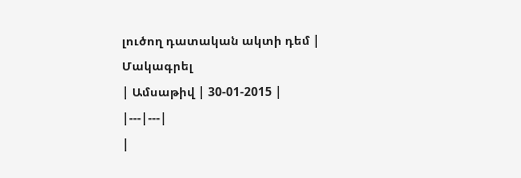լուծող դատական ակտի դեմ |
Մակագրել
| Ամսաթիվ | 30-01-2015 |
|---|---|
|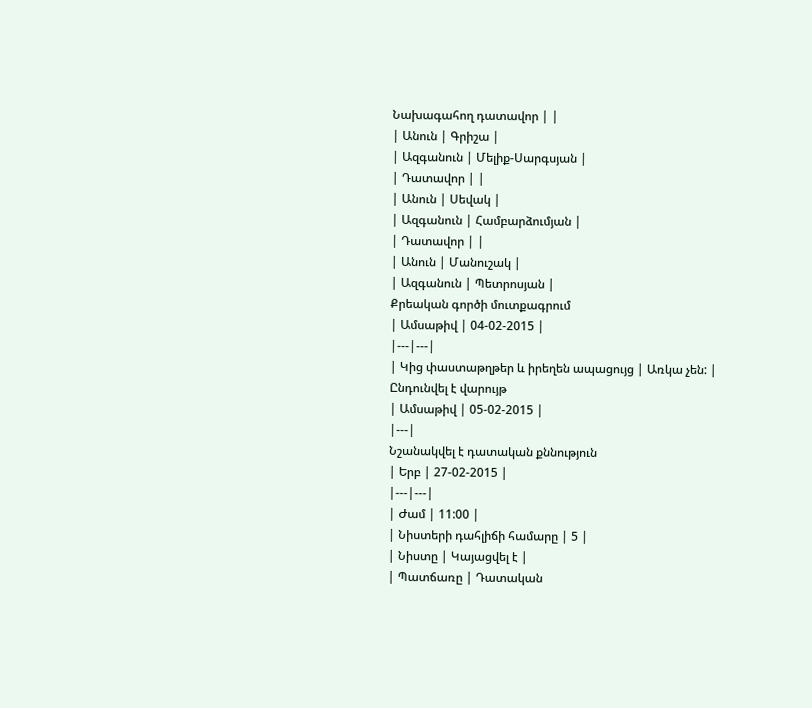Նախագահող դատավոր | |
| Անուն | Գրիշա |
| Ազգանուն | Մելիք-Սարգսյան |
| Դատավոր | |
| Անուն | Սեվակ |
| Ազգանուն | Համբարձումյան |
| Դատավոր | |
| Անուն | Մանուշակ |
| Ազգանուն | Պետրոսյան |
Քրեական գործի մուտքագրում
| Ամսաթիվ | 04-02-2015 |
|---|---|
| Կից փաստաթղթեր և իրեղեն ապացույց | Առկա չեն: |
Ընդունվել է վարույթ
| Ամսաթիվ | 05-02-2015 |
|---|
Նշանակվել է դատական քննություն
| Երբ | 27-02-2015 |
|---|---|
| Ժամ | 11:00 |
| Նիստերի դահլիճի համարը | 5 |
| Նիստը | Կայացվել է |
| Պատճառը | Դատական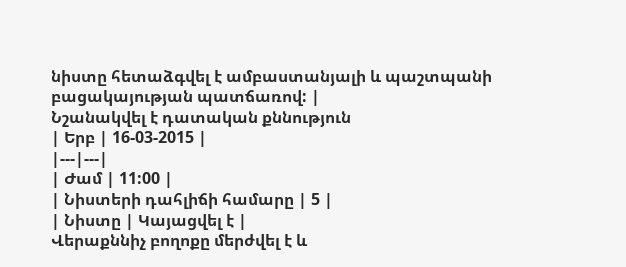նիստը հետաձգվել է ամբաստանյալի և պաշտպանի բացակայության պատճառով: |
Նշանակվել է դատական քննություն
| Երբ | 16-03-2015 |
|---|---|
| Ժամ | 11:00 |
| Նիստերի դահլիճի համարը | 5 |
| Նիստը | Կայացվել է |
Վերաքննիչ բողոքը մերժվել է և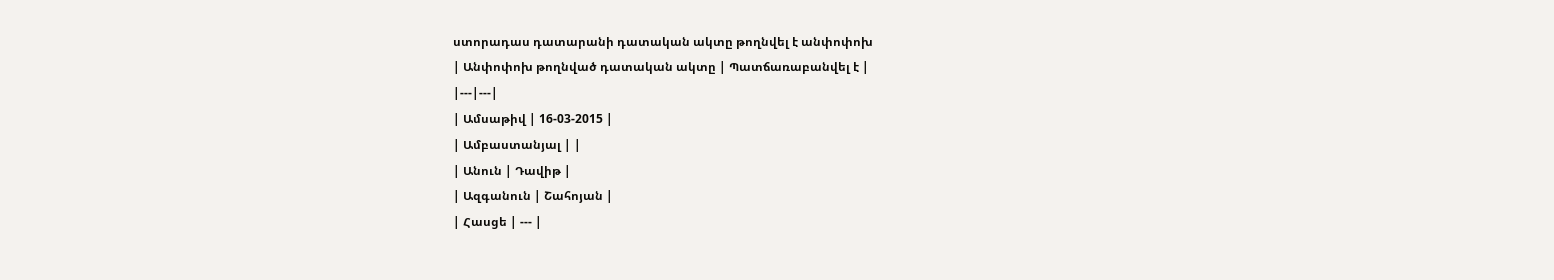ստորադաս դատարանի դատական ակտը թողնվել է անփոփոխ
| Անփոփոխ թողնված դատական ակտը | Պատճառաբանվել է |
|---|---|
| Ամսաթիվ | 16-03-2015 |
| Ամբաստանյալ | |
| Անուն | Դավիթ |
| Ազգանուն | Շահոյան |
| Հասցե | --- |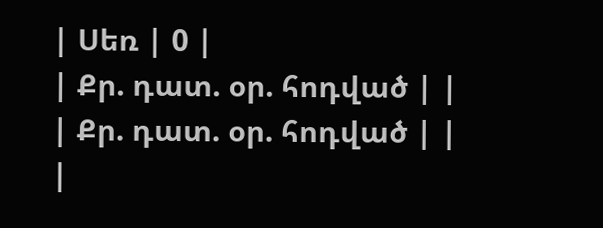| Սեռ | 0 |
| Քր. դատ. օր. հոդված | |
| Քր. դատ. օր. հոդված | |
|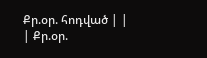Քր.օր. հոդված | |
| Քր.օր.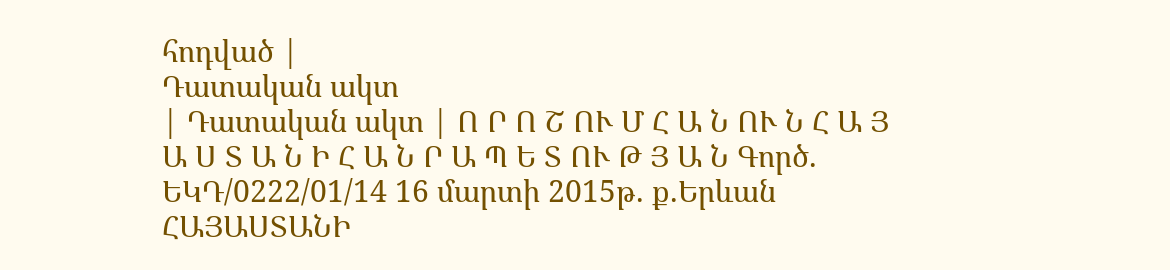հոդված |
Դատական ակտ
| Դատական ակտ | Ո Ր Ո Շ ՈՒ Մ Հ Ա Ն ՈՒ Ն Հ Ա Յ Ա Ս Տ Ա Ն Ի Հ Ա Ն Ր Ա Պ Ե Տ ՈՒ Թ Յ Ա Ն Գործ. ԵԿԴ/0222/01/14 16 մարտի 2015թ. ք.Երևան ՀԱՅԱՍՏԱՆԻ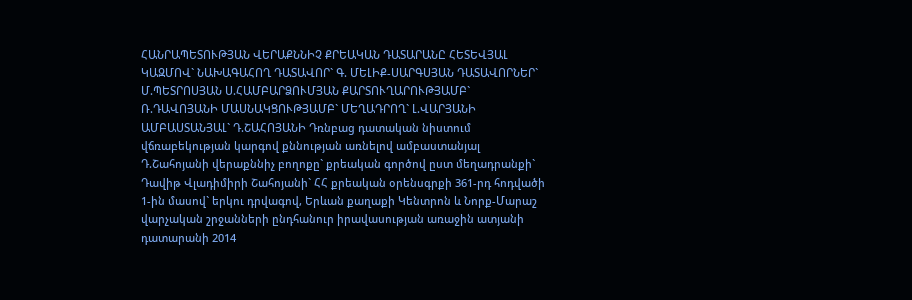ՀԱՆՐԱՊԵՏՈՒԹՅԱՆ ՎԵՐԱՔՆՆԻՉ ՔՐԵԱԿԱՆ ԴԱՏԱՐԱՆԸ ՀԵՏԵՎՅԱԼ ԿԱԶՄՈՎ` ՆԱԽԱԳԱՀՈՂ ԴԱՏԱՎՈՐ` Գ. ՄԵԼԻՔ-ՍԱՐԳՍՅԱՆ ԴԱՏԱՎՈՐՆԵՐ` Մ.ՊԵՏՐՈՍՅԱՆ Ս.ՀԱՄԲԱՐՁՈՒՄՅԱՆ ՔԱՐՏՈՒՂԱՐՈՒԹՅԱՄԲ` Ռ.ԴԱՎՈՅԱՆԻ ՄԱՍՆԱԿՑՈՒԹՅԱՄԲ` ՄԵՂԱԴՐՈՂ` Լ.ՎԱՐՅԱՆԻ ԱՄԲԱՍՏԱՆՅԱԼ` Դ.ՇԱՀՈՅԱՆԻ Դռնբաց դատական նիստում վճռաբեկության կարգով քննության առնելով ամբաստանյալ Դ.Շահոյանի վերաքննիչ բողոքը` քրեական գործով ըստ մեղադրանքի` Դավիթ Վլադիմիրի Շահոյանի` ՀՀ քրեական օրենսգրքի 361-րդ հոդվածի 1-ին մասով` երկու դրվագով, Երևան քաղաքի Կենտրոն և Նորք-Մարաշ վարչական շրջանների ընդհանուր իրավասության առաջին ատյանի դատարանի 2014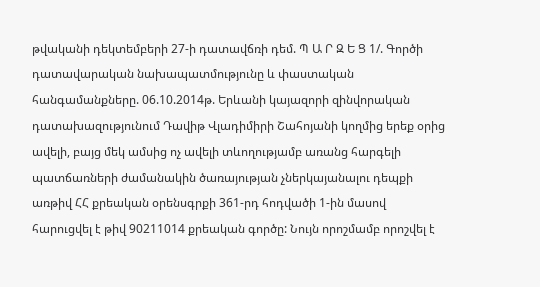թվականի դեկտեմբերի 27-ի դատավճռի դեմ. Պ Ա Ր Զ Ե Ց 1/. Գործի դատավարական նախապատմությունը և փաստական հանգամանքները. 06.10.2014թ. Երևանի կայազորի զինվորական դատախազությունում Դավիթ Վլադիմիրի Շահոյանի կողմից երեք օրից ավելի, բայց մեկ ամսից ոչ ավելի տևողությամբ առանց հարգելի պատճառների ժամանակին ծառայության չներկայանալու դեպքի առթիվ ՀՀ քրեական օրենսգրքի 361-րդ հոդվածի 1-ին մասով հարուցվել է թիվ 90211014 քրեական գործը: Նույն որոշմամբ որոշվել է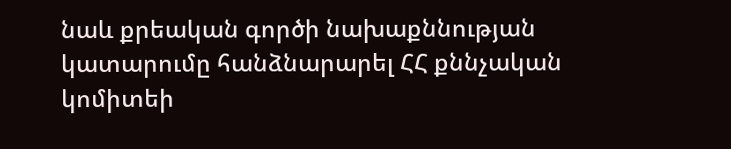նաև քրեական գործի նախաքննության կատարումը հանձնարարել ՀՀ քննչական կոմիտեի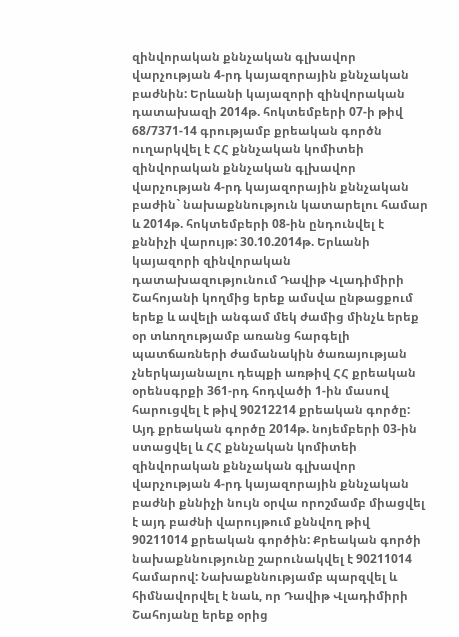զինվորական քննչական գլխավոր վարչության 4-րդ կայազորային քննչական բաժնին: Երևանի կայազորի զինվորական դատախազի 2014թ. հոկտեմբերի 07-ի թիվ 68/7371-14 գրությամբ քրեական գործն ուղարկվել է ՀՀ քննչական կոմիտեի զինվորական քննչական գլխավոր վարչության 4-րդ կայազորային քննչական բաժին` նախաքննություն կատարելու համար և 2014թ. հոկտեմբերի 08-ին ընդունվել է քննիչի վարույթ: 30.10.2014թ. Երևանի կայազորի զինվորական դատախազությունում Դավիթ Վլադիմիրի Շահոյանի կողմից երեք ամսվա ընթացքում երեք և ավելի անգամ մեկ ժամից մինչև երեք օր տևողությամբ առանց հարգելի պատճառների ժամանակին ծառայության չներկայանալու դեպքի առթիվ ՀՀ քրեական օրենսգրքի 361-րդ հոդվածի 1-ին մասով հարուցվել է թիվ 90212214 քրեական գործը: Այդ քրեական գործը 2014թ. նոյեմբերի 03-ին ստացվել և ՀՀ քննչական կոմիտեի զինվորական քննչական գլխավոր վարչության 4-րդ կայազորային քննչական բաժնի քննիչի նույն օրվա որոշմամբ միացվել է այդ բաժնի վարույթում քննվող թիվ 90211014 քրեական գործին: Քրեական գործի նախաքննությունը շարունակվել է 90211014 համարով: Նախաքննությամբ պարզվել և հիմնավորվել է նաև, որ Դավիթ Վլադիմիրի Շահոյանը երեք օրից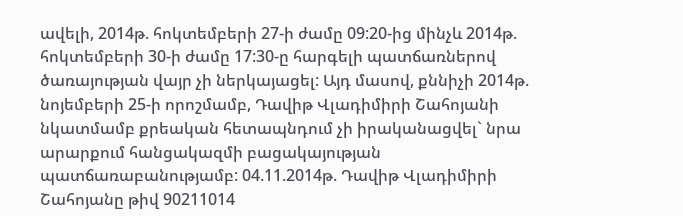ավելի, 2014թ. հոկտեմբերի 27-ի ժամը 09:20-ից մինչև 2014թ. հոկտեմբերի 30-ի ժամը 17:30-ը հարգելի պատճառներով ծառայության վայր չի ներկայացել: Այդ մասով, քննիչի 2014թ. նոյեմբերի 25-ի որոշմամբ, Դավիթ Վլադիմիրի Շահոյանի նկատմամբ քրեական հետապնդում չի իրականացվել` նրա արարքում հանցակազմի բացակայության պատճառաբանությամբ: 04.11.2014թ. Դավիթ Վլադիմիրի Շահոյանը թիվ 90211014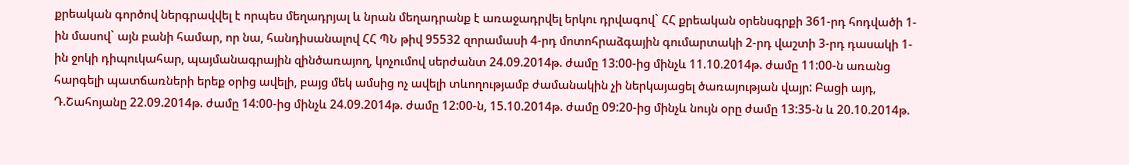քրեական գործով ներգրավվել է որպես մեղադրյալ և նրան մեղադրանք է առաջադրվել երկու դրվագով` ՀՀ քրեական օրենսգրքի 361-րդ հոդվածի 1-ին մասով` այն բանի համար, որ նա, հանդիսանալով ՀՀ ՊՆ թիվ 95532 զորամասի 4-րդ մոտոհրաձգային գումարտակի 2-րդ վաշտի 3-րդ դասակի 1-ին ջոկի դիպուկահար, պայմանագրային զինծառայող, կոչումով սերժանտ 24.09.2014թ. ժամը 13:00-ից մինչև 11.10.2014թ. ժամը 11:00-ն առանց հարգելի պատճառների երեք օրից ավելի, բայց մեկ ամսից ոչ ավելի տևողությամբ ժամանակին չի ներկայացել ծառայության վայր: Բացի այդ, Դ.Շահոյանը 22.09.2014թ. ժամը 14:00-ից մինչև 24.09.2014թ. ժամը 12:00-ն, 15.10.2014թ. ժամը 09:20-ից մինչև նույն օրը ժամը 13:35-ն և 20.10.2014թ.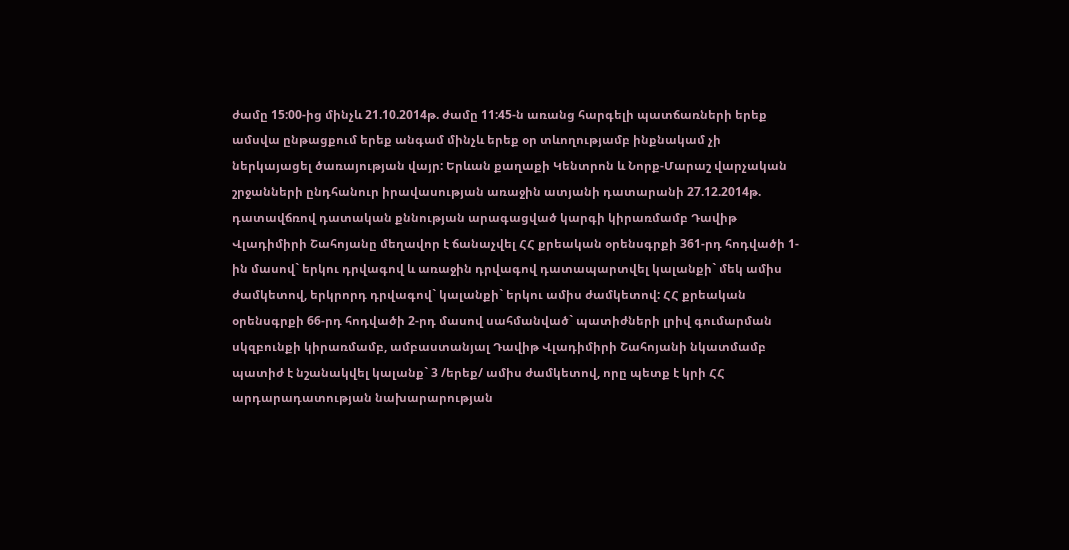ժամը 15:00-ից մինչև 21.10.2014թ. ժամը 11:45-ն առանց հարգելի պատճառների երեք ամսվա ընթացքում երեք անգամ մինչև երեք օր տևողությամբ ինքնակամ չի ներկայացել ծառայության վայր: Երևան քաղաքի Կենտրոն և Նորք-Մարաշ վարչական շրջանների ընդհանուր իրավասության առաջին ատյանի դատարանի 27.12.2014թ. դատավճռով դատական քննության արագացված կարգի կիրառմամբ Դավիթ Վլադիմիրի Շահոյանը մեղավոր է ճանաչվել ՀՀ քրեական օրենսգրքի 361-րդ հոդվածի 1-ին մասով` երկու դրվագով և առաջին դրվագով դատապարտվել կալանքի` մեկ ամիս ժամկետով, երկրորդ դրվագով` կալանքի` երկու ամիս ժամկետով: ՀՀ քրեական օրենսգրքի 66-րդ հոդվածի 2-րդ մասով սահմանված` պատիժների լրիվ գումարման սկզբունքի կիրառմամբ, ամբաստանյալ Դավիթ Վլադիմիրի Շահոյանի նկատմամբ պատիժ է նշանակվել կալանք` 3 /երեք/ ամիս ժամկետով, որը պետք է կրի ՀՀ արդարադատության նախարարության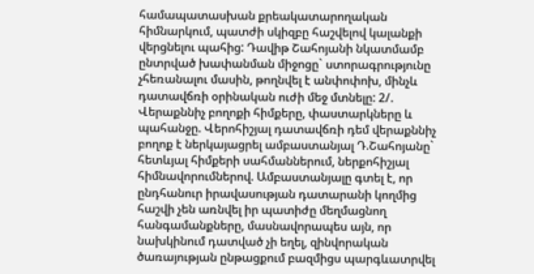համապատասխան քրեակատարողական հիմնարկում, պատժի սկիզբը հաշվելով կալանքի վերցնելու պահից: Դավիթ Շահոյանի նկատմամբ ընտրված խափանման միջոցը` ստորագրությունը չհեռանալու մասին, թողնվել է անփոփոխ, մինչև դատավճռի օրինական ուժի մեջ մտնելը: 2/. Վերաքննիչ բողոքի հիմքերը, փաստարկները և պահանջը. Վերոհիշյալ դատավճռի դեմ վերաքննիչ բողոք է ներկայացրել ամբաստանյալ Դ.Շահոյանը` հետևյալ հիմքերի սահմաններում, ներքոհիշյալ հիմնավորումներով. Ամբաստանյալը գտել է, որ ընդհանուր իրավասության դատարանի կողմից հաշվի չեն առնվել իր պատիժը մեղմացնող հանգամանքները, մասնավորապես այն, որ նախկինում դատված չի եղել, զինվորական ծառայության ընթացքում բազմիցս պարգևատրվել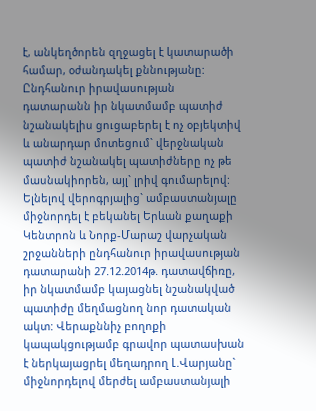է, անկեղծորեն զղջացել է կատարածի համար, օժանդակել քննությանը: Ընդհանուր իրավասության դատարանն իր նկատմամբ պատիժ նշանակելիս ցուցաբերել է ոչ օբյեկտիվ և անարդար մոտեցում` վերջնական պատիժ նշանակել պատիժները ոչ թե մասնակիորեն, այլ` լրիվ գումարելով: Ելնելով վերոգրյալից` ամբաստանյալը միջնորդել է բեկանել Երևան քաղաքի Կենտրոն և Նորք-Մարաշ վարչական շրջանների ընդհանուր իրավասության դատարանի 27.12.2014թ. դատավճիռը, իր նկատմամբ կայացնել նշանակված պատիժը մեղմացնող նոր դատական ակտ: Վերաքննիչ բողոքի կապակցությամբ գրավոր պատասխան է ներկայացրել մեղադրող Լ.Վարյանը` միջնորդելով մերժել ամբաստանյալի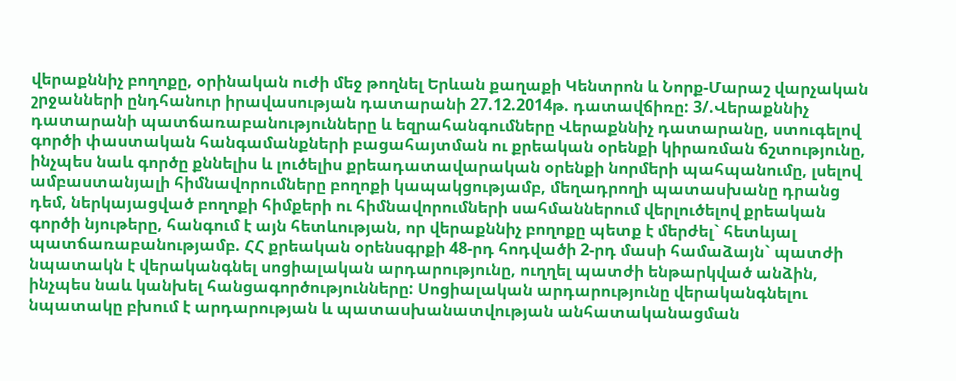վերաքննիչ բողոքը, օրինական ուժի մեջ թողնել Երևան քաղաքի Կենտրոն և Նորք-Մարաշ վարչական շրջանների ընդհանուր իրավասության դատարանի 27.12.2014թ. դատավճիռը: 3/.Վերաքննիչ դատարանի պատճառաբանությունները և եզրահանգումները Վերաքննիչ դատարանը, ստուգելով գործի փաստական հանգամանքների բացահայտման ու քրեական օրենքի կիրառման ճշտությունը, ինչպես նաև գործը քննելիս և լուծելիս քրեադատավարական օրենքի նորմերի պահպանումը, լսելով ամբաստանյալի հիմնավորումները բողոքի կապակցությամբ, մեղադրողի պատասխանը դրանց դեմ, ներկայացված բողոքի հիմքերի ու հիմնավորումների սահմաններում վերլուծելով քրեական գործի նյութերը, հանգում է այն հետևության, որ վերաքննիչ բողոքը պետք է մերժել` հետևյալ պատճառաբանությամբ. ՀՀ քրեական օրենսգրքի 48-րդ հոդվածի 2-րդ մասի համաձայն` պատժի նպատակն է վերականգնել սոցիալական արդարությունը, ուղղել պատժի ենթարկված անձին, ինչպես նաև կանխել հանցագործությունները: Սոցիալական արդարությունը վերականգնելու նպատակը բխում է արդարության և պատասխանատվության անհատականացման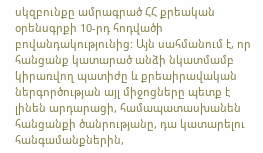սկզբունքը ամրագրած ՀՀ քրեական օրենսգրքի 10-րդ հոդվածի բովանդակությունից: Այն սահմանում է, որ հանցանք կատարած անձի նկատմամբ կիրառվող պատիժը և քրեաիրավական ներգործության այլ միջոցները պետք է լինեն արդարացի, համապատասխանեն հանցանքի ծանրությանը, դա կատարելու հանգամանքներին,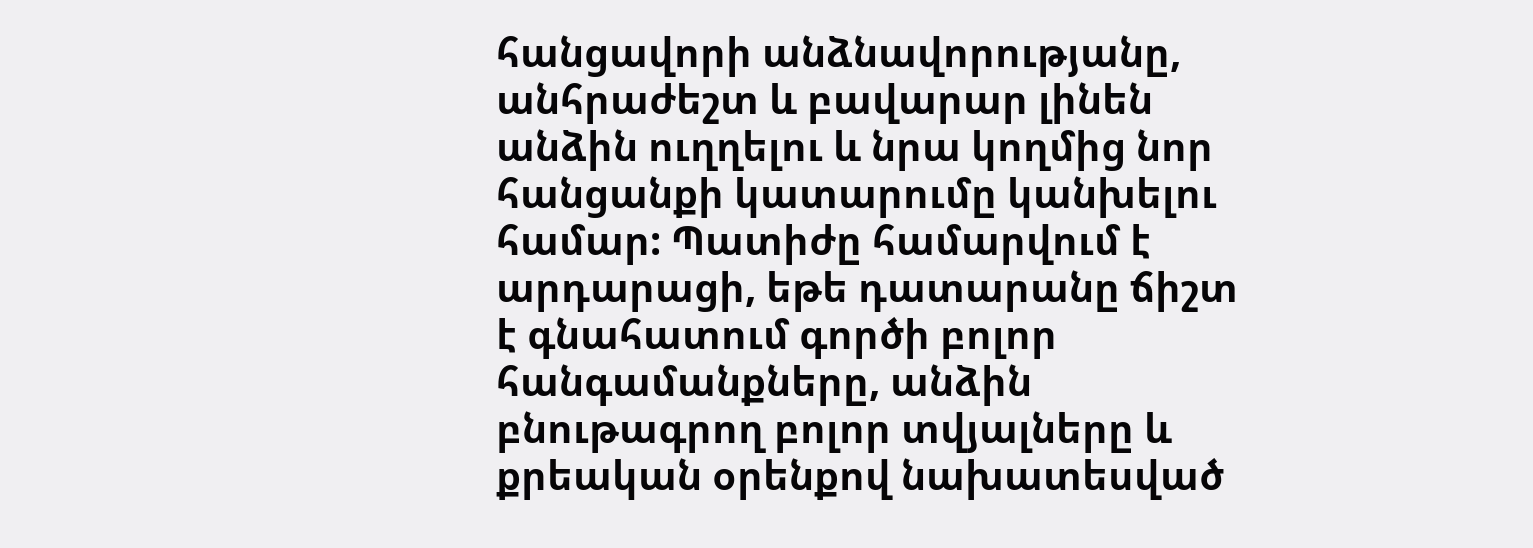հանցավորի անձնավորությանը, անհրաժեշտ և բավարար լինեն անձին ուղղելու և նրա կողմից նոր հանցանքի կատարումը կանխելու համար: Պատիժը համարվում է արդարացի, եթե դատարանը ճիշտ է գնահատում գործի բոլոր հանգամանքները, անձին բնութագրող բոլոր տվյալները և քրեական օրենքով նախատեսված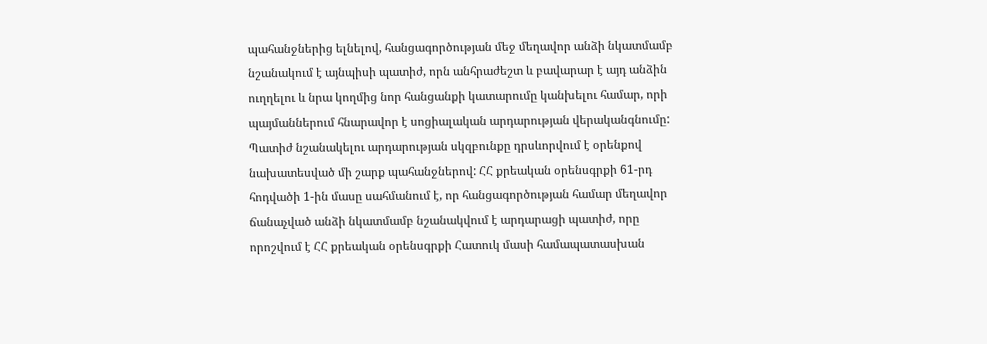պահանջներից ելնելով, հանցագործության մեջ մեղավոր անձի նկատմամբ նշանակում է այնպիսի պատիժ, որն անհրաժեշտ և բավարար է այդ անձին ուղղելու և նրա կողմից նոր հանցանքի կատարումը կանխելու համար, որի պայմաններում հնարավոր է սոցիալական արդարության վերականգնումը: Պատիժ նշանակելու արդարության սկզբունքը դրսևորվում է օրենքով նախատեսված մի շարք պահանջներով: ՀՀ քրեական օրենսգրքի 61-րդ հոդվածի 1-ին մասը սահմանում է, որ հանցագործության համար մեղավոր ճանաչված անձի նկատմամբ նշանակվում է արդարացի պատիժ, որը որոշվում է ՀՀ քրեական օրենսգրքի Հատուկ մասի համապատասխան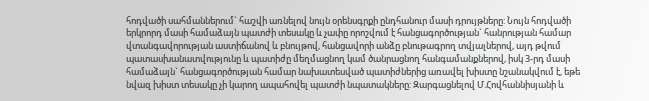հոդվածի սահմաններում` հաշվի առնելով նույն օրենսգրքի ընդհանուր մասի դրույթները: Նույն հոդվածի երկրորդ մասի համաձայն պատժի տեսակը և չափը որոշվում է հանցագործության` հանրության համար վտանգավորության աստիճանով և բնույթով, հանցավորի անձը բնութագրող տվյալներով, այդ թվում պատասխանատվությունը և պատիժը մեղմացնող կամ ծանրացնող հանգամանքներով, իսկ 3-րդ մասի համաձայն` հանցագործության համար նախատեսված պատիժներից առավել խիստը նշանակվում է, եթե նվազ խիստ տեսակը չի կարող ապահովել պատժի նպատակները: Զարգացնելով Մ.Հովհաննիսյանի և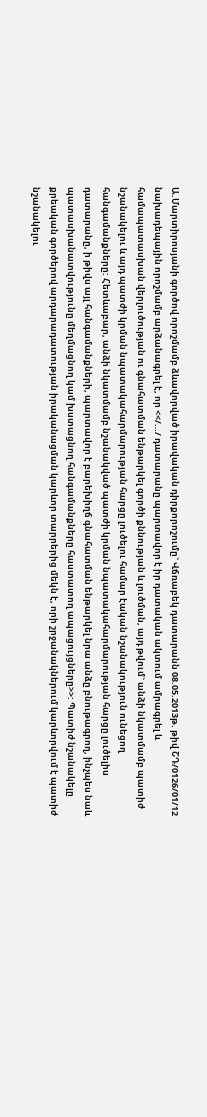Ա.Մարտիրոսյանի գործով որոշմամբ ձևավորված իրավական դիրքորոշումը` Վճռաբեկ դատարանն 08.05.2013թ. թիվ ՇԴ/0126/01/12 նախադեպային որոշմամբ արձանագրել է, որ <</…/ դատարանը պարտավոր է իր դատական ակտում ամրագրել և համապատասխան վերլուծության ու գնահատման ենթարկել գործի քննության և լուծման, այդ թվում` անձի նկատմամբ պատիժ նշանակելու և այդ պատժի կրման նպատակահարմարության հարցը լուծելու համար էական նշանակություն ունեցող հանգամանքները: Հետևաբար, անձի նկատմամբ նշանակված պատժի կրման նպատակահարմարության հարցը լուծելիս դատարանը, ի թիվս այլ հանգամանքների, պարտավոր է բարեխիղճ գնահատման ենթարկել նրա անձը բնութագրող, ինչպես նաև պատասխանատվությունը մեղմացնող կամ խստացնող հանգամանքները հաստատող ապացույցները>>: Պատիժ նշանակելը քրեական գործերով արդարադատության իրականացման կարևոր տարրերից մեկն է, որի շրջանակներում կարևորվում է պատիժ նշանակելու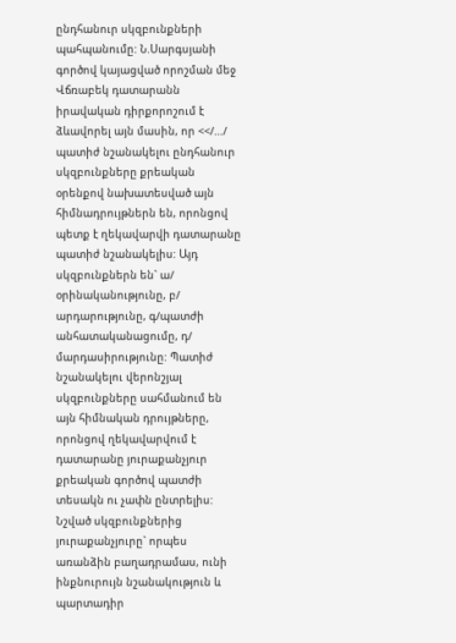ընդհանուր սկզբունքների պահպանումը: Ն.Սարգսյանի գործով կայացված որոշման մեջ Վճռաբեկ դատարանն իրավական դիրքորոշում է ձևավորել այն մասին, որ <</…/ պատիժ նշանակելու ընդհանուր սկզբունքները քրեական օրենքով նախատեսված այն հիմնադրույթներն են, որոնցով պետք է ղեկավարվի դատարանը պատիժ նշանակելիս: Այդ սկզբունքներն են` ա/ օրինականությունը, բ/ արդարությունը, գ/պատժի անհատականացումը, դ/ մարդասիրությունը: Պատիժ նշանակելու վերոնշյալ սկզբունքները սահմանում են այն հիմնական դրույթները, որոնցով ղեկավարվում է դատարանը յուրաքանչյուր քրեական գործով պատժի տեսակն ու չափն ընտրելիս: Նշված սկզբունքներից յուրաքանչյուրը` որպես առանձին բաղադրամաս, ունի ինքնուրույն նշանակություն և պարտադիր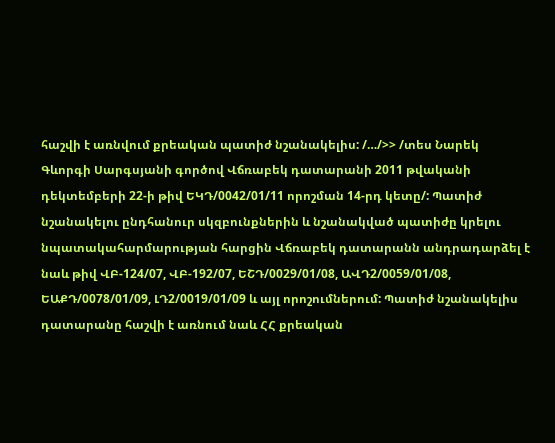հաշվի է առնվում քրեական պատիժ նշանակելիս: /…/>> /տես Նարեկ Գևորգի Սարգսյանի գործով Վճռաբեկ դատարանի 2011 թվականի դեկտեմբերի 22-ի թիվ ԵԿԴ/0042/01/11 որոշման 14-րդ կետը/: Պատիժ նշանակելու ընդհանուր սկզբունքներին և նշանակված պատիժը կրելու նպատակահարմարության հարցին Վճռաբեկ դատարանն անդրադարձել է նաև թիվ ՎԲ-124/07, ՎԲ-192/07, ԵՇԴ/0029/01/08, ԱՎԴ2/0059/01/08, ԵԱՔԴ/0078/01/09, ԼԴ2/0019/01/09 և այլ որոշումներում: Պատիժ նշանակելիս դատարանը հաշվի է առնում նաև ՀՀ քրեական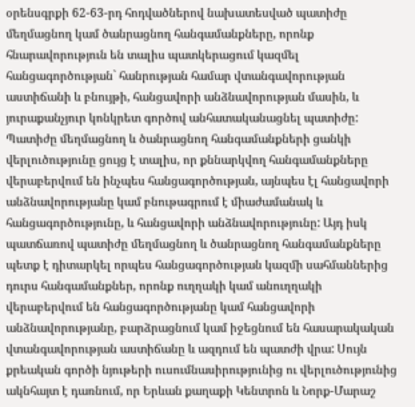օրենսգրքի 62-63-րդ հոդվածներով նախատեսված պատիժը մեղմացնող կամ ծանրացնող հանգամանքները, որոնք հնարավորություն են տալիս պատկերացում կազմել հանցագործության` հանրության համար վտանգավորության աստիճանի և բնույթի, հանցավորի անձնավորության մասին, և յուրաքանչյուր կոնկրետ գործով անհատականացնել պատիժը: Պատիժը մեղմացնող և ծանրացնող հանգամանքների ցանկի վերլուծությունը ցույց է տալիս, որ քննարկվող հանգամանքները վերաբերվում են ինչպես հանցագործության, այնպես էլ հանցավորի անձնավորությանը կամ բնութագրում է միաժամանակ և հանցագործությունը, և հանցավորի անձնավորությունը: Այդ իսկ պատճառով պատիժը մեղմացնող և ծանրացնող հանգամանքները պետք է դիտարկել որպես հանցագործության կազմի սահմաններից դուրս հանգամանքներ, որոնք ուղղակի կամ անուղղակի վերաբերվում են հանցագործությանը կամ հանցավորի անձնավորությանը, բարձրացնում կամ իջեցնում են հասարակական վտանգավորության աստիճանը և ազդում են պատժի վրա: Սույն քրեական գործի նյութերի ուսումնասիրությունից ու վերլուծությունից ակնհայտ է դառնում, որ Երևան քաղաքի Կենտրոն և Նորք-Մարաշ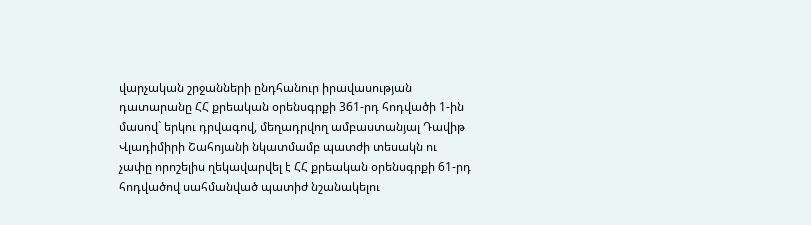վարչական շրջանների ընդհանուր իրավասության դատարանը ՀՀ քրեական օրենսգրքի 361-րդ հոդվածի 1-ին մասով` երկու դրվագով, մեղադրվող ամբաստանյալ Դավիթ Վլադիմիրի Շահոյանի նկատմամբ պատժի տեսակն ու չափը որոշելիս ղեկավարվել է ՀՀ քրեական օրենսգրքի 61-րդ հոդվածով սահմանված պատիժ նշանակելու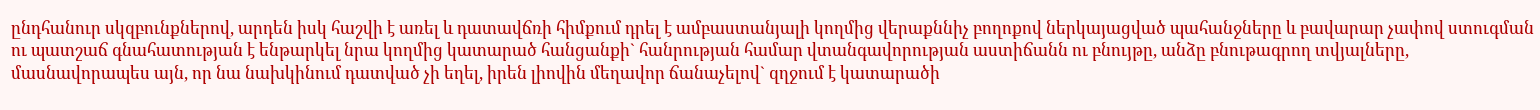ընդհանուր սկզբունքներով, արդեն իսկ հաշվի է առել և դատավճռի հիմքում դրել է ամբաստանյալի կողմից վերաքննիչ բողոքով ներկայացված պահանջները և բավարար չափով ստուգման ու պատշաճ գնահատության է ենթարկել նրա կողմից կատարած հանցանքի` հանրության համար վտանգավորության աստիճանն ու բնույթը, անձը բնութագրող տվյալները, մասնավորապես այն, որ նա նախկինում դատված չի եղել, իրեն լիովին մեղավոր ճանաչելով` զղջում է կատարածի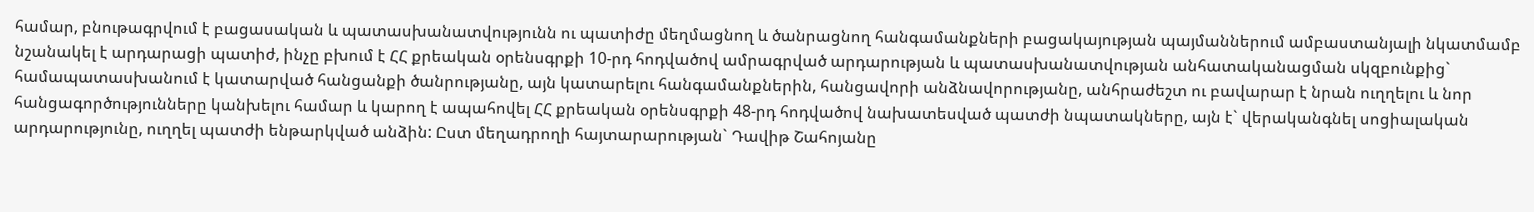համար, բնութագրվում է բացասական և պատասխանատվությունն ու պատիժը մեղմացնող և ծանրացնող հանգամանքների բացակայության պայմաններում ամբաստանյալի նկատմամբ նշանակել է արդարացի պատիժ, ինչը բխում է ՀՀ քրեական օրենսգրքի 10-րդ հոդվածով ամրագրված արդարության և պատասխանատվության անհատականացման սկզբունքից` համապատասխանում է կատարված հանցանքի ծանրությանը, այն կատարելու հանգամանքներին, հանցավորի անձնավորությանը, անհրաժեշտ ու բավարար է նրան ուղղելու և նոր հանցագործությունները կանխելու համար և կարող է ապահովել ՀՀ քրեական օրենսգրքի 48-րդ հոդվածով նախատեսված պատժի նպատակները, այն է` վերականգնել սոցիալական արդարությունը, ուղղել պատժի ենթարկված անձին: Ըստ մեղադրողի հայտարարության` Դավիթ Շահոյանը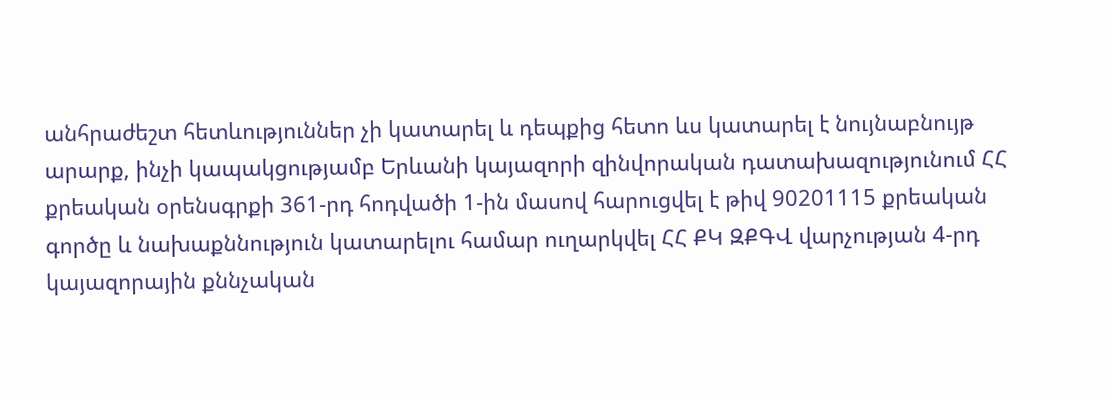անհրաժեշտ հետևություններ չի կատարել և դեպքից հետո ևս կատարել է նույնաբնույթ արարք, ինչի կապակցությամբ Երևանի կայազորի զինվորական դատախազությունում ՀՀ քրեական օրենսգրքի 361-րդ հոդվածի 1-ին մասով հարուցվել է թիվ 90201115 քրեական գործը և նախաքննություն կատարելու համար ուղարկվել ՀՀ ՔԿ ԶՔԳՎ վարչության 4-րդ կայազորային քննչական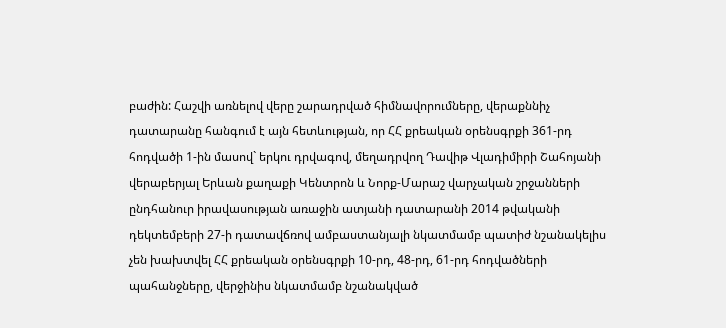բաժին: Հաշվի առնելով վերը շարադրված հիմնավորումները, վերաքննիչ դատարանը հանգում է այն հետևության, որ ՀՀ քրեական օրենսգրքի 361-րդ հոդվածի 1-ին մասով` երկու դրվագով, մեղադրվող Դավիթ Վլադիմիրի Շահոյանի վերաբերյալ Երևան քաղաքի Կենտրոն և Նորք-Մարաշ վարչական շրջանների ընդհանուր իրավասության առաջին ատյանի դատարանի 2014 թվականի դեկտեմբերի 27-ի դատավճռով ամբաստանյալի նկատմամբ պատիժ նշանակելիս չեն խախտվել ՀՀ քրեական օրենսգրքի 10-րդ, 48-րդ, 61-րդ հոդվածների պահանջները, վերջինիս նկատմամբ նշանակված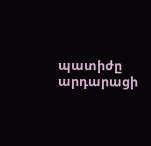պատիժը արդարացի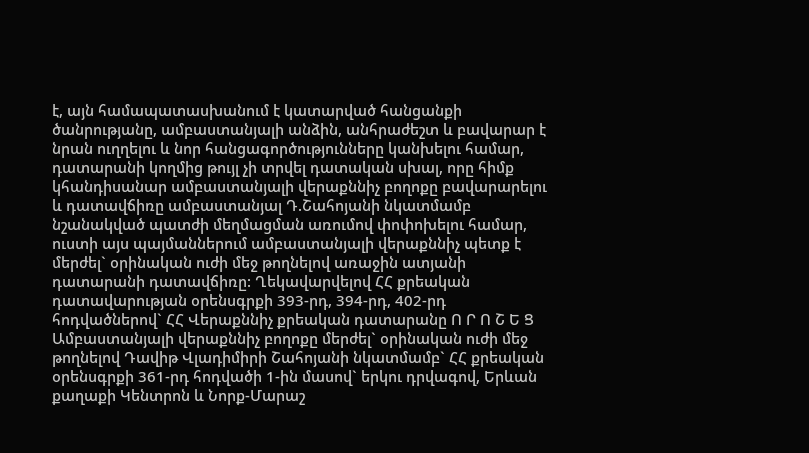է, այն համապատասխանում է կատարված հանցանքի ծանրությանը, ամբաստանյալի անձին, անհրաժեշտ և բավարար է նրան ուղղելու և նոր հանցագործությունները կանխելու համար, դատարանի կողմից թույլ չի տրվել դատական սխալ, որը հիմք կհանդիսանար ամբաստանյալի վերաքննիչ բողոքը բավարարելու և դատավճիռը ամբաստանյալ Դ.Շահոյանի նկատմամբ նշանակված պատժի մեղմացման առումով փոփոխելու համար, ուստի այս պայմաններում ամբաստանյալի վերաքննիչ պետք է մերժել` օրինական ուժի մեջ թողնելով առաջին ատյանի դատարանի դատավճիռը: Ղեկավարվելով ՀՀ քրեական դատավարության օրենսգրքի 393-րդ, 394-րդ, 402-րդ հոդվածներով` ՀՀ Վերաքննիչ քրեական դատարանը Ո Ր Ո Շ Ե Ց Ամբաստանյալի վերաքննիչ բողոքը մերժել` օրինական ուժի մեջ թողնելով Դավիթ Վլադիմիրի Շահոյանի նկատմամբ` ՀՀ քրեական օրենսգրքի 361-րդ հոդվածի 1-ին մասով` երկու դրվագով, Երևան քաղաքի Կենտրոն և Նորք-Մարաշ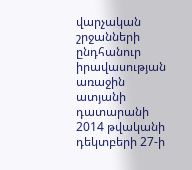վարչական շրջանների ընդհանուր իրավասության առաջին ատյանի դատարանի 2014 թվականի դեկտբերի 27-ի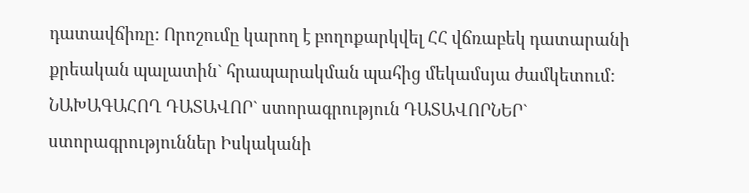դատավճիռը: Որոշումը կարող է բողոքարկվել ՀՀ վճռաբեկ դատարանի քրեական պալատին` հրապարակման պահից մեկամսյա ժամկետում: ՆԱԽԱԳԱՀՈՂ ԴԱՏԱՎՈՐ` ստորագրություն ԴԱՏԱՎՈՐՆԵՐ` ստորագրություններ Իսկականի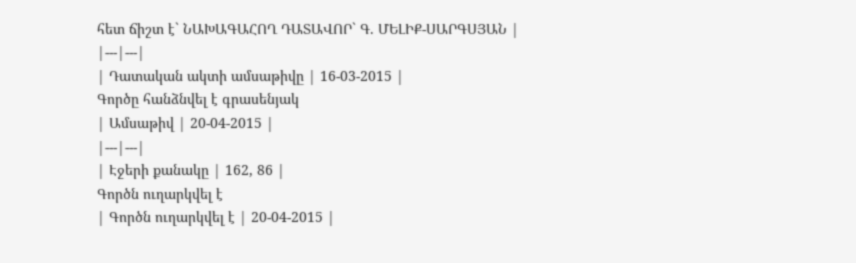հետ ճիշտ է` ՆԱԽԱԳԱՀՈՂ ԴԱՏԱՎՈՐ` Գ. ՄԵԼԻՔ-ՍԱՐԳՍՅԱՆ |
|---|---|
| Դատական ակտի ամսաթիվը | 16-03-2015 |
Գործը հանձնվել է գրասենյակ
| Ամսաթիվ | 20-04-2015 |
|---|---|
| Էջերի քանակը | 162, 86 |
Գործն ուղարկվել է
| Գործն ուղարկվել է | 20-04-2015 |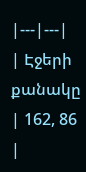|---|---|
| Էջերի քանակը | 162, 86 |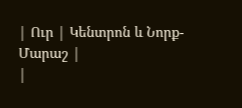| Ուր | Կենտրոն և Նորք-Մարաշ |
|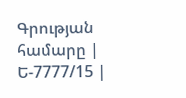Գրության համարը | Ե-7777/15 |